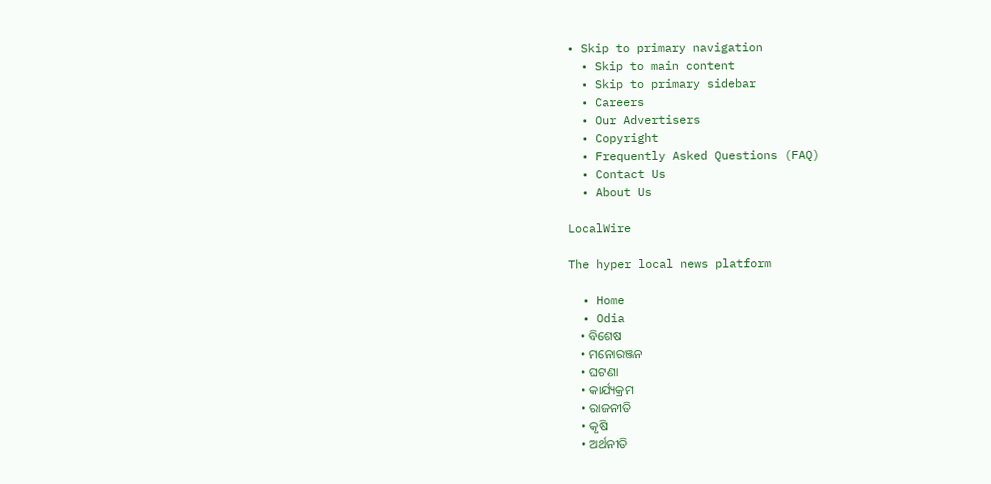• Skip to primary navigation
  • Skip to main content
  • Skip to primary sidebar
  • Careers
  • Our Advertisers
  • Copyright
  • Frequently Asked Questions (FAQ)
  • Contact Us
  • About Us

LocalWire

The hyper local news platform

  • Home
  • Odia
    • ବିଶେଷ
    • ମନୋରଞ୍ଜନ
    • ଘଟଣା
    • କାର୍ଯ୍ୟକ୍ରମ
    • ରାଜନୀତି
    • କୃଷି
    • ଅର୍ଥନୀତି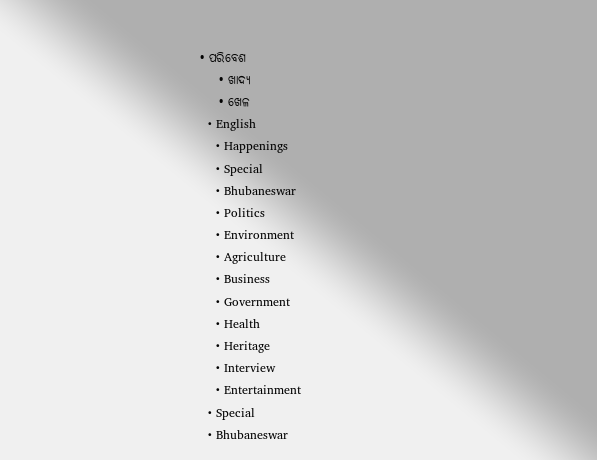• ପରିବେଶ
    • ଖାଦ୍ୟ
    • ଖେଳ
  • English
    • Happenings
    • Special
    • Bhubaneswar
    • Politics
    • Environment
    • Agriculture
    • Business
    • Government
    • Health
    • Heritage
    • Interview
    • Entertainment
  • Special
  • Bhubaneswar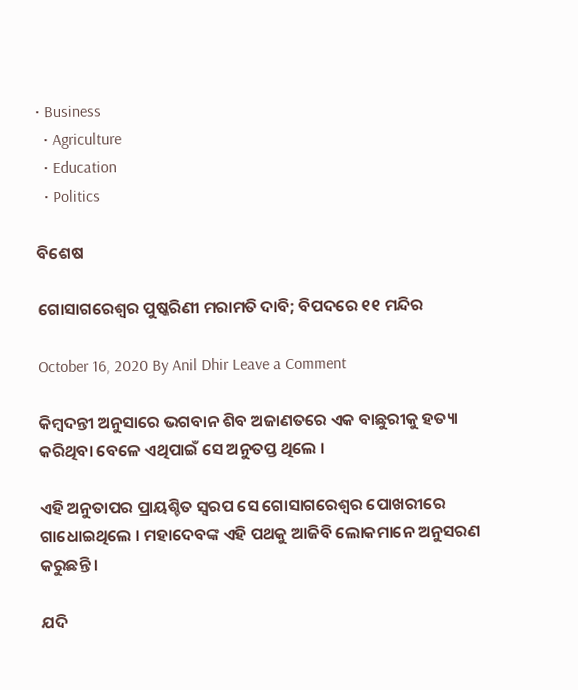• Business
  • Agriculture
  • Education
  • Politics

ବିଶେଷ

ଗୋସାଗରେଶ୍ୱର ପୁଷ୍କରିଣୀ ମରାମତି ଦାବି; ବିପଦରେ ୧୧ ମନ୍ଦିର

October 16, 2020 By Anil Dhir Leave a Comment

କିମ୍ବଦନ୍ତୀ ଅନୁସାରେ ଭଗବାନ ଶିବ ଅଜାଣତରେ ଏକ ବାଛୁରୀକୁ ହତ୍ୟା କରିଥିବା ବେଳେ ଏଥିପାଇଁ ସେ ଅନୁତପ୍ତ ଥିଲେ ।

ଏହି ଅନୁତାପର ପ୍ରାୟଶ୍ଚିତ ସ୍ୱରପ ସେ ଗୋସାଗରେଶ୍ୱର ପୋଖରୀରେ ଗାଧୋଇଥିଲେ । ମହାଦେବଙ୍କ ଏହି ପଥକୁ ଆଜିବି ଲୋକମାନେ ଅନୁସରଣ କରୁଛନ୍ତି ।

ଯଦି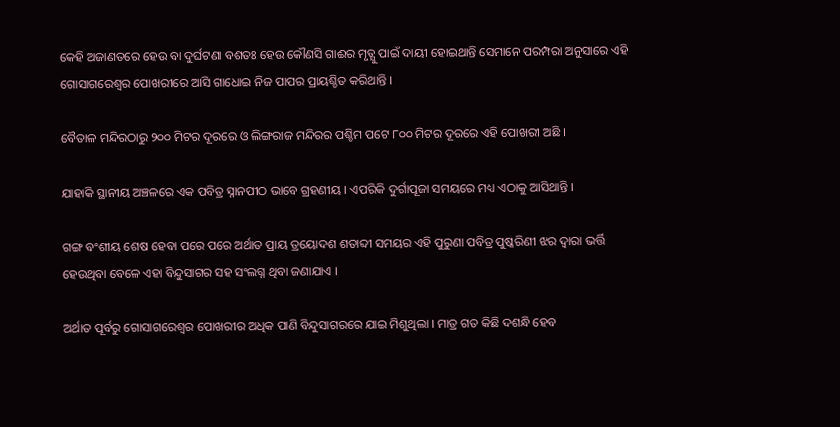କେହି ଅଜାଣତରେ ହେଉ ବା ଦୁର୍ଘଟଣା ବଶତଃ ହେଉ କୌଣସି ଗାଈର ମୃତ୍ଯୁ ପାଇଁ ଦାୟୀ ହୋଇଥାନ୍ତି ସେମାନେ ପରମ୍ପରା ଅନୁସାରେ ଏହି ଗୋସାଗରେଶ୍ୱର ପୋଖରୀରେ ଆସି ଗାଧୋଇ ନିଜ ପାପର ପ୍ରାୟଶ୍ଚିତ କରିଥାନ୍ତି ।

ବୈତାଳ ମନ୍ଦିରଠାରୁ ୨୦୦ ମିଟର ଦୂରରେ ଓ ଲିଙ୍ଗରାଜ ମନ୍ଦିରର ପଶ୍ଚିମ ପଟେ ୮୦୦ ମିଟର ଦୂରରେ ଏହି ପୋଖରୀ ଅଛି ।

ଯାହାକି ସ୍ଥାନୀୟ ଅଞ୍ଚଳରେ ଏକ ପବିତ୍ର ସ୍ନାନପୀଠ ଭାବେ ଗ୍ରହଣୀୟ । ଏପରିକି ଦୁର୍ଗାପୂଜା ସମୟରେ ମଧ୍ୟ ଏଠାକୁ ଆସିଥାନ୍ତି ।

ଗଙ୍ଗ ବଂଶୀୟ ଶେଷ ହେବା ପରେ ପରେ ଅର୍ଥାତ ପ୍ରାୟ ତ୍ରୟୋଦଶ ଶତାବ୍ଦୀ ସମୟର ଏହି ପୁରୁଣା ପବିତ୍ର ପୁଷ୍କରିଣୀ ଝର ଦ୍ୱାରା ଭର୍ତ୍ତି ହେଉଥିବା ବେଳେ ଏହା ବିନ୍ଦୁସାଗର ସହ ସଂଲଗ୍ନ ଥିବା ଜଣାଯାଏ ।

ଅର୍ଥାତ ପୂର୍ବରୁ ଗୋସାଗରେଶ୍ୱର ପୋଖରୀର ଅଧିକ ପାଣି ବିନ୍ଦୁସାଗରରେ ଯାଇ ମିଶୁଥିଲା । ମାତ୍ର ଗତ କିଛି ଦଶନ୍ଧି ହେବ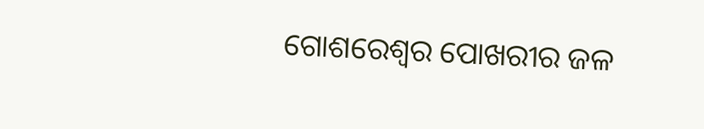ଗୋଶରେଶ୍ୱର ପୋଖରୀର ଜଳ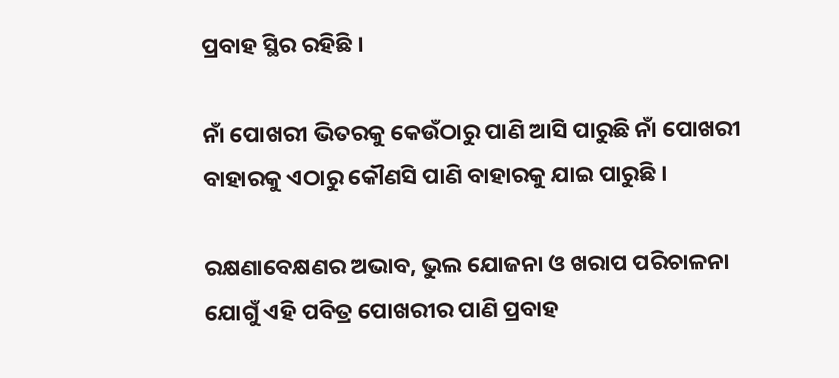ପ୍ରବାହ ସ୍ଥିର ରହିଛି ।

ନାଁ ପୋଖରୀ ଭିତରକୁ କେଉଁଠାରୁ ପାଣି ଆସି ପାରୁଛି ନାଁ ପୋଖରୀ ବାହାରକୁ ଏଠାରୁ କୌଣସି ପାଣି ବାହାରକୁ ଯାଇ ପାରୁଛି ।

ରକ୍ଷଣାବେକ୍ଷଣର ଅଭାବ, ଭୁଲ ଯୋଜନା ଓ ଖରାପ ପରିଚାଳନା ଯୋଗୁଁ ଏହି ପବିତ୍ର ପୋଖରୀର ପାଣି ପ୍ରବାହ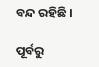ବନ୍ଦ ରହିଛି ।

ପୂର୍ବରୁ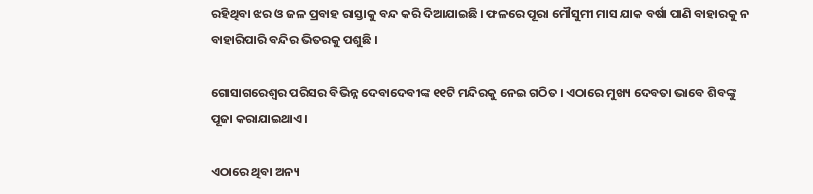ରହିଥିବା ଝର ଓ ଜଳ ପ୍ରବାହ ରାସ୍ତାକୁ ବନ୍ଦ କରି ଦିଆଯାଇଛି । ଫଳରେ ପୂରା ମୌସୁମୀ ମାସ ଯାକ ବର୍ଷା ପାଣି ବାହାରକୁ ନ ବାହାରିପାରି ବନ୍ଦିର ଭିତରକୁ ପଶୁଛି ।

ଗୋସାଗରେଶ୍ୱର ପରିସର ବିଭିନ୍ନ ଦେବାଦେବୀଙ୍କ ୧୧ଟି ମନ୍ଦିରକୁ ନେଇ ଗଠିତ । ଏଠାରେ ମୁଖ୍ୟ ଦେବତା ଭାବେ ଶିବଙ୍କୁ ପୂଜା କରାଯାଇଥାଏ ।

ଏଠାରେ ଥିବା ଅନ୍ୟ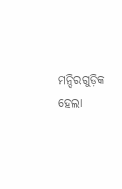ମନ୍ଦିରଗୁଡ଼ିକ ହେଲା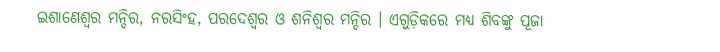ଇଶାଣେଶ୍ୱର ମନ୍ଦିର, ନରସିଂହ, ପରଦେଶ୍ୱର ଓ ଶନିଶ୍ୱର ମନ୍ଦିର । ଏଗୁଡ଼ିକରେ ମଧ୍ୟ ଶିବଙ୍କୁ ପୂଜା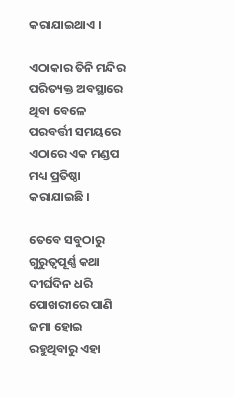କରାଯାଇଥାଏ ।

ଏଠାକାର ତିନି ମନ୍ଦିର ପରିତ୍ୟକ୍ତ ଅବସ୍ଥାରେ ଥିବା ବେଳେ ପରବର୍ତ୍ତୀ ସମୟରେ ଏଠାରେ ଏକ ମଣ୍ଡପ ମଧ୍ୟ ପ୍ରତିଷ୍ଠା କରାଯାଇଛି ।

ତେବେ ସବୁଠାରୁ ଗୁରୁତ୍ୱପୂର୍ଣ୍ଣ କଥା ଦୀର୍ଘଦିନ ଧରି ପୋଖରୀରେ ପାଣି ଜମା ହୋଇ ରହୁଥିବାରୁ ଏହା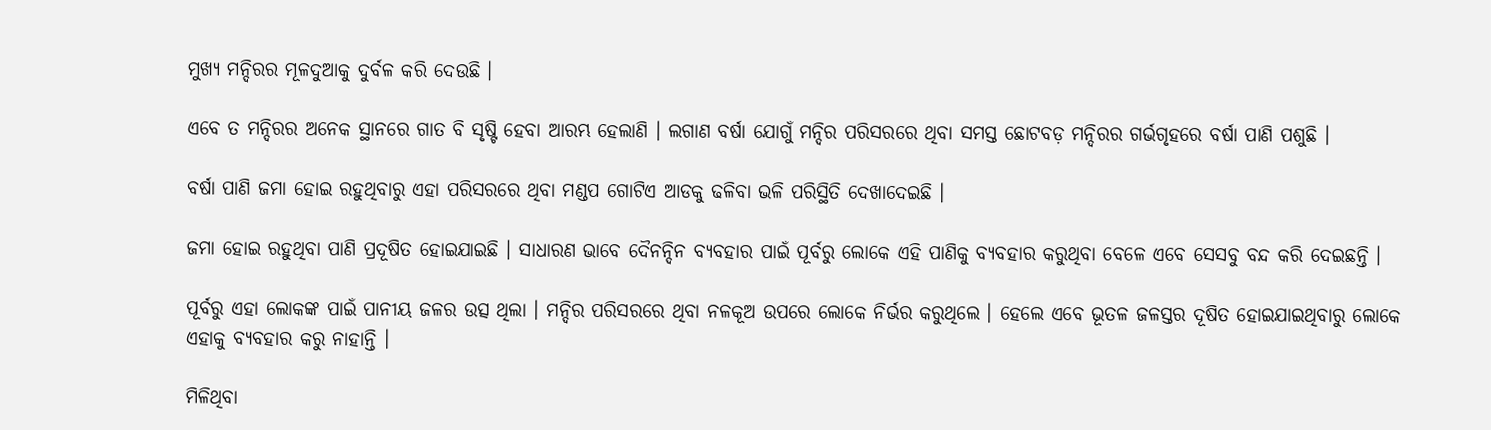ମୁଖ୍ୟ ମନ୍ଦିରର ମୂଳଦୁଆକୁ ଦୁର୍ବଳ କରି ଦେଉଛି ।

ଏବେ ତ ମନ୍ଦିରର ଅନେକ ସ୍ଥାନରେ ଗାତ ବି ସୃଷ୍ଟି ହେବା ଆରମ୍ଭ ହେଲାଣି । ଲଗାଣ ବର୍ଷା ଯୋଗୁଁ ମନ୍ଦିର ପରିସରରେ ଥିବା ସମସ୍ତ ଛୋଟବଡ଼ ମନ୍ଦିରର ଗର୍ଭଗୃହରେ ବର୍ଷା ପାଣି ପଶୁଛି ।

ବର୍ଷା ପାଣି ଜମା ହୋଇ ରହୁଥିବାରୁ ଏହା ପରିସରରେ ଥିବା ମଣ୍ଡପ ଗୋଟିଏ ଆଡକୁ ଢଳିବା ଭଳି ପରିସ୍ଥିତି ଦେଖାଦେଇଛି ।

ଜମା ହୋଇ ରହୁଥିବା ପାଣି ପ୍ରଦୂଷିତ ହୋଇଯାଇଛି । ସାଧାରଣ ଭାବେ ଦୈନନ୍ଦିନ ବ୍ୟବହାର ପାଇଁ ପୂର୍ବରୁ ଲୋକେ ଏହି ପାଣିକୁ ବ୍ୟବହାର କରୁଥିବା ବେଳେ ଏବେ ସେସବୁ ବନ୍ଦ କରି ଦେଇଛନ୍ତି ।

ପୂର୍ବରୁ ଏହା ଲୋକଙ୍କ ପାଇଁ ପାନୀୟ ଜଳର ଉତ୍ସ ଥିଲା । ମନ୍ଦିର ପରିସରରେ ଥିବା ନଳକୂଅ ଉପରେ ଲୋକେ ନିର୍ଭର କରୁଥିଲେ । ହେଲେ ଏବେ ଭୂତଳ ଜଳସ୍ତର ଦୂଷିତ ହୋଇଯାଇଥିବାରୁ ଲୋକେ ଏହାକୁ ବ୍ୟବହାର କରୁ ନାହାନ୍ତି ।

ମିଳିଥିବା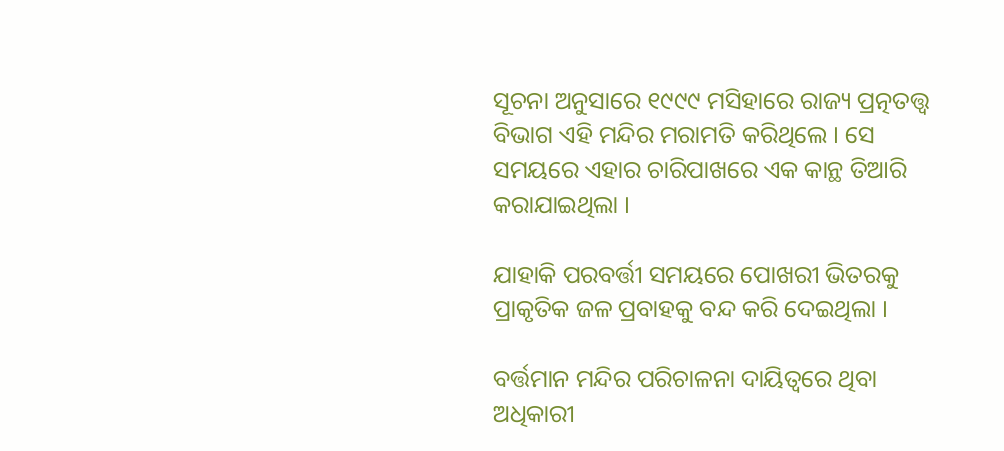ସୂଚନା ଅନୁସାରେ ୧୯୯୯ ମସିହାରେ ରାଜ୍ୟ ପ୍ରତ୍ନତତ୍ତ୍ୱ ବିଭାଗ ଏହି ମନ୍ଦିର ମରାମତି କରିଥିଲେ । ସେ ସମୟରେ ଏହାର ଚାରିପାଖରେ ଏକ କାନ୍ଥ ତିଆରି କରାଯାଇଥିଲା ।

ଯାହାକି ପରବର୍ତ୍ତୀ ସମୟରେ ପୋଖରୀ ଭିତରକୁ ପ୍ରାକୃତିକ ଜଳ ପ୍ରବାହକୁ ବନ୍ଦ କରି ଦେଇଥିଲା ।

ବର୍ତ୍ତମାନ ମନ୍ଦିର ପରିଚାଳନା ଦାୟିତ୍ୱରେ ଥିବା ଅଧିକାରୀ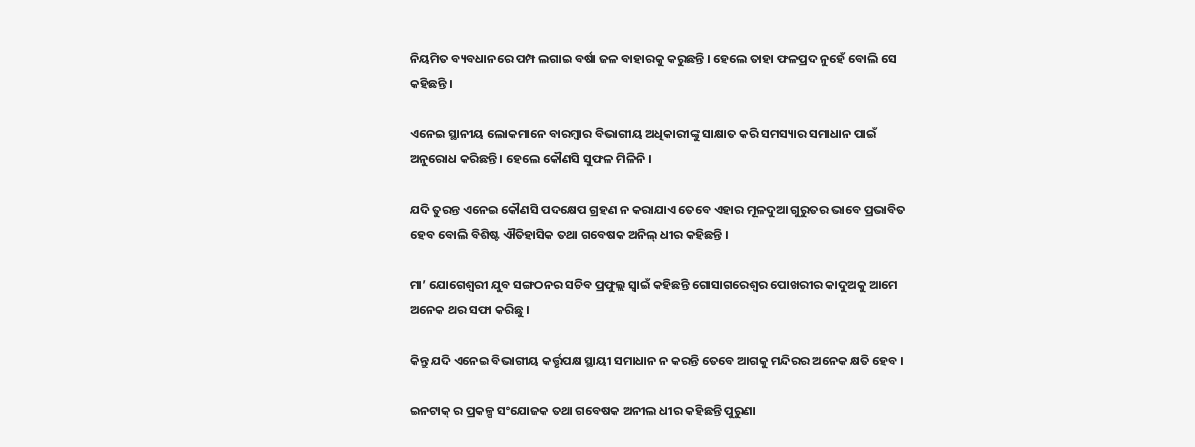ନିୟମିତ ବ୍ୟବଧାନରେ ପମ୍ପ ଲଗାଇ ବର୍ଷା ଜଳ ବାହାରକୁ କରୁଛନ୍ତି । ହେଲେ ତାହା ଫଳପ୍ରଦ ନୁହେଁ ବୋଲି ସେ କହିଛନ୍ତି ।

ଏନେଇ ସ୍ଥାନୀୟ ଲୋକମାନେ ବାରମ୍ବାର ବିଭାଗୀୟ ଅଧିକାରୀଙ୍କୁ ସାକ୍ଷାତ କରି ସମସ୍ୟାର ସମାଧାନ ପାଇଁ ଅନୁରୋଧ କରିଛନ୍ତି । ହେଲେ କୌଣସି ସୁଫଳ ମିଳିନି ।

ଯଦି ତୁରନ୍ତ ଏନେଇ କୌଣସି ପଦକ୍ଷେପ ଗ୍ରହଣ ନ କରାଯାଏ ତେବେ ଏହାର ମୂଳଦୁଆ ଗୁରୁତର ଭାବେ ପ୍ରଭାବିତ ହେବ ବୋଲି ବିଶିଷ୍ଟ ଐତିହାସିକ ତଥା ଗବେଷକ ଅନିଲ୍ ଧୀର କହିଛନ୍ତି ।

ମା’ ଯୋଗେଶ୍ୱରୀ ଯୁବ ସଙ୍ଗଠନର ସଚିବ ପ୍ରଫୁଲ୍ଲ ସ୍ୱାଇଁ କହିଛନ୍ତି ଗୋସାଗରେଶ୍ୱର ପୋଖରୀର କାଦୁଅକୁ ଆମେ ଅନେକ ଥର ସଫା କରିଛୁ ।

କିନ୍ତୁ ଯଦି ଏନେଇ ବିଭାଗୀୟ କର୍ତ୍ତୃପକ୍ଷ ସ୍ଥାୟୀ ସମାଧାନ ନ କରନ୍ତି ତେବେ ଆଗକୁ ମନ୍ଦିରର ଅନେକ କ୍ଷତି ହେବ ।

ଇନଟାକ୍ ର ପ୍ରକଳ୍ପ ସଂଯୋଜକ ତଥା ଗବେଷକ ଅନୀଲ ଧୀର କହିଛନ୍ତି ପୁରୁଣା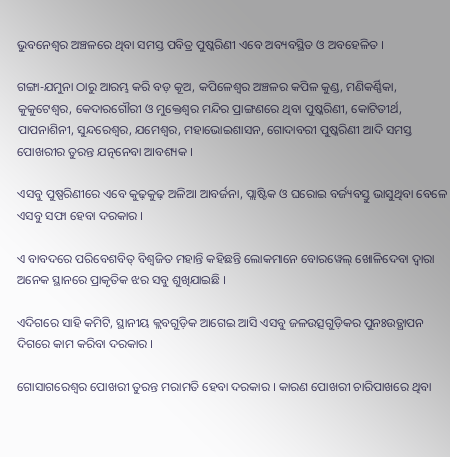ଭୁବନେଶ୍ୱର ଅଞ୍ଚଳରେ ଥିବା ସମସ୍ତ ପବିତ୍ର ପୁଷ୍କରିଣୀ ଏବେ ଅବ୍ୟବସ୍ଥିତ ଓ ଅବହେଳିତ ।

ଗଙ୍ଗା-ଯମୁନା ଠାରୁ ଆରମ୍ଭ କରି ବଡ଼ କୂଅ, କପିଳେଶ୍ୱର ଅଞ୍ଚଳର କପିଳ କୁଣ୍ଡ, ମଣିକର୍ଣ୍ଣିକା, କୁକୁଟେଶ୍ୱର, କେଦାରଗୌରୀ ଓ ମୁକ୍ତେଶ୍ୱର ମନ୍ଦିର ପ୍ରାଙ୍ଗଣରେ ଥିବା ପୁଷ୍କରିଣୀ, କୋଟିତୀର୍ଥ, ପାପନାଶିନୀ, ସୁନ୍ଦରେଶ୍ୱର, ଯମେଶ୍ୱର, ମହାଭୋଇଶାସନ, ଗୋଦାବରୀ ପୁଷ୍କରିଣୀ ଆଦି ସମସ୍ତ ପୋଖରୀର ତୁରନ୍ତ ଯତ୍ନନେବା ଆବଶ୍ୟକ ।

ଏସବୁ ପୁଷ୍ପରିଣୀରେ ଏବେ କୁଢ଼କୁଢ଼ ଅଳିଆ ଆବର୍ଜନା, ପ୍ଲାଷ୍ଟିକ ଓ ଘରୋଇ ବର୍ଜ୍ୟବସ୍ତୁ ଭାସୁଥିବା ବେଳେ ଏସବୁ ସଫା ହେବା ଦରକାର ।

ଏ ବାବଦରେ ପରିବେଶବିତ୍ ବିଶ୍ୱଜିତ ମହାନ୍ତି କହିଛନ୍ତି ଲୋକମାନେ ବୋରୱେଲ୍ ଖୋଳିଦେବା ଦ୍ୱାରା ଅନେକ ସ୍ଥାନରେ ପ୍ରାକୃତିକ ଝର ସବୁ ଶୁଖିଯାଇଛି ।

ଏଦିଗରେ ସାହି କମିଟି, ସ୍ଥାନୀୟ କ୍ଲବଗୁଡ଼ିକ ଆଗେଇ ଆସି ଏସବୁ ଜଳଉତ୍ସଗୁଡ଼ିକର ପୁନଃଉତ୍ଥାପନ ଦିଗରେ କାମ କରିବା ଦରକାର ।

ଗୋସାଗରେଶ୍ୱର ପୋଖରୀ ତୁରନ୍ତ ମରାମତି ହେବା ଦରକାର । କାରଣ ପୋଖରୀ ଚାରିପାଖରେ ଥିବା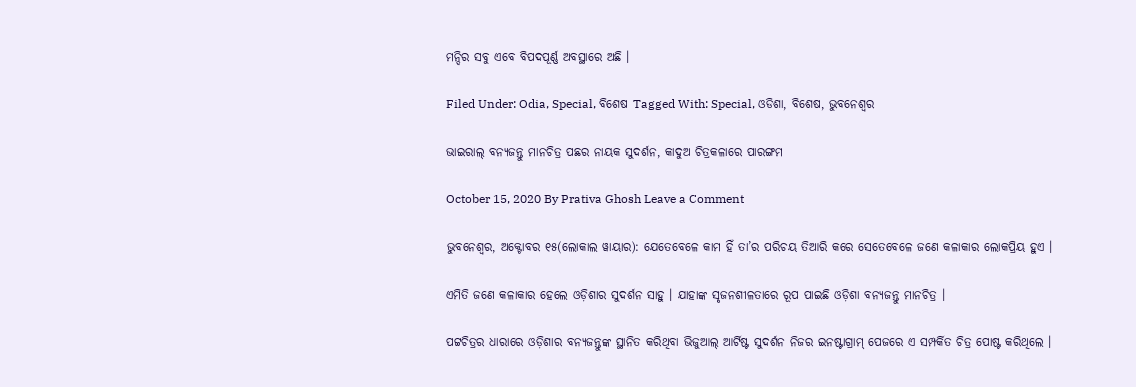ମନ୍ଦିର ସବୁ ଏବେ ବିପଦପୂର୍ଣ୍ଣ ଅବସ୍ଥାରେ ଅଛି ।

Filed Under: Odia, Special, ବିଶେଷ Tagged With: Special, ଓଡିଶା, ବିଶେଷ, ଭୁବନେଶ୍ବର

ଭାଇରାଲ୍ ବନ୍ୟଜନ୍ତୁ ମାନଚିତ୍ର ପଛର ନାୟକ ସୁଦର୍ଶନ, କାଦୁଅ ଚିତ୍ରକଳାରେ ପାରଙ୍ଗମ

October 15, 2020 By Prativa Ghosh Leave a Comment

ଭୁବନେଶ୍ୱର, ଅକ୍ଟୋବର ୧୫(ଲୋକାଲ ୱାୟାର): ଯେତେବେଳେ କାମ ହିଁ ତା’ର ପରିଚୟ ତିଆରି କରେ ସେତେବେଳେ ଜଣେ କଳାକାର ଲୋକପ୍ରିୟ ହୁଏ ।

ଏମିତି ଜଣେ କଳାକାର ହେଲେ ଓଡ଼ିଶାର ସୁଦର୍ଶନ ସାହୁ । ଯାହାଙ୍କ ସୃଜନଶୀଳତାରେ ରୂପ ପାଇଛି ଓଡ଼ିଶା ବନ୍ୟଜନ୍ତୁ ମାନଚିତ୍ର ।

ପଟ୍ଟଚିତ୍ରର ଧାରାରେ ଓଡ଼ିଶାର ବନ୍ୟଜନ୍ତୁଙ୍କ ସ୍ଥାନିତ କରିଥିବା ଭିଜୁଆଲ୍ ଆର୍ଟିଷ୍ଟ ସୁଦର୍ଶନ ନିଜର ଇନଷ୍ଟାଗ୍ରାମ୍ ପେଜରେ ଏ ସମ୍ପର୍କିତ ଚିତ୍ର ପୋଷ୍ଟ କରିଥିଲେ ।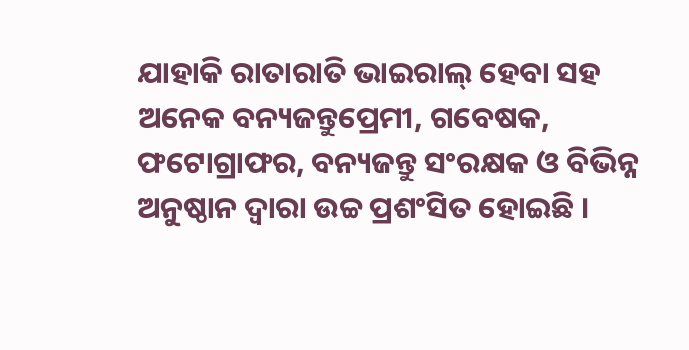ଯାହାକି ରାତାରାତି ଭାଇରାଲ୍ ହେବା ସହ ଅନେକ ବନ୍ୟଜନ୍ତୁପ୍ରେମୀ, ଗବେଷକ, ଫଟୋଗ୍ରାଫର, ବନ୍ୟଜନ୍ତୁ ସଂରକ୍ଷକ ଓ ବିଭିନ୍ନ ଅନୁଷ୍ଠାନ ଦ୍ୱାରା ଉଚ୍ଚ ପ୍ରଶଂସିତ ହୋଇଛି ।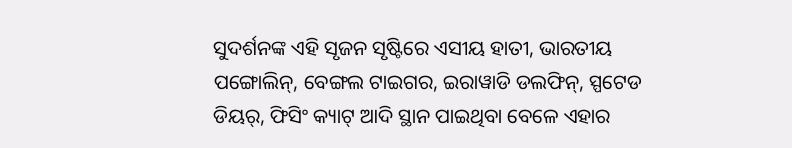ସୁଦର୍ଶନଙ୍କ ଏହି ସୃଜନ ସୃଷ୍ଟିରେ ଏସୀୟ ହାତୀ, ଭାରତୀୟ ପଙ୍ଗୋଲିନ୍, ବେଙ୍ଗଲ ଟାଇଗର, ଇରାୱାଡି ଡଲଫିନ୍, ସ୍ପଟେଡ ଡିୟର୍, ଫିସିଂ କ୍ୟାଟ୍ ଆଦି ସ୍ଥାନ ପାଇଥିବା ବେଳେ ଏହାର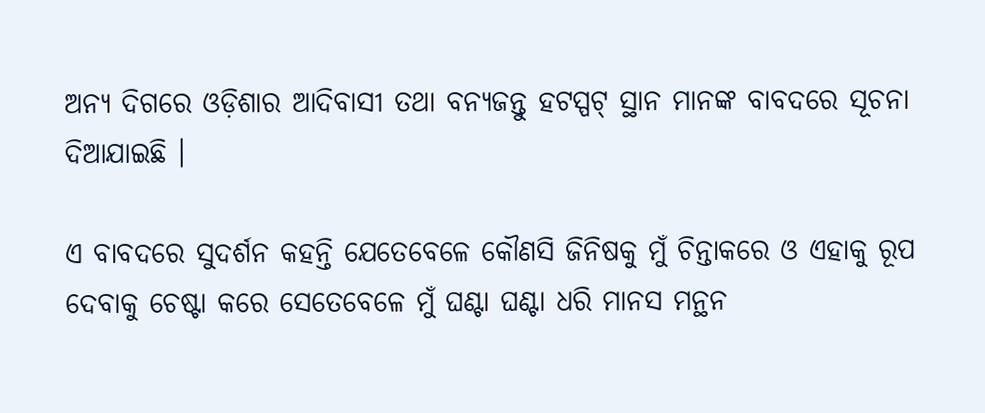ଅନ୍ୟ ଦିଗରେ ଓଡ଼ିଶାର ଆଦିବାସୀ ତଥା ବନ୍ୟଜନ୍ତୁ ହଟସ୍ପଟ୍ ସ୍ଥାନ ମାନଙ୍କ ବାବଦରେ ସୂଚନା ଦିଆଯାଇଛି ।

ଏ ବାବଦରେ ସୁଦର୍ଶନ କହନ୍ତି ଯେତେବେଳେ କୌଣସି ଜିନିଷକୁ ମୁଁ ଚିନ୍ତାକରେ ଓ ଏହାକୁ ରୂପ ଦେବାକୁ ଚେଷ୍ଟା କରେ ସେତେବେଳେ ମୁଁ ଘଣ୍ଟା ଘଣ୍ଟା ଧରି ମାନସ ମନ୍ଥନ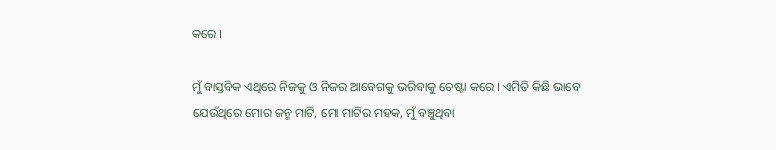କରେ ।

ମୁଁ ବାସ୍ତବିକ ଏଥିରେ ନିଜକୁ ଓ ନିଜର ଆବେଗକୁ ଭରିବାକୁ ଚେଷ୍ଟା କରେ । ଏମିତି କିଛି ଭାବେ ଯେଉଁଥିରେ ମୋର ଜନ୍ମ ମାଟି, ମୋ ମାଟିର ମହକ, ମୁଁ ବଞ୍ଚୁଥିବା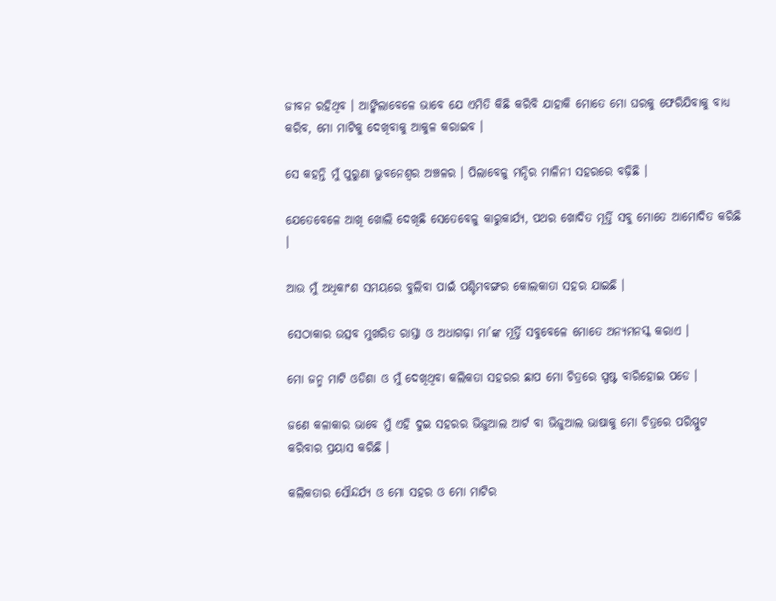ଜୀବନ ରହିଥିବ । ଆଙ୍କିଲାବେଳେ ଭାବେ ଯେ ଏମିତି କିଛି କରିବି ଯାହାକି ମୋତେ ମୋ ଘରକୁ ଫେରିଯିବାକୁ ବାଧ୍ୟ କରିବ, ମୋ ମାଟିକୁ ଦେଖିବାକୁ ଆକୁଳ କରାଇବ ।

ସେ କହନ୍ତି ମୁଁ ପୁରୁଣା ଭୁବନେଶ୍ୱର ଅଞ୍ଚଳର । ପିଲାବେଳୁ ମନ୍ଦିର ମାଳିନୀ ସହରରେ ବଢ଼ିଛି ।

ଯେତେବେଳେ ଆଖି ଖୋଲି ଦେଖିଛି ସେତେବେଳୁ କାରୁକାର୍ଯ୍ୟ, ପଥର ଖୋଦିତ ମୂର୍ତ୍ତି ସବୁ ମୋତେ ଆମୋଦିତ କରିଛି ।

ଆଉ ମୁଁ ଅଧିକାଂଶ ସମୟରେ ବୁଲିବା ପାଇଁ ପଶ୍ଚିମବଙ୍ଗର କୋଲକାତା ସହର ଯାଇଛି ।

ସେଠାକାର ଉତ୍ସବ ମୁଖରିତ ରାସ୍ତା ଓ ଅଧାଗଢ଼ା ମା’ଙ୍କ ମୂର୍ତ୍ତି ସବୁବେଳେ ମୋତେ ଅନ୍ୟମନସ୍କ କରାଏ ।

ମୋ ଜନ୍ମ ମାଟି ଓଡିଶା ଓ ମୁଁ ଦେଖିଥିବା କଲିକତା ସହରର ଛାପ ମୋ ଚିତ୍ରରେ ସ୍ପଷ୍ଟ ବାରିହୋଇ ପଡେ ।

ଜଣେ କଳାକାର ଭାବେ ମୁଁ ଏହି ଦୁଇ ସହରର ଭିଜୁଆଲ ଆର୍ଟ ବା ଭିଜୁଆଲ ଭାଷାକୁ ମୋ ଚିତ୍ରରେ ପରିସ୍ପୁଟ କରିବାର ପ୍ରୟାସ କରିଛି ।

କଲିକତାର ସୌନ୍ଦର୍ଯ୍ୟ ଓ ମୋ ସହର ଓ ମୋ ମାଟିର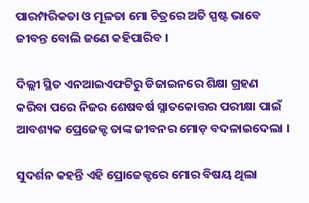ପାରମ୍ପରିକତା ଓ ମୂଳତା ମୋ ଚିତ୍ରରେ ଅତି ସ୍ପଷ୍ଟ ଭାବେ ଜୀବନ୍ତ ବୋଲି ଜଣେ କହିପାରିବ ।

ଦିଲ୍ଲୀ ସ୍ଥିତ ଏନଆଇଏଫଟିରୁ ଡିଜାଇନରେ ଶିକ୍ଷା ଗ୍ରହଣ କରିବା ପରେ ନିଜର ଶେଷବର୍ଷ ସ୍ନାତକୋତ୍ତର ପରୀକ୍ଷା ପାଇଁ ଆବଶ୍ୟକ ପ୍ରେଜେକ୍ଟ ତାଙ୍କ ଜୀବନର ମୋଡ଼ ବଦଳାଇଦେଲା ।

ସୁଦର୍ଶନ କହନ୍ତି ଏହି ପ୍ରୋଜେକ୍ଟରେ ମୋର ବିଷୟ ଥିଲା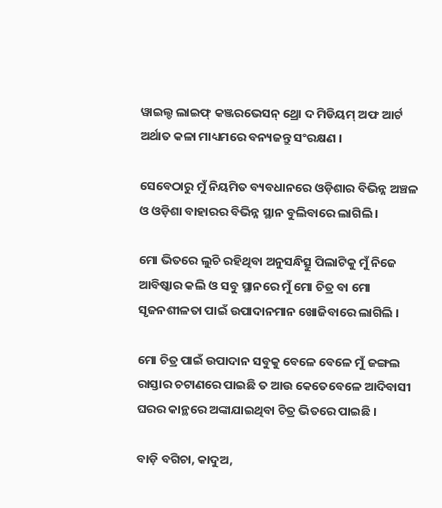ୱାଇଲ୍ଡ ଲାଇଫ୍ କଞ୍ଜରଭେସନ୍ ଥ୍ରୋ ଦ ମିଡିୟମ୍ ଅଫ ଆର୍ଟ ଅର୍ଥାତ କଳା ମାଧ୍ୟମରେ ବନ୍ୟଜନ୍ତୁ ସଂରକ୍ଷଣ ।

ସେବେଠାରୁ ମୁଁ ନିୟମିତ ବ୍ୟବଧାନରେ ଓଡ଼ିଶାର ବିଭିନ୍ନ ଅଞ୍ଚଳ ଓ ଓଡ଼ିଶା ବାହାରର ବିଭିନ୍ନ ସ୍ଥାନ ବୁଲିବାରେ ଲାଗିଲି ।

ମୋ ଭିତରେ ଲୁଚି ରହିଥିବା ଅନୁସନ୍ଧିତ୍ସୁ ପିଲାଟିକୁ ମୁଁ ନିଜେ ଆବିଷ୍କାର କଲି ଓ ସବୁ ସ୍ଥାନରେ ମୁଁ ମୋ ଚିତ୍ର ବା ମୋ ସୃଜନଶୀଳତା ପାଇଁ ଉପାଦାନମାନ ଖୋଜିବାରେ ଲାଗିଲି ।

ମୋ ଚିତ୍ର ପାଇଁ ଉପାଦାନ ସବୁକୁ ବେଳେ ବେଳେ ମୁଁ ଜଙ୍ଗଲ ରାସ୍ତାର ଚଟାଣରେ ପାଇଛି ତ ଆଉ କେତେବେଳେ ଆଦିବାସୀ ଘରର କାନ୍ଥରେ ଅଙ୍କାଯାଇଥିବା ଚିତ୍ର ଭିତରେ ପାଇଛି ।

ବାଡ଼ି ବଗିଚା, କାଦୁଅ,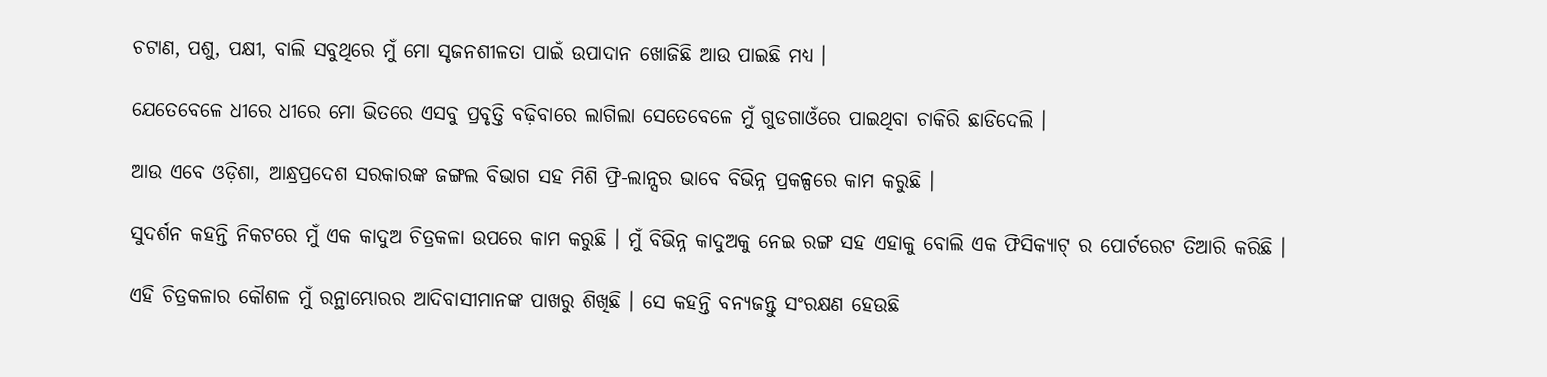ଚଟାଣ, ପଶୁ, ପକ୍ଷୀ, ବାଲି ସବୁଥିରେ ମୁଁ ମୋ ସୃଜନଶୀଳତା ପାଇଁ ଉପାଦାନ ଖୋଜିଛି ଆଉ ପାଇଛି ମଧ୍ୟ ।

ଯେତେବେଳେ ଧୀରେ ଧୀରେ ମୋ ଭିତରେ ଏସବୁ ପ୍ରବୃତ୍ତି ବଢ଼ିବାରେ ଲାଗିଲା ସେତେବେଳେ ମୁଁ ଗୁଡଗାଓଁରେ ପାଇଥିବା ଚାକିରି ଛାଡିଦେଲି ।

ଆଉ ଏବେ ଓଡ଼ିଶା, ଆନ୍ଧ୍ରପ୍ରଦେଶ ସରକାରଙ୍କ ଜଙ୍ଗଲ ବିଭାଗ ସହ ମିଶି ଫ୍ରି-ଲାନ୍ସର ଭାବେ ବିଭିନ୍ନ ପ୍ରକଳ୍ପରେ କାମ କରୁଛି ।

ସୁଦର୍ଶନ କହନ୍ତି ନିକଟରେ ମୁଁ ଏକ କାଦୁଅ ଚିତ୍ରକଳା ଉପରେ କାମ କରୁଛି । ମୁଁ ବିଭିନ୍ନ କାଦୁଅକୁ ନେଇ ରଙ୍ଗ ସହ ଏହାକୁ ବୋଲି ଏକ ଫିସିକ୍ୟାଟ୍ ର ପୋର୍ଟରେଟ ତିଆରି କରିଛି ।

ଏହି ଚିତ୍ରକଳାର କୌଶଳ ମୁଁ ରନ୍ଥାମ୍ଭୋରର ଆଦିବାସୀମାନଙ୍କ ପାଖରୁ ଶିଖିଛି । ସେ କହନ୍ତି ବନ୍ୟଜନ୍ତୁ ସଂରକ୍ଷଣ ହେଉଛି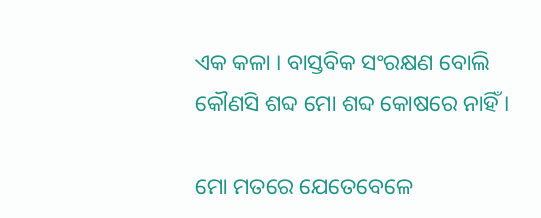ଏକ କଳା । ବାସ୍ତବିକ ସଂରକ୍ଷଣ ବୋଲି କୌଣସି ଶବ୍ଦ ମୋ ଶବ୍ଦ କୋଷରେ ନାହିଁ ।

ମୋ ମତରେ ଯେତେବେଳେ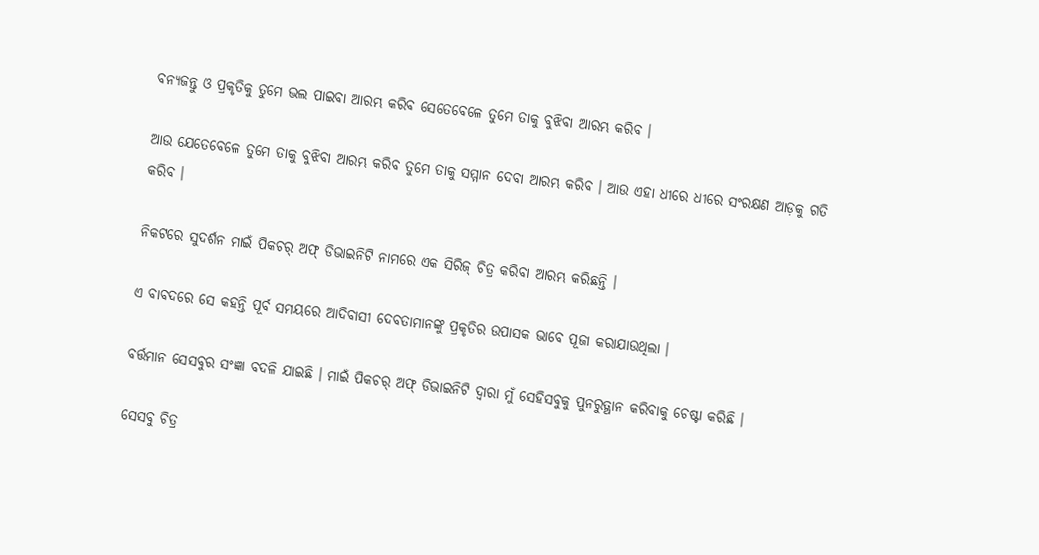ବନ୍ୟଜନ୍ତୁ ଓ ପ୍ରକୃତିକୁ ତୁମେ ଭଲ ପାଇବା ଆରମ୍ଭ କରିବ ସେତେବେଳେ ତୁମେ ତାକୁ ବୁଝିବା ଆରମ୍ଭ କରିବ ।

ଆଉ ଯେତେବେଳେ ତୁମେ ତାକୁ ବୁଝିବା ଆରମ୍ଭ କରିବ ତୁମେ ତାକୁ ସମ୍ମାନ ଦେବା ଆରମ୍ଭ କରିବ । ଆଉ ଏହା ଧୀରେ ଧୀରେ ସଂରକ୍ଷଣ ଆଡ଼କୁ ଗତି କରିବ ।

ନିକଟରେ ସୁଦର୍ଶନ ମାଇଁ ପିକଚର୍ ଅଫ୍ ଡିଭାଇନିଟି ନାମରେ ଏକ ସିରିଜ୍ ଚିତ୍ର କରିବା ଆରମ୍ଭ କରିଛନ୍ତି ।

ଏ ବାବଦରେ ସେ କହନ୍ତି ପୂର୍ବ ସମୟରେ ଆଦିବାସୀ ଦେବତାମାନଙ୍କୁ ପ୍ରକୃତିର ଉପାସକ ଭାବେ ପୂଜା କରାଯାଉଥିଲା ।

ବର୍ତ୍ତମାନ ସେସବୁର ସଂଜ୍ଞା ବଦଳି ଯାଇଛି । ମାଇଁ ପିକଚର୍ ଅଫ୍ ଡିଭାଇନିଟି ଦ୍ୱାରା ମୁଁ ସେହିସବୁକୁ ପୁନରୁତ୍ଥାନ କରିବାକୁ ଚେଷ୍ଟା କରିଛି ।

ସେସବୁ ଚିତ୍ର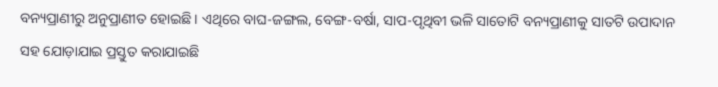ବନ୍ୟପ୍ରାଣୀରୁ ଅନୁପ୍ରାଣୀତ ହୋଇଛି । ଏଥିରେ ବାଘ-ଜଙ୍ଗଲ, ବେଙ୍ଗ-ବର୍ଷା, ସାପ-ପୃଥିବୀ ଭଳି ସାତୋଟି ବନ୍ୟପ୍ରାଣୀକୁ ସାତଟି ଉପାଦାନ ସହ ଯୋଡ଼ାଯାଇ ପ୍ରସ୍ତୁତ କରାଯାଇଛି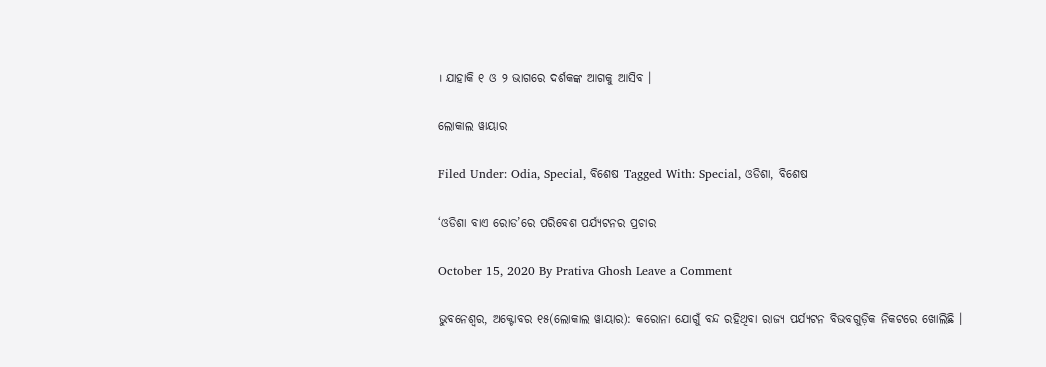। ଯାହାକି ୧ ଓ ୨ ଭାଗରେ ଦର୍ଶକଙ୍କ ଆଗକୁ ଆସିବ ।

ଲୋକାଲ ୱାୟାର

Filed Under: Odia, Special, ବିଶେଷ Tagged With: Special, ଓଡିଶା, ବିଶେଷ

‘ଓଡିଶା ବାଏ ରୋଡ’ରେ ପରିବେଶ ପର୍ଯ୍ୟଟନର ପ୍ରଚାର

October 15, 2020 By Prativa Ghosh Leave a Comment

ଭୁବନେଶ୍ୱର, ଅକ୍ଟୋବର ୧୫(ଲୋକାଲ ୱାୟାର): କରୋନା ଯୋଗୁଁ ବନ୍ଦ ରହିଥିବା ରାଜ୍ୟ ପର୍ଯ୍ୟଟନ ବିଭବଗୁଡ଼ିକ ନିକଟରେ ଖୋଲିଛି ।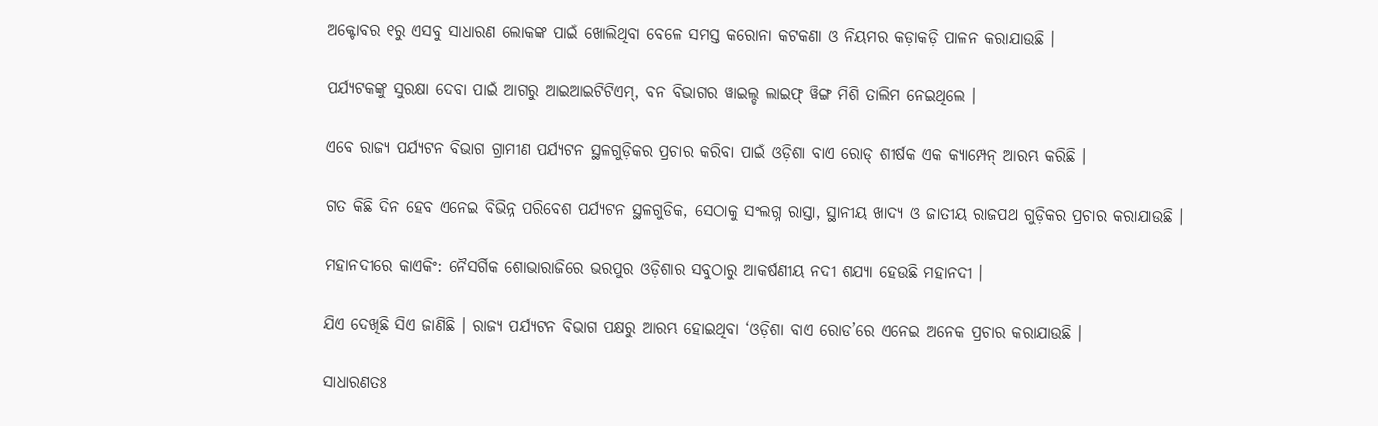ଅକ୍ଟୋବର ୧ରୁ ଏସବୁ ସାଧାରଣ ଲୋକଙ୍କ ପାଇଁ ଖୋଲିଥିବା ବେଳେ ସମସ୍ତ କରୋନା କଟକଣା ଓ ନିୟମର କଡ଼ାକଡ଼ି ପାଳନ କରାଯାଉଛି ।

ପର୍ଯ୍ୟଟକଙ୍କୁ ସୁରକ୍ଷା ଦେବା ପାଇଁ ଆଗରୁ ଆଇଆଇଟିଟିଏମ୍, ବନ ବିଭାଗର ୱାଇଲ୍ଡ ଲାଇଫ୍ ୱିଙ୍ଗ ମିଶି ତାଲିମ ନେଇଥିଲେ ।

ଏବେ ରାଜ୍ୟ ପର୍ଯ୍ୟଟନ ବିଭାଗ ଗ୍ରାମୀଣ ପର୍ଯ୍ୟଟନ ସ୍ଥଳଗୁଡ଼ିକର ପ୍ରଚାର କରିବା ପାଇଁ ଓଡ଼ିଶା ବାଏ ରୋଡ୍ ଶୀର୍ଷକ ଏକ କ୍ୟାମ୍ପେନ୍ ଆରମ୍ଭ କରିଛି ।

ଗତ କିଛି ଦିନ ହେବ ଏନେଇ ବିଭିନ୍ନ ପରିବେଶ ପର୍ଯ୍ୟଟନ ସ୍ଥଳଗୁଡିକ, ସେଠାକୁ ସଂଲଗ୍ନ ରାସ୍ତା, ସ୍ଥାନୀୟ ଖାଦ୍ୟ ଓ ଜାତୀୟ ରାଜପଥ ଗୁଡ଼ିକର ପ୍ରଚାର କରାଯାଉଛି ।

ମହାନଦୀରେ କାଏକିଂ: ନୈସର୍ଗିକ ଶୋଭାରାଜିରେ ଭରପୁର ଓଡ଼ିଶାର ସବୁଠାରୁ ଆକର୍ଷଣୀୟ ନଦୀ ଶଯ୍ୟା ହେଉଛି ମହାନଦୀ ।

ଯିଏ ଦେଖିଛି ସିଏ ଜାଣିଛି । ରାଜ୍ୟ ପର୍ଯ୍ୟଟନ ବିଭାଗ ପକ୍ଷରୁ ଆରମ୍ଭ ହୋଇଥିବା ‘ଓଡ଼ିଶା ବାଏ ରୋଡ’ରେ ଏନେଇ ଅନେକ ପ୍ରଚାର କରାଯାଉଛି ।

ସାଧାରଣତଃ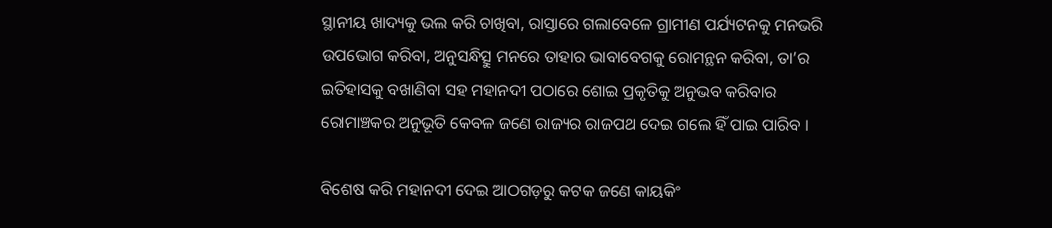ସ୍ଥାନୀୟ ଖାଦ୍ୟକୁ ଭଲ କରି ଚାଖିବା, ରାସ୍ତାରେ ଗଲାବେଳେ ଗ୍ରାମୀଣ ପର୍ଯ୍ୟଟନକୁ ମନଭରି ଉପଭୋଗ କରିବା, ଅନୁସନ୍ଧିତ୍ସୁ ମନରେ ତାହାର ଭାବାବେଗକୁ ରୋମନ୍ଥନ କରିବା, ତା’ର ଇତିହାସକୁ ବଖାଣିବା ସହ ମହାନଦୀ ପଠାରେ ଶୋଇ ପ୍ରକୃତିକୁ ଅନୁଭବ କରିବାର ରୋମାଞ୍ଚକର ଅନୁଭୂତି କେବଳ ଜଣେ ରାଜ୍ୟର ରାଜପଥ ଦେଇ ଗଲେ ହିଁ ପାଇ ପାରିବ ।

ବିଶେଷ କରି ମହାନଦୀ ଦେଇ ଆଠଗଡ଼ରୁ କଟକ ଜଣେ କାୟକିଂ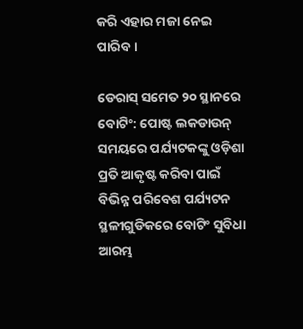କରି ଏହାର ମଜା ନେଇ ପାରିବ ।

ଡେରାସ୍ ସମେତ ୨୦ ସ୍ଥାନରେ ବୋଟିଂ: ପୋଷ୍ଟ ଲକଡାଉନ୍ ସମୟରେ ପର୍ଯ୍ୟଟକଙ୍କୁ ଓଡ଼ିଶା ପ୍ରତି ଆକୃଷ୍ଟ କରିବା ପାଇଁ ବିଭିନ୍ନ ପରିବେଶ ପର୍ଯ୍ୟଟନ ସ୍ଥଳୀଗୁଡିକରେ ବୋଟିଂ ସୁବିଧା ଆରମ୍ଭ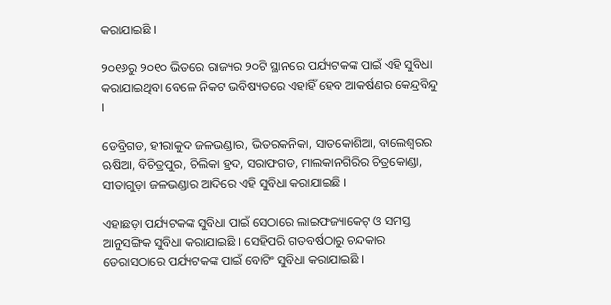କରାଯାଇଛି ।

୨୦୧୬ରୁ ୨୦୧୦ ଭିତରେ ରାଜ୍ୟର ୨୦ଟି ସ୍ଥାନରେ ପର୍ଯ୍ୟଟକଙ୍କ ପାଇଁ ଏହି ସୁବିଧା କରାଯାଇଥିବା ବେଳେ ନିକଟ ଭବିଷ୍ୟତରେ ଏହାହିଁ ହେବ ଆକର୍ଷଣର କେନ୍ଦ୍ରବିନ୍ଦୁ ।

ଡେବ୍ରିଗଡ, ହୀରାକୁଦ ଜଳଭଣ୍ଡାର, ଭିତରକନିକା, ସାତକୋଶିଆ, ବାଲେଶ୍ୱରର ଋଷିଆ, ବିଚିତ୍ରପୁର, ଚିଲିକା ହ୍ରଦ, ସରାଫଗଡ, ମାଲକାନଗିରିର ଚିତ୍ରକୋଣ୍ଡା, ସୀତାଗୁଡ଼ା ଜଳଭଣ୍ଡାର ଆଦିରେ ଏହି ସୁବିଧା କରାଯାଇଛି ।

ଏହାଛଡ଼ା ପର୍ଯ୍ୟଟକଙ୍କ ସୁବିଧା ପାଇଁ ସେଠାରେ ଲାଇଫଜ୍ୟାକେଟ୍ ଓ ସମସ୍ତ ଆନୁସଙ୍ଗିକ ସୁବିଧା କରାଯାଇଛି । ସେହିପରି ଗତବର୍ଷଠାରୁ ଚନ୍ଦକାର ଡେରାସଠାରେ ପର୍ଯ୍ୟଟକଙ୍କ ପାଇଁ ବୋଟିଂ ସୁବିଧା କରାଯାଇଛି ।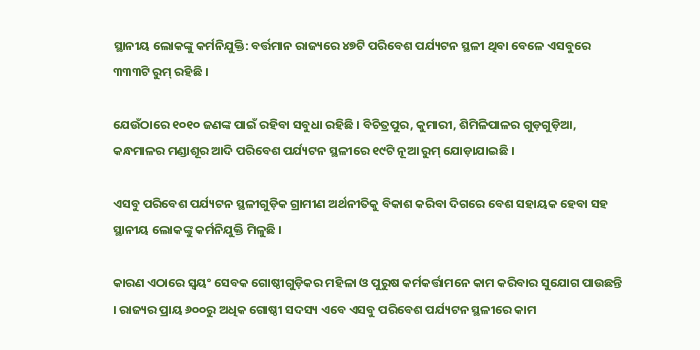ସ୍ଥାନୀୟ ଲୋକଙ୍କୁ କର୍ମନିଯୁକ୍ତି: ବର୍ତ୍ତମାନ ରାଜ୍ୟରେ ୪୭ଟି ପରିବେଶ ପର୍ଯ୍ୟଟନ ସ୍ଥଳୀ ଥିବା ବେଳେ ଏସବୁରେ ୩୩୩ଟି ରୁମ୍ ରହିଛି ।

ଯେଉଁଠାରେ ୧୦୧୦ ଜଣଙ୍କ ପାଇଁ ରହିବା ସବୁଧା ରହିଛି । ବିଚିତ୍ରପୁର, କୁମାରୀ, ଶିମିଳିପାଳର ଗୁଡ଼ଗୁଡ଼ିଆ, କନ୍ଧମାଳର ମଣ୍ଡାଶୂର ଆଦି ପରିବେଶ ପର୍ଯ୍ୟଟନ ସ୍ଥଳୀରେ ୧୯ଟି ନୂଆ ରୁମ୍ ଯୋଡ଼ାଯାଇଛି ।

ଏସବୁ ପରିବେଶ ପର୍ଯ୍ୟଟନ ସ୍ଥଳୀଗୁଡ଼ିକ ଗ୍ରାମୀଣ ଅର୍ଥନୀତିକୁ ବିକାଶ କରିବା ଦିଗରେ ବେଶ ସହାୟକ ହେବା ସହ ସ୍ଥାନୀୟ ଲୋକଙ୍କୁ କର୍ମନିଯୁକ୍ତି ମିଳୁଛି ।

କାରଣ ଏଠାରେ ସ୍ୱୟଂ ସେବକ ଗୋଷ୍ଠୀଗୁଡ଼ିକର ମହିଳା ଓ ପୁରୁଷ କର୍ମକର୍ତ୍ତାମନେ କାମ କରିବାର ସୁଯୋଗ ପାଉଛନ୍ତି । ରାଜ୍ୟର ପ୍ରାୟ ୬୦୦ରୁ ଅଧିକ ଗୋଷ୍ଠୀ ସଦସ୍ୟ ଏବେ ଏସବୁ ପରିବେଶ ପର୍ଯ୍ୟଟନ ସ୍ଥଳୀରେ କାମ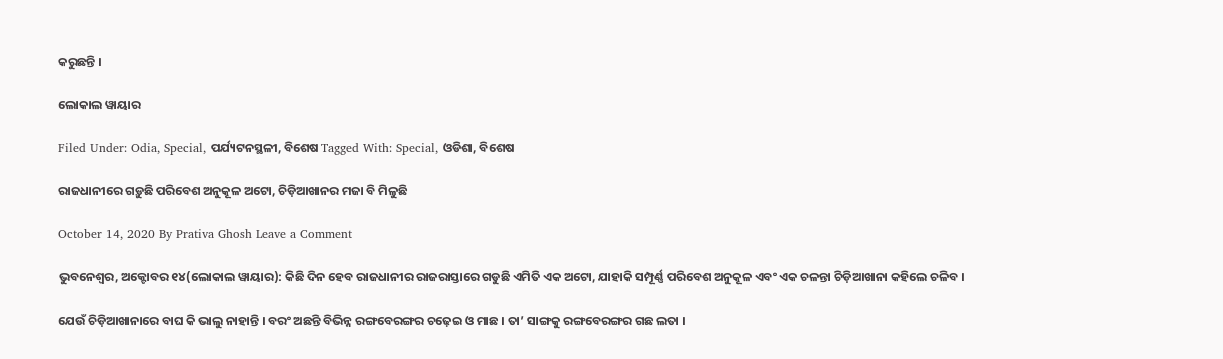କରୁଛନ୍ତି ।

ଲୋକାଲ ୱାୟାର

Filed Under: Odia, Special, ପର୍ଯ୍ୟଟନସ୍ଥଳୀ, ବିଶେଷ Tagged With: Special, ଓଡିଶା, ବିଶେଷ

ରାଜଧାନୀରେ ଗଡ଼ୁଛି ପରିବେଶ ଅନୁକୂଳ ଅଟୋ, ଚିଡ଼ିଆଖାନର ମଜା ବି ମିଳୁଛି

October 14, 2020 By Prativa Ghosh Leave a Comment

ଭୁବନେଶ୍ୱର, ଅକ୍ଟୋବର ୧୪(ଲୋକାଲ ୱାୟାର): କିଛି ଦିନ ହେବ ରାଜଧାନୀର ରାଜରାସ୍ତାରେ ଗଡୁଛି ଏମିତି ଏକ ଅଟୋ, ଯାହାକି ସମ୍ପୂର୍ଣ୍ଣ ପରିବେଶ ଅନୁକୂଳ ଏବଂ ଏକ ଚଳନ୍ତା ଚିଡ଼ିଆଖାନା କହିଲେ ଚଳିବ ।

ଯେଉଁ ଚିଡ଼ିଆଖାନାରେ ବାଘ କି ଭାଲୁ ନାହାନ୍ତି । ବରଂ ଅଛନ୍ତି ବିଭିନ୍ନ ରଙ୍ଗବେରଙ୍ଗର ଚଢ଼େଇ ଓ ମାଛ । ତା’ ସାଙ୍ଗକୁ ରଙ୍ଗବେରଙ୍ଗର ଗଛ ଲତା ।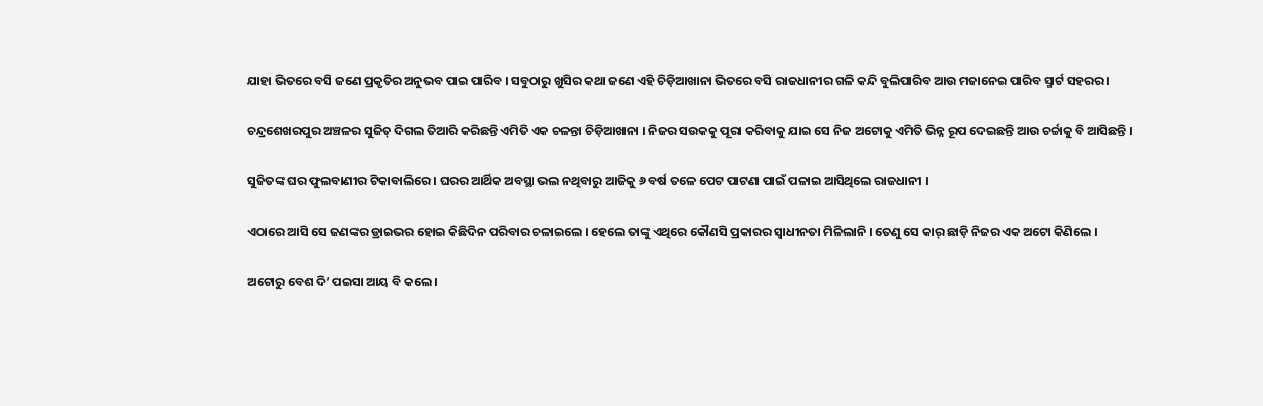ଯାହା ଭିତରେ ବସି ଜଣେ ପ୍ରକୃତିର ଅନୁଭବ ପାଇ ପାରିବ । ସବୁଠାରୁ ଖୁସିର କଥା ଜଣେ ଏହି ଚିଡ଼ିଆଖାନା ଭିତରେ ବସି ରାଜଧାନୀର ଗଳି କନ୍ଦି ବୁଲିପାରିବ ଆଉ ମଜାନେଇ ପାରିବ ସ୍ମାର୍ଟ ସହରର ।

ଚନ୍ଦ୍ରଶେଖରପୁର ଅଞ୍ଚଳର ସୁଜିତ୍ ଦିଗଲ ତିଆରି କରିଛନ୍ତି ଏମିତି ଏକ ଚଳନ୍ତା ଚିଡ଼ିଆଖାନା । ନିଜର ସଉକକୁ ପୂରା କରିବାକୁ ଯାଇ ସେ ନିଜ ଅଟୋକୁ ଏମିତି ଭିନ୍ନ ରୂପ ଦେଇଛନ୍ତି ଆଉ ଚର୍ଚ୍ଚାକୁ ବି ଆସିଛନ୍ତି ।

ସୁଜିତଙ୍କ ଘର ଫୁଲବାଣୀର ଟିକାବାଲିରେ । ଘରର ଆର୍ଥିକ ଅବସ୍ଥା ଭଲ ନଥିବାରୁ ଆଜିକୁ ୬ ବର୍ଷ ତଳେ ପେଟ ପାଟଣା ପାଇଁ ପଳାଇ ଆସିଥିଲେ ରାଜଧାନୀ ।

ଏଠାରେ ଆସି ସେ ଜଣଙ୍କର ଡ୍ରାଇଭର ହୋଇ କିଛିଦିନ ପରିବାର ଚଳାଇଲେ । ହେଲେ ତାଙ୍କୁ ଏଥିରେ କୌଣସି ପ୍ରକାରର ସ୍ୱାଧୀନତା ମିଳିଲାନି । ତେଣୁ ସେ କାର୍ ଛାଡ଼ି ନିଜର ଏକ ଅଟୋ କିଣିଲେ ।

ଅଟୋରୁ ବେଶ ଦି’ ପଇସା ଆୟ ବି କଲେ ।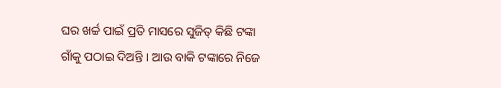ଘର ଖର୍ଚ୍ଚ ପାଇଁ ପ୍ରତି ମାସରେ ସୁଜିତ୍ କିଛି ଟଙ୍କା ଗାଁକୁ ପଠାଇ ଦିଅନ୍ତି । ଆଉ ବାକି ଟଙ୍କାରେ ନିଜେ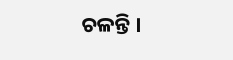ଚଳନ୍ତି ।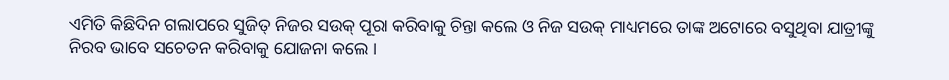ଏମିତି କିଛିଦିନ ଗଲାପରେ ସୁଜିତ୍ ନିଜର ସଉକ୍ ପୂରା କରିବାକୁ ଚିନ୍ତା କଲେ ଓ ନିଜ ସଉକ୍ ମାଧ୍ୟମରେ ତାଙ୍କ ଅଟୋରେ ବସୁଥିବା ଯାତ୍ରୀଙ୍କୁ ନିରବ ଭାବେ ସଚେତନ କରିବାକୁ ଯୋଜନା କଲେ ।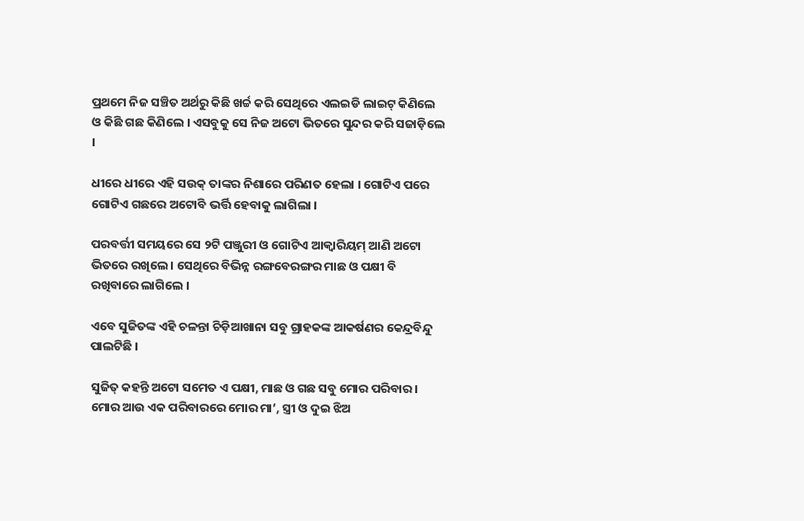ପ୍ରଥମେ ନିଜ ସଞ୍ଚିତ ଅର୍ଥରୁ କିଛି ଖର୍ଚ୍ଚ କରି ସେଥିରେ ଏଲଇଡି ଲାଇଟ୍ କିଣିଲେ ଓ କିଛି ଗଛ କିଣିଲେ । ଏସବୁକୁ ସେ ନିଜ ଅଟୋ ଭିତରେ ସୁନ୍ଦର କରି ସଜାଡ଼ିଲେ ।

ଧୀରେ ଧୀରେ ଏହି ସଉକ୍ ତାଙ୍କର ନିଶାରେ ପରିଣତ ହେଲା । ଗୋଟିଏ ପରେ ଗୋଟିଏ ଗଛରେ ଅଟୋବି ଭର୍ତ୍ତି ହେବାକୁ ଲାଗିଲା ।

ପରବର୍ତ୍ତୀ ସମୟରେ ସେ ୨ଟି ପଞ୍ଜୁରୀ ଓ ଗୋଟିଏ ଆକ୍ୱାରିୟମ୍ ଆଣି ଅଟୋ ଭିତରେ ରଖିଲେ । ସେଥିରେ ବିଭିନ୍ନ ରଙ୍ଗବେରଙ୍ଗର ମାଛ ଓ ପକ୍ଷୀ ବି ରଖିବାରେ ଲାଗିଲେ ।

ଏବେ ସୁଜିତଙ୍କ ଏହି ଚଳନ୍ତା ଚିଡ଼ିଆଖାନା ସବୁ ଗ୍ରାହକଙ୍କ ଆକର୍ଷଣର କେନ୍ଦ୍ରବିନ୍ଦୁ ପାଲଟିଛି ।

ସୁଜିତ୍ କହନ୍ତି ଅଟୋ ସମେତ ଏ ପକ୍ଷୀ, ମାଛ ଓ ଗଛ ସବୁ ମୋର ପରିବାର । ମୋର ଆଉ ଏକ ପରିବାରରେ ମୋର ମା’, ସ୍ତ୍ରୀ ଓ ଦୁଇ ଝିଅ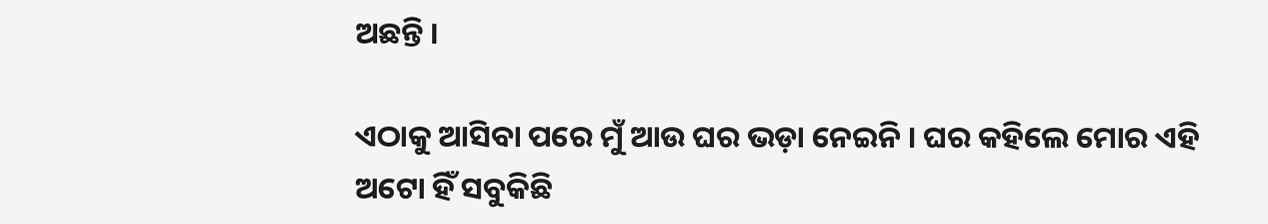ଅଛନ୍ତି ।

ଏଠାକୁ ଆସିବା ପରେ ମୁଁ ଆଉ ଘର ଭଡ଼ା ନେଇନି । ଘର କହିଲେ ମୋର ଏହି ଅଟୋ ହିଁ ସବୁକିଛି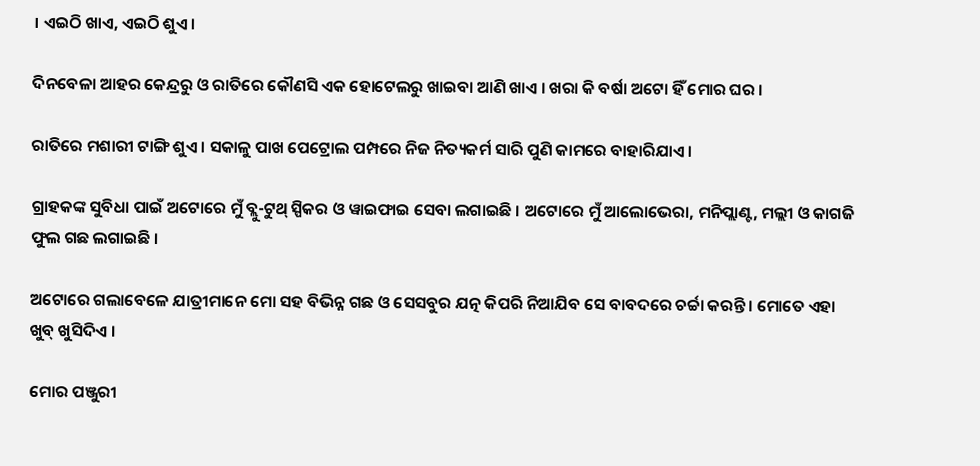। ଏଇଠି ଖାଏ, ଏଇଠି ଶୁଏ ।

ଦିନବେଳା ଆହର କେନ୍ଦ୍ରରୁ ଓ ରାତିରେ କୌଣସି ଏକ ହୋଟେଲରୁ ଖାଇବା ଆଣି ଖାଏ । ଖରା କି ବର୍ଷା ଅଟୋ ହିଁ ମୋର ଘର ।

ରାତିରେ ମଶାରୀ ଟାଙ୍ଗି ଶୁଏ । ସକାଳୁ ପାଖ ପେଟ୍ରୋଲ ପମ୍ପରେ ନିଜ ନିତ୍ୟକର୍ମ ସାରି ପୁଣି କାମରେ ବାହାରିଯାଏ ।

ଗ୍ରାହକଙ୍କ ସୁବିଧା ପାଇଁ ଅଟୋରେ ମୁଁ ବ୍ଲୁ-ଟୁଥ୍ ସ୍ପିକର ଓ ୱାଇଫାଇ ସେବା ଲଗାଇଛି । ଅଟୋରେ ମୁଁ ଆଲୋଭେରା, ମନିପ୍ଲାଣ୍ଟ, ମଲ୍ଲୀ ଓ କାଗଜି ଫୁଲ ଗଛ ଲଗାଇଛି ।

ଅଟୋରେ ଗଲାବେଳେ ଯାତ୍ରୀମାନେ ମୋ ସହ ବିଭିନ୍ନ ଗଛ ଓ ସେସବୁର ଯତ୍ନ କିପରି ନିଆଯିବ ସେ ବାବଦରେ ଚର୍ଚ୍ଚା କରନ୍ତି । ମୋତେ ଏହା ଖୁବ୍ ଖୁସିଦିଏ ।

ମୋର ପଞ୍ଜୁରୀ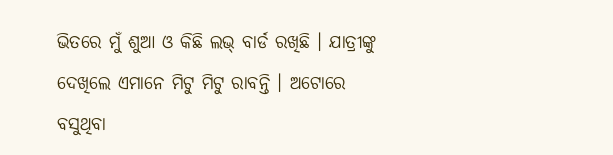ଭିତରେ ମୁଁ ଶୁଆ ଓ କିଛି ଲଭ୍ ବାର୍ଡ ରଖିଛି । ଯାତ୍ରୀଙ୍କୁ ଦେଖିଲେ ଏମାନେ ମିଟୁ ମିଟୁ ରାବନ୍ତି । ଅଟୋରେ ବସୁଥିବା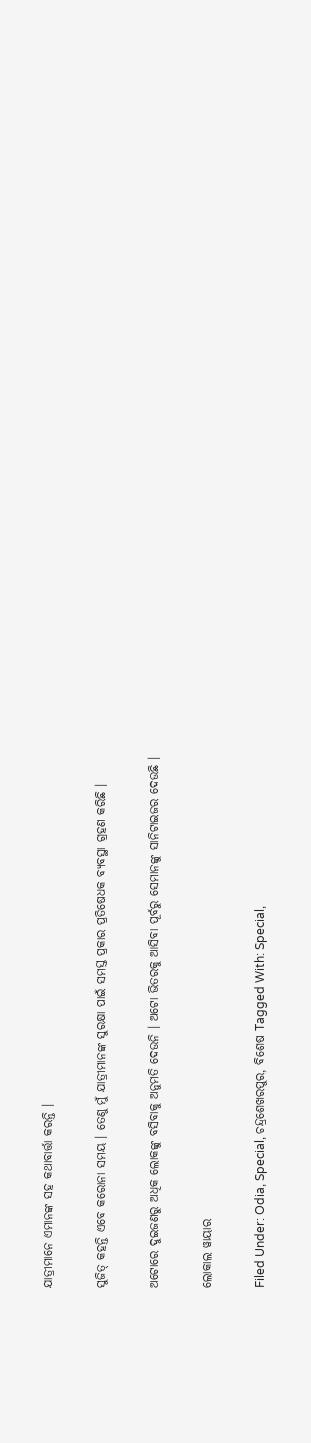ଯାତ୍ରୀମାନେ ଏମାନଙ୍କ ସହ କଥାବାର୍ତ୍ତା କରନ୍ତି ।

ସୁଜିତ୍ କହନ୍ତି ଏବେ କରୋନା ସମୟ । ତେଣୁ ମୁଁ ଯାତ୍ରୀମାନଙ୍କ ସୁରକ୍ଷା ପାଇଁ ସମସ୍ତ ପ୍ରକାର ପ୍ରତିଷେଧକ ବ୍ୟବସ୍ଥା ଗ୍ରହଣ କରିଛି ।

ଅଟୋରେ ଦୁଇଜଣରୁ ଅଧିକ ଲୋକଙ୍କୁ ବସିବାକୁ ଅନୁମତି ଦେଉନି । ଅଟୋ ଭିତରକୁ ଆସିବା ପୂର୍ବରୁ ସେମାନଙ୍କୁ ସାନିଟାଇଜର ଦେଉଛି ।

ଲୋକାଲ ୱାୟାର

Filed Under: Odia, Special, ଚନ୍ଦ୍ରଶେଖରପୁର, ବିଶେଷ Tagged With: Special,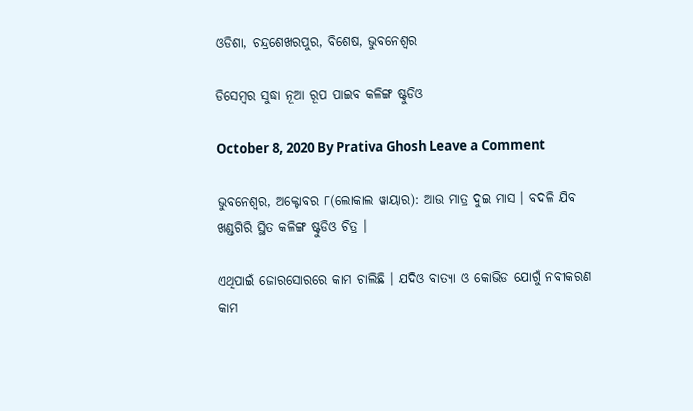ଓଡିଶା, ଚନ୍ଦ୍ରଶେଖରପୁର, ବିଶେଷ, ଭୁବନେଶ୍ୱର

ଡିସେମ୍ବର ସୁଦ୍ଧା ନୂଆ ରୂପ ପାଇବ କଳିଙ୍ଗ ଷ୍ଟୁଡିଓ

October 8, 2020 By Prativa Ghosh Leave a Comment

ଭୁବନେଶ୍ୱର, ଅକ୍ଟୋବର ୮(ଲୋକାଲ ୱାୟାର): ଆଉ ମାତ୍ର ଦୁଇ ମାସ । ବଦଳି ଯିବ ଖଣ୍ଡଗିରି ସ୍ଥିତ କଳିଙ୍ଗ ଷ୍ଟୁଡିଓ ଚିତ୍ର ।

ଏଥିପାଇଁ ଜୋରସୋରରେ କାମ ଚାଲିଛି । ଯଦିଓ ବାତ୍ୟା ଓ କୋଭିଡ ଯୋଗୁଁ ନବୀକରଣ କାମ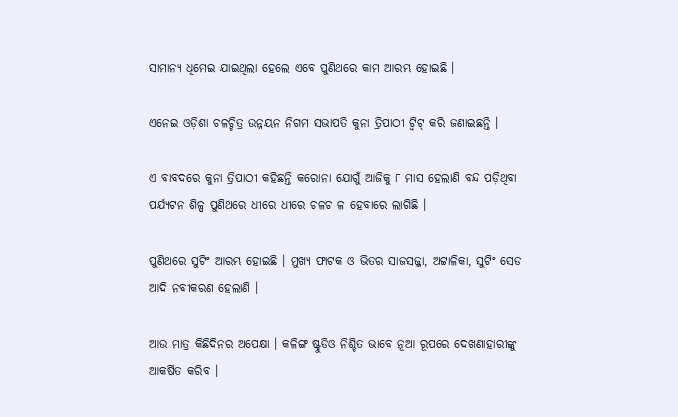ସାମାନ୍ୟ ଧିମେଇ ଯାଇଥିଲା ହେଲେ ଏବେ ପୁଣିଥରେ କାମ ଆରମ୍ଭ ହୋଇଛି ।

ଏନେଇ ଓଡ଼ିଶା ଚଳଚ୍ଚିତ୍ର ଉନ୍ନୟନ ନିଗମ ସଭାପତି କୁନା ତ୍ରିପାଠୀ ଟ୍ୱିଟ୍ କରି ଜଣାଇଛନ୍ତି ।

ଏ ବାବଦରେ କୁନା ତ୍ରିପାଠୀ କହିଛନ୍ତି କରୋନା ଯୋଗୁଁ ଆଜିକୁ ୮ ମାସ ହେଲାଣି ବନ୍ଦ ପଡ଼ିଥିବା ପର୍ଯ୍ୟଟନ ଶିଳ୍ପ ପୁଣିଥରେ ଧୀରେ ଧୀରେ ଚଳଚ ଳ ହେବାରେ ଲାଗିଛି ।

ପୁଣିଥରେ ସୁଟିଂ ଆରମ୍ଭ ହୋଇଛି । ମୁଖ୍ୟ ଫାଟକ ଓ ଭିତର ସାଜସଜ୍ଜା, ଅଟ୍ଟାଳିକା, ସୁଟିଂ ସେଡ ଆଦି ନବୀକରଣ ହେଲାଣି ।

ଆଉ ମାତ୍ର କିଛିଦିନର ଅପେକ୍ଷା । କଳିଙ୍ଗ ଷ୍ଟୁଡିଓ ନିଶ୍ଚିତ ଭାବେ ନୂଆ ରୂପରେ ଦେଖଣାହାରୀଙ୍କୁ ଆକର୍ଷିତ କରିବ ।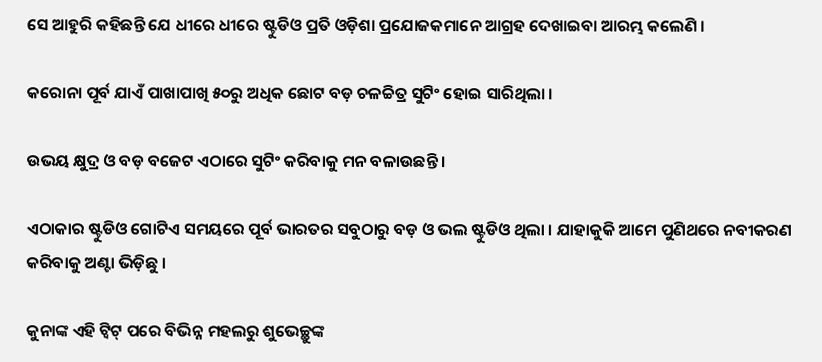ସେ ଆହୁରି କହିଛନ୍ତି ଯେ ଧୀରେ ଧୀରେ ଷ୍ଟୁଡିଓ ପ୍ରତି ଓଡ଼ିଶା ପ୍ରଯୋଜକମାନେ ଆଗ୍ରହ ଦେଖାଇବା ଆରମ୍ଭ କଲେଣି ।

କରୋନା ପୂର୍ବ ଯାଏଁ ପାଖାପାଖି ୫୦ରୁ ଅଧିକ ଛୋଟ ବଡ଼ ଚଳଚ୍ଚିତ୍ର ସୁଟିଂ ହୋଇ ସାରିଥିଲା ।

ଉଭୟ କ୍ଷୁଦ୍ର ଓ ବଡ଼ ବଜେଟ ଏଠାରେ ସୁଟିଂ କରିବାକୁ ମନ ବଳାଉଛନ୍ତି ।

ଏଠାକାର ଷ୍ଟୁଡିଓ ଗୋଟିଏ ସମୟରେ ପୂର୍ବ ଭାରତର ସବୁଠାରୁ ବଡ଼ ଓ ଭଲ ଷ୍ଟୁଡିଓ ଥିଲା । ଯାହାକୁକି ଆମେ ପୁଣିଥରେ ନବୀକରଣ କରିବାକୁ ଅଣ୍ଟା ଭିଡ଼ିଛୁ ।

କୁନାଙ୍କ ଏହି ଟ୍ୱିଟ୍ ପରେ ବିଭିନ୍ନ ମହଲରୁ ଶୁଭେଚ୍ଛୁଙ୍କ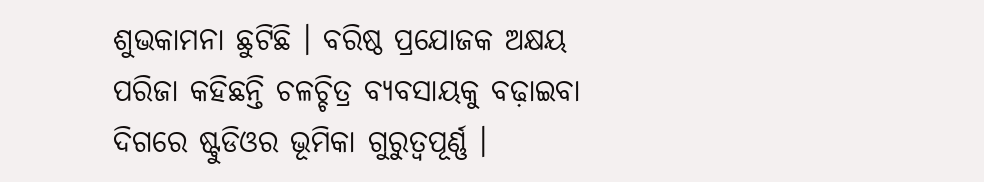ଶୁଭକାମନା ଛୁଟିଛି । ବରିଷ୍ଠ ପ୍ରଯୋଜକ ଅକ୍ଷୟ ପରିଜା କହିଛନ୍ତି ଚଳଚ୍ଚିତ୍ର ବ୍ୟବସାୟକୁ ବଢ଼ାଇବା ଦିଗରେ ଷ୍ଟୁଡିଓର ଭୂମିକା ଗୁରୁତ୍ୱପୂର୍ଣ୍ଣ ।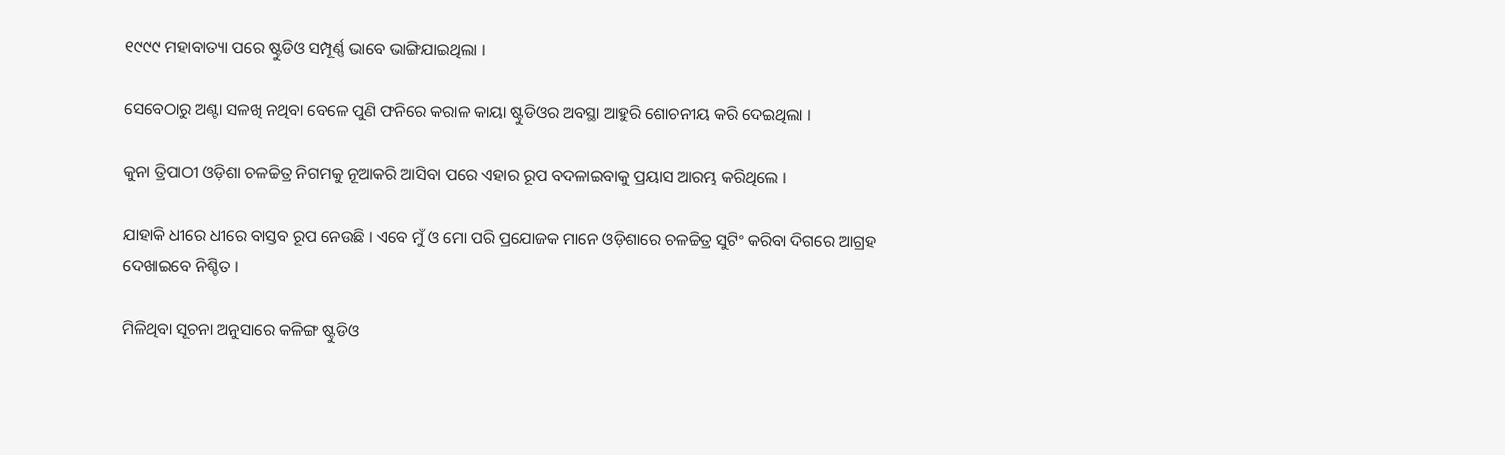୧୯୯୯ ମହାବାତ୍ୟା ପରେ ଷ୍ଟୁଡିଓ ସମ୍ପୂର୍ଣ୍ଣ ଭାବେ ଭାଙ୍ଗିଯାଇଥିଲା ।

ସେବେଠାରୁ ଅଣ୍ଟା ସଳଖି ନଥିବା ବେଳେ ପୁଣି ଫନିରେ କରାଳ କାୟା ଷ୍ଟୁଡିଓର ଅବସ୍ଥା ଆହୁରି ଶୋଚନୀୟ କରି ଦେଇଥିଲା ।

କୁନା ତ୍ରିପାଠୀ ଓଡ଼ିଶା ଚଳଚ୍ଚିତ୍ର ନିଗମକୁ ନୂଆକରି ଆସିବା ପରେ ଏହାର ରୂପ ବଦଳାଇବାକୁ ପ୍ରୟାସ ଆରମ୍ଭ କରିଥିଲେ ।

ଯାହାକି ଧୀରେ ଧୀରେ ବାସ୍ତବ ରୂପ ନେଉଛି । ଏବେ ମୁଁ ଓ ମୋ ପରି ପ୍ରଯୋଜକ ମାନେ ଓଡ଼ିଶାରେ ଚଳଚ୍ଚିତ୍ର ସୁଟିଂ କରିବା ଦିଗରେ ଆଗ୍ରହ ଦେଖାଇବେ ନିଶ୍ଚିତ ।

ମିଳିଥିବା ସୂଚନା ଅନୁସାରେ କଳିଙ୍ଗ ଷ୍ଟୁଡିଓ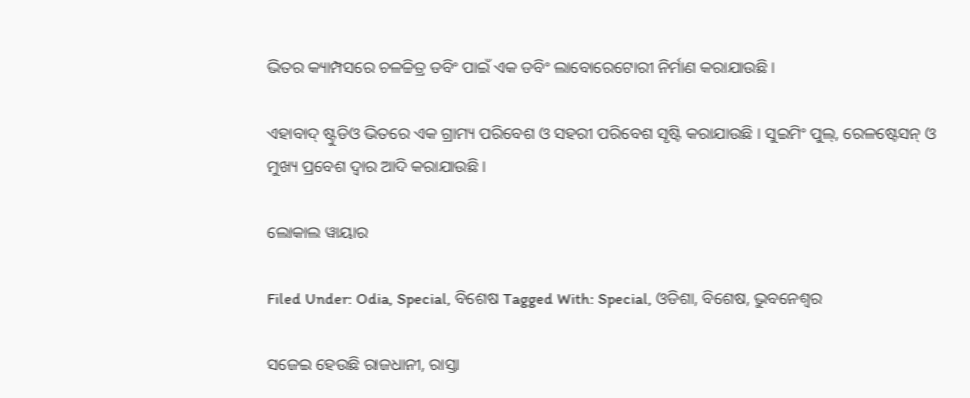ଭିତର କ୍ୟାମ୍ପସରେ ଚଳଚ୍ଚିତ୍ର ଡବିଂ ପାଇଁ ଏକ ଡବିଂ ଲାବୋରେଟୋରୀ ନିର୍ମାଣ କରାଯାଉଛି ।

ଏହାବାଦ୍ ଷ୍ଟୁଡିଓ ଭିତରେ ଏକ ଗ୍ରାମ୍ୟ ପରିବେଶ ଓ ସହରୀ ପରିବେଶ ସୃଷ୍ଟି କରାଯାଉଛି । ସୁଇମିଂ ପୁଲ୍, ରେଳଷ୍ଟେସନ୍ ଓ ମୁଖ୍ୟ ପ୍ରବେଶ ଦ୍ୱାର ଆଦି କରାଯାଉଛି ।

ଲୋକାଲ ୱାୟାର

Filed Under: Odia, Special, ବିଶେଷ Tagged With: Special, ଓଡିଶା, ବିଶେଷ, ଭୁବନେଶ୍ୱର

ସଜେଇ ହେଉଛି ରାଜଧାନୀ, ରାସ୍ତା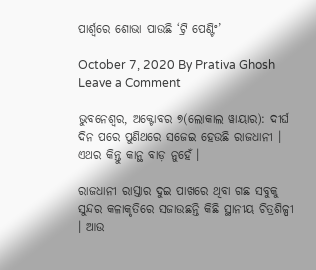ପାର୍ଶ୍ୱରେ ଶୋଭା ପାଉଛି ‘ଟ୍ରି ପେଣ୍ଟିଂ’

October 7, 2020 By Prativa Ghosh Leave a Comment

ଭୁବନେଶ୍ୱର, ଅକ୍ଟୋବର ୭(ଲୋକାଲ ୱାୟାର): ଦୀର୍ଘ ଦିନ ପରେ ପୁଣିଥରେ ସଜେଇ ହେଉଛି ରାଜଧାନୀ । ଏଥର କିନ୍ତୁ କାନ୍ଥ ବାଡ଼ ନୁହେଁ ।

ରାଜଧାନୀ ରାସ୍ତାର ଦୁଇ ପାଖରେ ଥିବା ଗଛ ସବୁକୁ ସୁନ୍ଦର କଳାକୃତିରେ ସଜାଉଛନ୍ତି କିଛି ସ୍ଥାନୀୟ ଚିତ୍ରଶିଳ୍ପୀ । ଆଉ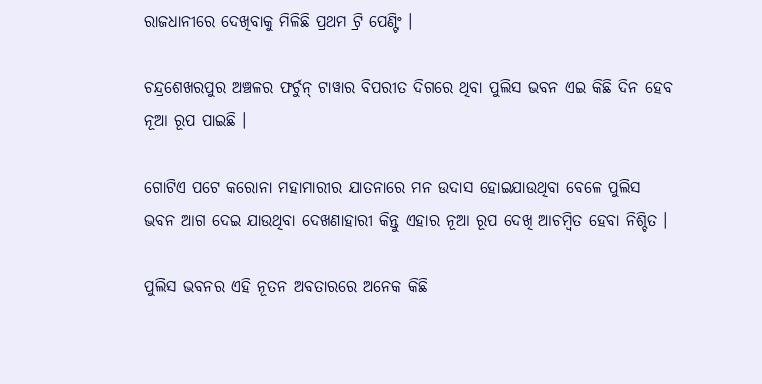ରାଜଧାନୀରେ ଦେଖିବାକୁ ମିଳିଛି ପ୍ରଥମ ଟ୍ରି ପେଣ୍ଟିଂ ।

ଚନ୍ଦ୍ରଶେଖରପୁର ଅଞ୍ଚଳର ଫର୍ଚୁନ୍ ଟାୱାର ବିପରୀତ ଦିଗରେ ଥିବା ପୁଲିସ ଭବନ ଏଇ କିଛି ଦିନ ହେବ ନୂଆ ରୂପ ପାଇଛି ।

ଗୋଟିଏ ପଟେ କରୋନା ମହାମାରୀର ଯାତନାରେ ମନ ଉଦାସ ହୋଇଯାଉଥିବା ବେଳେ ପୁଲିସ ଭବନ ଆଗ ଦେଇ ଯାଉଥିବା ଦେଖଣାହାରୀ କିନ୍ତୁ ଏହାର ନୂଆ ରୂପ ଦେଖି ଆଚମ୍ବିତ ହେବା ନିଶ୍ଚିତ ।

ପୁଲିସ ଭବନର ଏହି ନୂତନ ଅବତାରରେ ଅନେକ କିଛି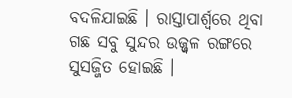ବଦଳିଯାଇଛି । ରାସ୍ତାପାର୍ଶ୍ୱରେ ଥିବା ଗଛ ସବୁ ସୁନ୍ଦର ଉଜ୍ଜ୍ୱଳ ରଙ୍ଗରେ ସୁସଜ୍ଜିତ ହୋଇଛି ।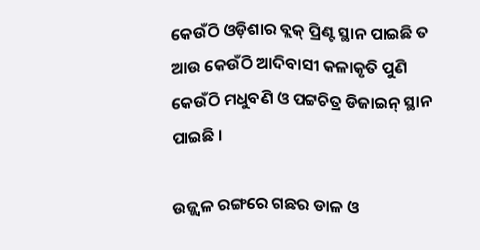କେଉଁଠି ଓଡ଼ିଶାର ବ୍ଲକ୍ ପ୍ରିଣ୍ଟ ସ୍ଥାନ ପାଇଛି ତ ଆଉ କେଉଁଠି ଆଦିବାସୀ କଳାକୃତି ପୁଣି କେଉଁଠି ମଧୁବଣି ଓ ପଟ୍ଟଚିତ୍ର ଡିଜାଇନ୍ ସ୍ଥାନ ପାଇଛି ।

ଉଜ୍ଜ୍ୱଳ ରଙ୍ଗରେ ଗଛର ଡାଳ ଓ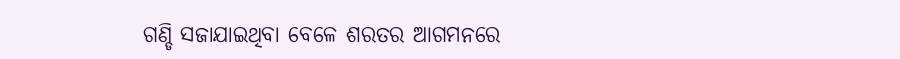ଗଣ୍ଡି ସଜାଯାଇଥିବା ବେଳେ ଶରତର ଆଗମନରେ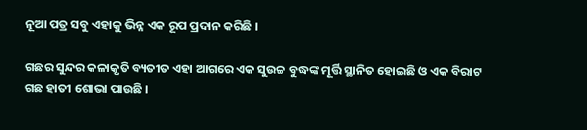ନୂଆ ପତ୍ର ସବୁ ଏହାକୁ ଭିନ୍ନ ଏକ ରୂପ ପ୍ରଦାନ କରିଛି ।

ଗଛର ସୁନ୍ଦର କଳାକୃତି ବ୍ୟତୀତ ଏହା ଆଗରେ ଏକ ସୁଉଚ୍ଚ ବୁଦ୍ଧଙ୍କ ମୂର୍ତ୍ତି ସ୍ଥାନିତ ହୋଇଛି ଓ ଏକ ବିରାଟ ଗଛ ହାତୀ ଶୋଭା ପାଉଛି ।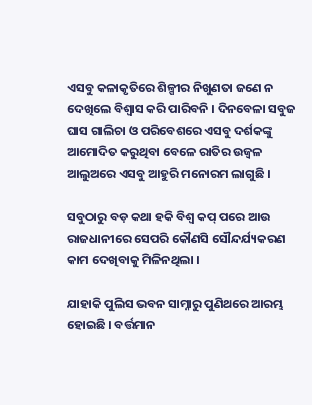ଏସବୁ କଳାକୃତିରେ ଶିଳ୍ପୀର ନିଖୁଣତା ଜଣେ ନ ଦେଖିଲେ ବିଶ୍ୱାସ କରି ପାରିବନି । ଦିନବେଳା ସବୁଜ ଘାସ ଗାଲିଚା ଓ ପରିବେଶରେ ଏସବୁ ଦର୍ଶକଙ୍କୁ ଆମୋଦିତ କରୁଥିବା ବେଳେ ରାତିର ଉଜ୍ୱଳ ଆଲୁଅରେ ଏସବୁ ଆହୁରି ମନୋରମ ଲାଗୁଛି ।

ସବୁଠାରୁ ବଡ଼ କଥା ହକି ବିଶ୍ୱ କପ୍ ପରେ ଆଉ ରାଜଧାନୀରେ ସେପରି କୌଣସି ସୌନ୍ଦର୍ଯ୍ୟକରଣ କାମ ଦେଖିବାକୁ ମିଳିନଥିଲା ।

ଯାହାକି ପୁଲିସ ଭବନ ସାମ୍ନାରୁ ପୁଣିଥରେ ଆରମ୍ଭ ହୋଇଛି । ବର୍ତ୍ତମାନ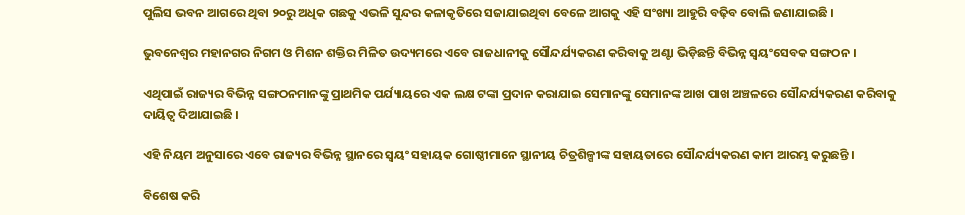ପୁଲିସ ଭବନ ଆଗରେ ଥିବା ୨୦ରୁ ଅଧିକ ଗଛକୁ ଏଭଳି ସୁନ୍ଦର କଳାକୃତିରେ ସଜାଯାଇଥିବା ବେଳେ ଆଗକୁ ଏହି ସଂଖ୍ୟା ଆହୁରି ବଢ଼ିବ ବୋଲି ଜଣାଯାଇଛି ।

ଭୁବନେଶ୍ୱର ମହାନଗର ନିଗମ ଓ ମିଶନ ଶକ୍ତିର ମିଳିତ ଉଦ୍ୟମରେ ଏବେ ରାଜଧାନୀକୁ ସୌନ୍ଦର୍ଯ୍ୟକରଣ କରିବାକୁ ଅଣ୍ଟା ଭିଡ଼ିଛନ୍ତି ବିଭିନ୍ନ ସ୍ୱୟଂସେବକ ସଙ୍ଗଠନ ।

ଏଥିପାଇଁ ରାଜ୍ୟର ବିଭିନ୍ନ ସଙ୍ଗଠନମାନଙ୍କୁ ପ୍ରାଥମିକ ପର୍ଯ୍ୟାୟରେ ଏକ ଲକ୍ଷ ଟଙ୍କା ପ୍ରଦାନ କରାଯାଇ ସେମାନଙ୍କୁ ସେମାନଙ୍କ ଆଖ ପାଖ ଅଞ୍ଚଳରେ ସୌନ୍ଦର୍ଯ୍ୟକରଣ କରିବାକୁ ଦାୟିତ୍ୱ ଦିଆଯାଇଛି ।

ଏହି ନିୟମ ଅନୁସାରେ ଏବେ ରାଜ୍ୟର ବିଭିନ୍ନ ସ୍ଥାନରେ ସ୍ୱୟଂ ସହାୟକ ଗୋଷ୍ଠୀମାନେ ସ୍ଥାନୀୟ ଚିତ୍ରଶିଳ୍ପୀଙ୍କ ସହାୟତାରେ ସୌନ୍ଦର୍ଯ୍ୟକରଣ କାମ ଆରମ୍ଭ କରୁଛନ୍ତି ।

ବିଶେଷ କରି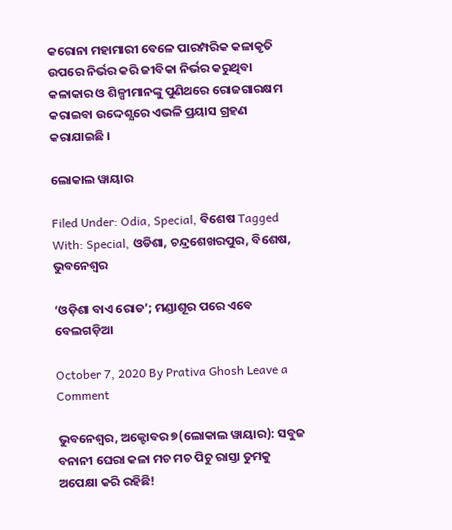କରୋନା ମହାମାରୀ ବେଳେ ପାରମ୍ପରିକ କଳାକୃତି ଉପରେ ନିର୍ଭର କରି ଜୀବିକା ନିର୍ଭର କରୁଥିବା କଳାକାର ଓ ଶିଳ୍ପୀମାନଙ୍କୁ ପୁଣିଥରେ ରୋଜଗାରକ୍ଷମ କରାଇବା ଉଦ୍ଦେଶ୍ଯରେ ଏଭଳି ପ୍ରୟାସ ଗ୍ରହଣ କରାଯାଇଛି ।

ଲୋକାଲ ୱାୟାର

Filed Under: Odia, Special, ବିଶେଷ Tagged With: Special, ଓଡିଶା, ଚନ୍ଦ୍ରଶେଖରପୁର, ବିଶେଷ, ଭୁବନେଶ୍ୱର

‘ଓଡ଼ିଶା ବାଏ ରୋଡ’; ମଣ୍ଡାଶୂର ପରେ ଏବେ ବେଲଗଡ଼ିଆ

October 7, 2020 By Prativa Ghosh Leave a Comment

ଭୁବନେଶ୍ୱର, ଅକ୍ଟୋବର ୭(ଲୋକାଲ ୱାୟାର): ସବୁଜ ବନାନୀ ଘେରା କଳା ମଚ ମଚ ପିଚୁ ରାସ୍ତା ତୁମକୁ ଅପେକ୍ଷା କରି ରହିଛି!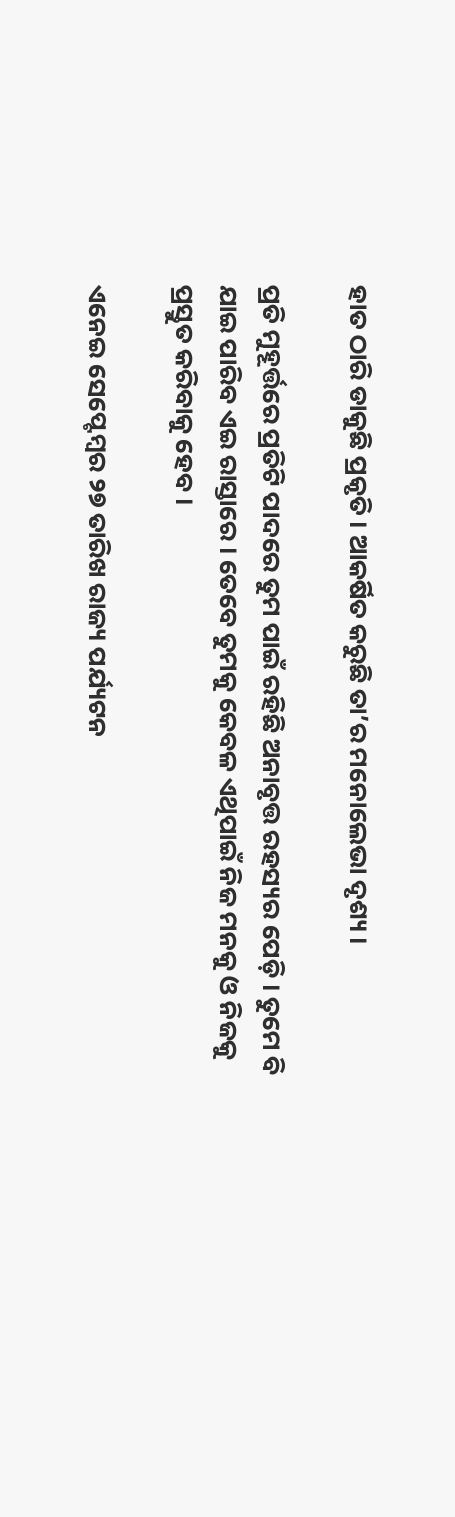ହାତ ଠାରି ଡାକୁଛି ପ୍ରକୃତି । ଆକର୍ଷିତ କରୁଛି ତା’ର ମନୋଲେଭା ଦୃଶ୍ୟ ।

ପ୍ରତି ମୁହୂର୍ତ୍ତରେ ପ୍ରତିଟି ପାଦରେ ତୁମ ପାଇଁ ରହିଛି ଅନାବୃତ୍ତ ରହସ୍ୟର ପେଡ଼ି । ତୁମେ ବି ଯାଇ ପାରିବ ଏଇ ରାସ୍ତାରେ । ତେବେ ତୁମକୁ କେବଳ ଏଥିପାଇଁ ନିଜ ମନକୁ ଓ ନିଜକୁ ପ୍ରସ୍ତୁତ କରିବାକୁ ହେବ ।

ଏନେଇ ସେପ୍ଟେମ୍ବର ୨୭ ତାରିଖ ରାଜ୍ୟ ପର୍ଯ୍ୟଟନ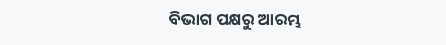ବିଭାଗ ପକ୍ଷରୁ ଆରମ୍ଭ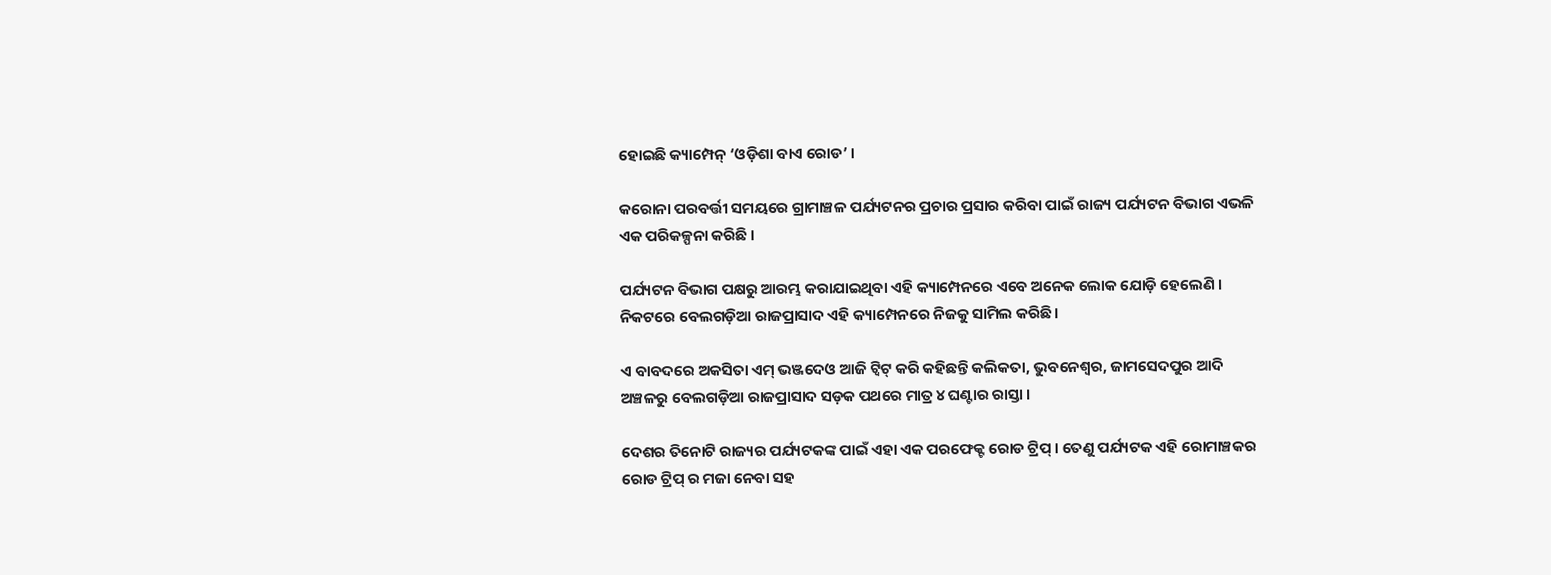ହୋଇଛି କ୍ୟାମ୍ପେନ୍ ‘ଓଡ଼ିଶା ବାଏ ରୋଡ’ ।

କରୋନା ପରବର୍ତ୍ତୀ ସମୟରେ ଗ୍ରାମାଞ୍ଚଳ ପର୍ଯ୍ୟଟନର ପ୍ରଚାର ପ୍ରସାର କରିବା ପାଇଁ ରାଜ୍ୟ ପର୍ଯ୍ୟଟନ ବିଭାଗ ଏଭଳି ଏକ ପରିକଳ୍ପନା କରିଛି ।

ପର୍ଯ୍ୟଟନ ବିଭାଗ ପକ୍ଷରୁ ଆରମ୍ଭ କରାଯାଇଥିବା ଏହି କ୍ୟାମ୍ପେନରେ ଏବେ ଅନେକ ଲୋକ ଯୋଡ଼ି ହେଲେଣି । ନିକଟରେ ବେଲଗଡ଼ିଆ ରାଜପ୍ରାସାଦ ଏହି କ୍ୟାମ୍ପେନରେ ନିଜକୁ ସାମିଲ କରିଛି ।

ଏ ବାବଦରେ ଅକସିତା ଏମ୍ ଭଞ୍ଜଦେଓ ଆଜି ଟ୍ୱିଟ୍ କରି କହିଛନ୍ତି କଲିକତା, ଭୁବନେଶ୍ୱର, ଜାମସେଦପୁର ଆଦି ଅଞ୍ଚଳରୁ ବେଲଗଡ଼ିଆ ରାଜପ୍ରାସାଦ ସଡ଼କ ପଥରେ ମାତ୍ର ୪ ଘଣ୍ଟାର ରାସ୍ତା ।

ଦେଶର ତିନୋଟି ରାଜ୍ୟର ପର୍ଯ୍ୟଟକଙ୍କ ପାଇଁ ଏହା ଏକ ପରଫେକ୍ଟ ରୋଡ ଟ୍ରିପ୍ । ତେଣୁ ପର୍ଯ୍ୟଟକ ଏହି ରୋମାଞ୍ଚକର ରୋଡ ଟ୍ରିପ୍ ର ମଜା ନେବା ସହ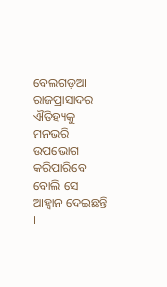ବେଲଗଡ଼ଆ ରାଜପ୍ରାସାଦର ଐତିହ୍ୟକୁ ମନଭରି ଉପଭୋଗ କରିପାରିବେ ବୋଲି ସେ ଆହ୍ୱାନ ଦେଇଛନ୍ତି ।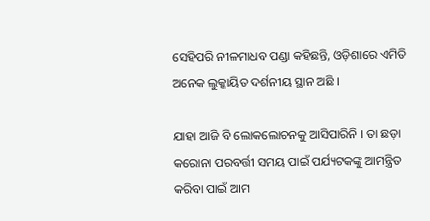ସେହିପରି ନୀଳମାଧବ ପଣ୍ଡା କହିଛନ୍ତି, ଓଡ଼ିଶାରେ ଏମିତି ଅନେକ ଲୁକ୍କାୟିତ ଦର୍ଶନୀୟ ସ୍ଥାନ ଅଛି ।

ଯାହା ଆଜି ବି ଲୋକଲୋଚନକୁ ଆସିପାରିନି । ତା ଛଡ଼ା କରୋନା ପରବର୍ତ୍ତୀ ସମୟ ପାଇଁ ପର୍ଯ୍ୟଟକଙ୍କୁ ଆମନ୍ତ୍ରିତ କରିବା ପାଇଁ ଆମ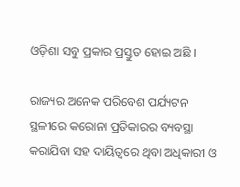ଓଡ଼ିଶା ସବୁ ପ୍ରକାର ପ୍ରସ୍ତୁତ ହୋଇ ଅଛି ।

ରାଜ୍ୟର ଅନେକ ପରିବେଶ ପର୍ଯ୍ୟଟନ ସ୍ଥଳୀରେ କରୋନା ପ୍ରତିକାରର ବ୍ୟବସ୍ଥା କରାଯିବା ସହ ଦାୟିତ୍ୱରେ ଥିବା ଅଧିକାରୀ ଓ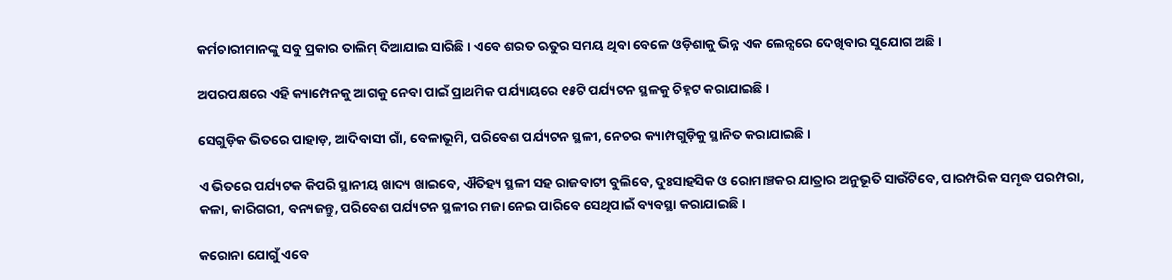କର୍ମଚାରୀମାନଙ୍କୁ ସବୁ ପ୍ରକାର ତାଲିମ୍ ଦିଆଯାଇ ସାରିଛି । ଏବେ ଶରତ ଋତୁର ସମୟ ଥିବା ବେଳେ ଓଡ଼ିଶାକୁ ଭିନ୍ନ ଏକ ଲେନ୍ସରେ ଦେଖିବାର ସୁଯୋଗ ଅଛି ।

ଅପରପକ୍ଷରେ ଏହି କ୍ୟାମ୍ପେନକୁ ଆଗକୁ ନେବା ପାଇଁ ପ୍ରାଥମିକ ପର୍ଯ୍ୟାୟରେ ୧୫ଟି ପର୍ଯ୍ୟଟନ ସ୍ଥଳକୁ ଚିହ୍ନଟ କରାଯାଇଛି ।

ସେଗୁଡ଼ିକ ଭିତରେ ପାହାଡ଼, ଆଦିବାସୀ ଗାଁ, ବେଳାଭୂମି, ପରିବେଶ ପର୍ଯ୍ୟଟନ ସ୍ଥଳୀ, ନେଚର କ୍ୟାମ୍ପଗୁଡ଼ିକୁ ସ୍ଥାନିତ କରାଯାଇଛି ।

ଏ ଭିତରେ ପର୍ଯ୍ୟଟକ କିପରି ସ୍ଥାନୀୟ ଖାଦ୍ୟ ଖାଇବେ, ଐତିହ୍ୟ ସ୍ଥଳୀ ସହ ରାଜବାଟୀ ବୁଲିବେ, ଦୁଃସାହସିକ ଓ ରୋମାଞ୍ଚକର ଯାତ୍ରାର ଅନୁଭୂତି ସାଉଁଟିବେ, ପାରମ୍ପରିକ ସମୃଦ୍ଧ ପରମ୍ପରା, କଳା, କାରିଗରୀ, ବନ୍ୟଜନ୍ତୁ, ପରିବେଶ ପର୍ଯ୍ୟଟନ ସ୍ଥଳୀର ମଜା ନେଇ ପାରିବେ ସେଥିପାଇଁ ବ୍ୟବସ୍ଥା କରାଯାଇଛି ।

କରୋନା ଯୋଗୁଁ ଏବେ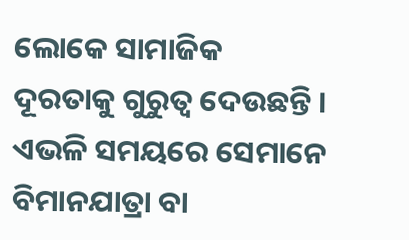ଲୋକେ ସାମାଜିକ ଦୂରତାକୁ ଗୁରୁତ୍ୱ ଦେଉଛନ୍ତି । ଏଭଳି ସମୟରେ ସେମାନେ ବିମାନଯାତ୍ରା ବା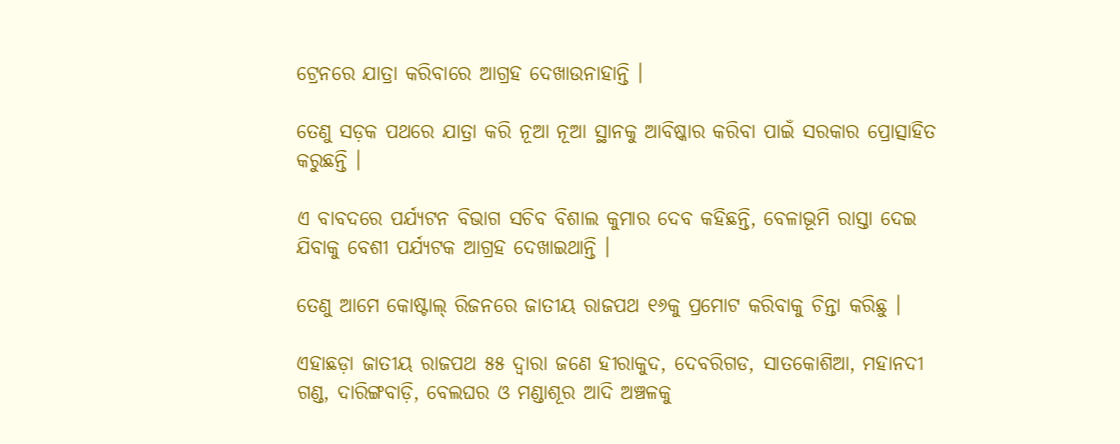ଟ୍ରେନରେ ଯାତ୍ରା କରିବାରେ ଆଗ୍ରହ ଦେଖାଉନାହାନ୍ତି ।

ତେଣୁ ସଡ଼କ ପଥରେ ଯାତ୍ରା କରି ନୂଆ ନୂଆ ସ୍ଥାନକୁ ଆବିଷ୍କାର କରିବା ପାଇଁ ସରକାର ପ୍ରୋତ୍ସାହିତ କରୁଛନ୍ତି ।

ଏ ବାବଦରେ ପର୍ଯ୍ୟଟନ ବିଭାଗ ସଚିବ ବିଶାଲ କୁମାର ଦେବ କହିଛନ୍ତି, ବେଳାଭୂମି ରାସ୍ତା ଦେଇ ଯିବାକୁ ବେଶୀ ପର୍ଯ୍ୟଟକ ଆଗ୍ରହ ଦେଖାଇଥାନ୍ତି ।

ତେଣୁ ଆମେ କୋଷ୍ଟାଲ୍ ରିଜନରେ ଜାତୀୟ ରାଜପଥ ୧୬କୁ ପ୍ରମୋଟ କରିବାକୁ ଚିନ୍ତା କରିଛୁ ।

ଏହାଛଡ଼ା ଜାତୀୟ ରାଜପଥ ୫୫ ଦ୍ୱାରା ଜଣେ ହୀରାକୁଦ, ଦେବରିଗଡ, ସାତକୋଶିଆ, ମହାନଦୀ ଗଣ୍ଡ, ଦାରିଙ୍ଗବାଡ଼ି, ବେଲଘର ଓ ମଣ୍ଡାଶୂର ଆଦି ଅଞ୍ଚଳକୁ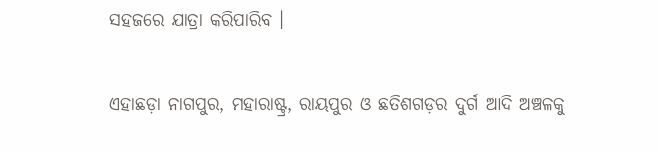ସହଜରେ ଯାତ୍ରା କରିପାରିବ ।

ଏହାଛଡ଼ା ନାଗପୁର, ମହାରାଷ୍ଟ୍ର, ରାୟପୁର ଓ ଛତିଶଗଡ଼ର ଦୁର୍ଗ ଆଦି ଅଞ୍ଚଳକୁ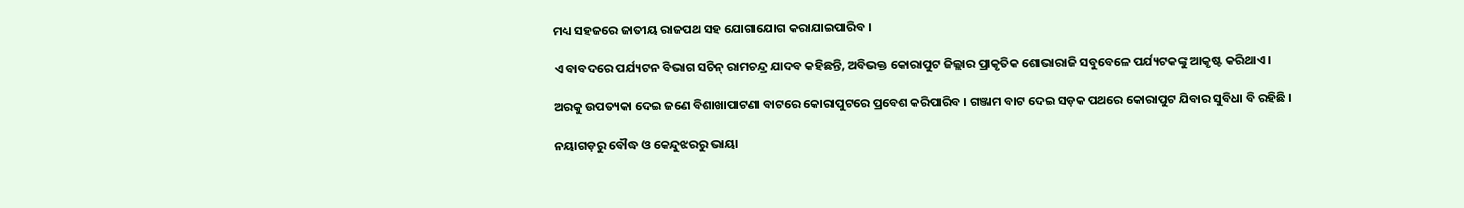ମଧ୍ୟ ସହଜରେ ଜାତୀୟ ରାଜପଥ ସହ ଯୋଗାଯୋଗ କରାଯାଇପାରିବ ।

ଏ ବାବଦରେ ପର୍ଯ୍ୟଟନ ବିଭାଗ ସଚିନ୍ ରାମଚନ୍ଦ୍ର ଯାଦବ କହିଛନ୍ତି, ଅବିଭକ୍ତ କୋରାପୁଟ ଜିଲ୍ଲାର ପ୍ରାକୃତିକ ଶୋଭାରାଜି ସବୁବେଳେ ପର୍ଯ୍ୟଟକଙ୍କୁ ଆକୃଷ୍ଟ କରିଥାଏ ।

ଅରକୁ ଉପତ୍ୟକା ଦେଇ ଜଣେ ବିଶାଖାପାଟଣା ବାଟରେ କୋରାପୁଟରେ ପ୍ରବେଶ କରିପାରିବ । ଗଞ୍ଜାମ ବାଟ ଦେଇ ସଡ଼କ ପଥରେ କୋରାପୁଟ ଯିବାର ସୁବିଧା ବି ରହିଛି ।

ନୟାଗଡ଼ରୁ ବୌଦ୍ଧ ଓ କେନ୍ଦୁଝରରୁ ଭାୟା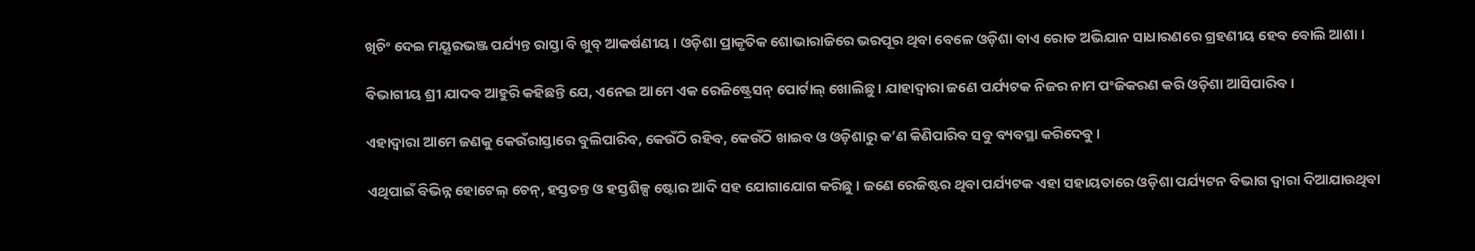ଖିଚିଂ ଦେଇ ମୟୂରଭଞ୍ଜ ପର୍ଯ୍ୟନ୍ତ ରାସ୍ତା ବି ଖୁବ୍ ଆକର୍ଷଣୀୟ । ଓଡ଼ିଶା ପ୍ରାକୃତିକ ଶୋଭାରାଜିରେ ଭରପୂର ଥିବା ବେଳେ ଓଡ଼ିଶା ବାଏ ରୋଡ ଅଭିଯାନ ସାଧାରଣରେ ଗ୍ରହଣୀୟ ହେବ ବୋଲି ଆଶା ।

ବିଭାଗୀୟ ଶ୍ରୀ ଯାଦବ ଆହୁରି କହିଛନ୍ତି ଯେ, ଏନେଇ ଆମେ ଏକ ରେଜିଷ୍ଟ୍ରେସନ୍ ପୋର୍ଟାଲ୍ ଖୋଲିଛୁ । ଯାହାଦ୍ୱାରା ଜଣେ ପର୍ଯ୍ୟଟକ ନିଜର ନାମ ପଂଜିକରଣ କରି ଓଡ଼ିଶା ଆସିପାରିବ ।

ଏହାଦ୍ୱାରା ଆମେ ଜଣକୁ କେଉଁରାସ୍ତାରେ ବୁଲିପାରିବ, କେଉଁଠି ରହିବ, କେଉଁଠି ଖାଇବ ଓ ଓଡ଼ିଶାରୁ କ’ଣ କିଣିପାରିବ ସବୁ ବ୍ୟବସ୍ଥା କରିଦେବୁ ।

ଏଥିପାଇଁ ବିଭିନ୍ନ ହୋଟେଲ୍ ଚେନ୍, ହସ୍ତତନ୍ତ ଓ ହସ୍ତଶିଳ୍ପ ଷ୍ଟୋର ଆଦି ସହ ଯୋଗାଯୋଗ କରିଛୁ । ଜଣେ ରେଜିଷ୍ଟର ଥିବା ପର୍ଯ୍ୟଟକ ଏହା ସହାୟତାରେ ଓଡ଼ିଶା ପର୍ଯ୍ୟଟନ ବିଭାଗ ଦ୍ୱାରା ଦିଆଯାଉଥିବା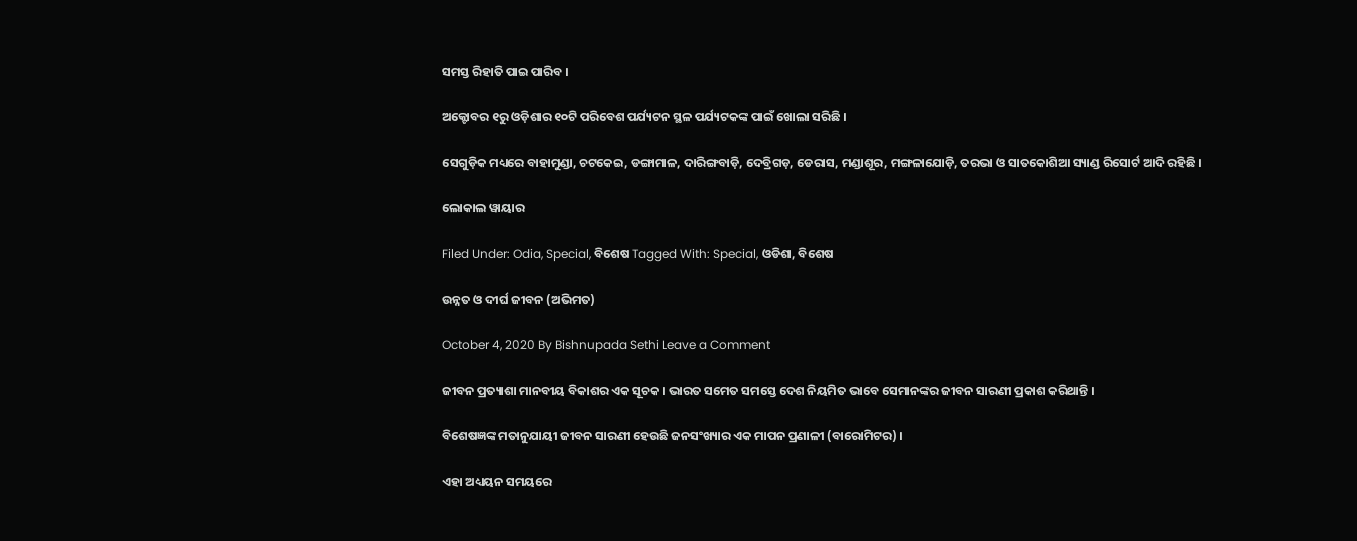ସମସ୍ତ ରିହାତି ପାଇ ପାରିବ ।

ଅକ୍ଟୋବର ୧ରୁ ଓଡ଼ିଶାର ୧୦ଟି ପରିବେଶ ପର୍ଯ୍ୟଟନ ସ୍ଥଳ ପର୍ଯ୍ୟଟକଙ୍କ ପାଇଁ ଖୋଲା ସରିଛି ।

ସେଗୁଡ଼ିକ ମଧ୍ୟରେ ବାହାମୁଣ୍ଡା, ଚଟକେଇ, ଡଙ୍ଗାମାଳ, ଦାରିଙ୍ଗବାଡ଼ି, ଦେବ୍ରିଗଡ଼, ଡେରାସ, ମଣ୍ଡାଶୂର, ମଙ୍ଗଳାଯୋଡ଼ି, ତରଭା ଓ ସାତକୋଶିଆ ସ୍ୟାଣ୍ଡ ରିସୋର୍ଟ ଆଦି ରହିଛି ।

ଲୋକାଲ ୱାୟାର

Filed Under: Odia, Special, ବିଶେଷ Tagged With: Special, ଓଡିଶା, ବିଶେଷ

ଉନ୍ନତ ଓ ଦୀର୍ଘ ଜୀବନ (ଅଭିମତ)

October 4, 2020 By Bishnupada Sethi Leave a Comment

ଜୀବନ ପ୍ରତ୍ୟାଶା ମାନବୀୟ ବିକାଶର ଏକ ସୂଚକ । ଭାରତ ସମେତ ସମସ୍ତେ ଦେଶ ନିୟମିତ ଭାବେ ସେମାନଙ୍କର ଜୀବନ ସାରଣୀ ପ୍ରକାଶ କରିଥାନ୍ତି ।

ବିଶେଷଜ୍ଞଙ୍କ ମତାନୁଯାୟୀ ଜୀବନ ସାରଣୀ ହେଉଛି ଜନସଂଖ୍ୟାର ଏକ ମାପନ ପ୍ରଣାଳୀ (ବାରୋମିଟର) ।

ଏହା ଅଧ୍ୟୟନ ସମୟରେ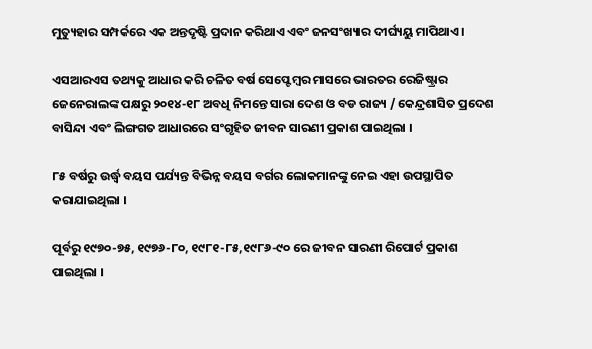ମୁତ୍ୟୁହାର ସମ୍ପର୍କରେ ଏକ ଅନ୍ତଦୃଷ୍ଟି ପ୍ରଦାନ କରିଥାଏ ଏବଂ ଜନସଂଖ୍ୟାର ଦୀର୍ଘ୍ୟୟୁ ମାପିଥାଏ ।

ଏସଆରଏସ ତଥ୍ୟକୁ ଆଧାର କରି ଚଳିତ ବର୍ଷ ସେପ୍ଟେମ୍ବର ମାସରେ ଭାରତର ରେଜିଷ୍ଟ୍ରାର ଜେନେରାଲଙ୍କ ପକ୍ଷରୁ ୨୦୧୪-୧୮ ଅବଧି ନିମନ୍ତେ ସାରା ଦେଶ ଓ ବଡ ରାଜ୍ୟ / କେନ୍ଦ୍ରଶାସିତ ପ୍ରଦେଶ ବାସିନ୍ଦା ଏବଂ ଲିଙ୍ଗଗତ ଆଧାରରେ ସଂଗୃହିତ ଜୀବନ ସାରଣୀ ପ୍ରକାଶ ପାଇଥିଲା ।

୮୫ ବର୍ଷରୁ ଉର୍ଦ୍ଧ୍ଵ ବୟସ ପର୍ଯ୍ୟନ୍ତ ବିଭିନ୍ନ ବୟସ ବର୍ଗର ଲୋକମାନଙ୍କୁ ନେଇ ଏହା ଉପସ୍ଥାପିତ କରାଯାଇଥିଲା ।

ପୂର୍ବରୁ ୧୯୭୦-୭୫, ୧୯୭୬-୮୦, ୧୯୮୧-୮୫,୧୯୮୬-୯୦ ରେ ଜୀବନ ସାରଣୀ ରିପୋର୍ଟ ପ୍ରକାଶ ପାଇଥିଲା ।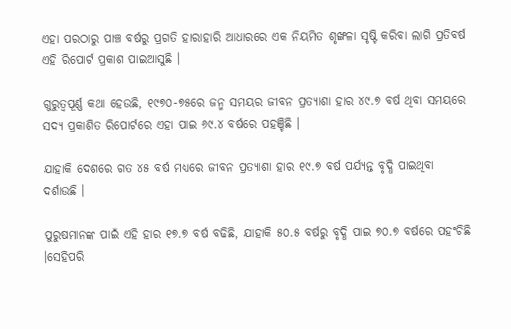ଏହା ପରଠାରୁ ପାଞ୍ଚ ବର୍ଷରୁ ପ୍ରଗତି ହାରାହାରି ଆଧାରରେ ଏକ ନିୟମିତ ଶୃଙ୍ଖଳା ସୃଷ୍ଟି କରିବା ଲାଗି ପ୍ରତିବର୍ଷ ଏହି ରିପୋର୍ଟ ପ୍ରକାଶ ପାଇଆସୁଛି ।

ଗୁରୁତ୍ୱପୂର୍ଣ୍ଣ କଥା ହେଉଛି, ୧୯୭୦-୭୫ରେ ଜନ୍ମ ସମୟର ଜୀବନ ପ୍ରତ୍ୟାଶା ହାର ୪୯.୭ ବର୍ଷ ଥିବା ସମୟରେ ସଦ୍ୟ ପ୍ରକାଶିତ ରିପୋର୍ଟରେ ଏହା ପାଇ ୬୯.୪ ବର୍ଷରେ ପହଞ୍ଚିଛି ।

ଯାହାକି ଦେଶରେ ଗତ ୪୫ ବର୍ଷ ମଧ୍ୟରେ ଜୀବନ ପ୍ରତ୍ୟାଶା ହାର ୧୯.୭ ବର୍ଷ ପର୍ଯ୍ୟନ୍ତ ବୃଦ୍ଧି ପାଇଥିବା ଦର୍ଶାଉଛି ।

ପୁରୁଷମାନଙ୍କ ପାଇଁ ଏହି ହାର ୧୭.୭ ବର୍ଷ ବଢିଛି, ଯାହାକି ୫୦.୫ ବର୍ଷରୁ ବୃଦ୍ଧି ପାଇ ୭୦.୭ ବର୍ଷରେ ପହଂଚିଛି ।ସେହିପରି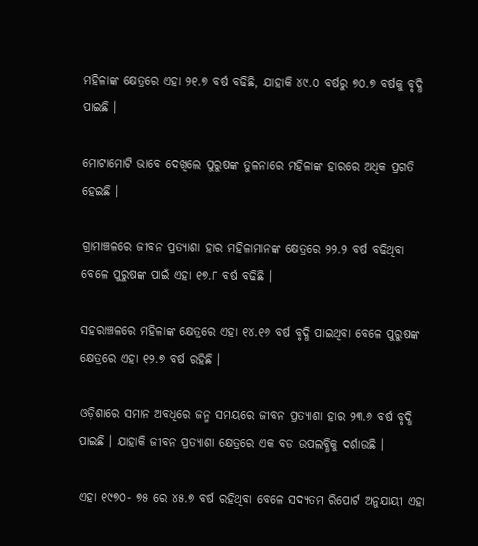ମହିଳାଙ୍କ କ୍ଷେତ୍ରରେ ଏହା ୨୧.୭ ବର୍ଷ ବଢିଛି, ଯାହାକି ୪୯.୦ ବର୍ଷରୁ ୭୦.୭ ବର୍ଷକୁ ବୃଦ୍ଧି ପାଇଛି ।

ମୋଟାମୋଟି ଭାବେ ଦେଖିଲେ ପୁରୁଷଙ୍କ ତୁଳନାରେ ମହିଳାଙ୍କ ହାରରେ ଅଧିକ ପ୍ରଗତି ହେଇଛି ।

ଗ୍ରାମାଞ୍ଚଳରେ ଜୀବନ ପ୍ରତ୍ୟାଶା ହାର ମହିଳାମାନଙ୍କ କ୍ଷେତ୍ରରେ ୨୨.୨ ବର୍ଷ ବଢିଥିବା ବେଳେ ପୁରୁଷଙ୍କ ପାଇଁ ଏହା ୧୭.୮ ବର୍ଷ ବଢିଛି ।

ସହରାଞ୍ଚଳରେ ମହିଳାଙ୍କ କ୍ଷେତ୍ରରେ ଏହା ୧୪.୧୬ ବର୍ଷ ବୃଦ୍ଧି ପାଇଥିବା ବେଳେ ପୁରୁଷଙ୍କ କ୍ଷେତ୍ରରେ ଏହା ୧୨.୭ ବର୍ଷ ରହିଛି ।

ଓଡ଼ିଶାରେ ସମାନ ଅବଧିରେ ଜନ୍ମ ସମୟରେ ଜୀବନ ପ୍ରତ୍ୟାଶା ହାର ୨୩.୬ ବର୍ଷ ବୃଦ୍ଧି ପାଇଛି । ଯାହାକି ଜୀବନ ପ୍ରତ୍ୟାଶା କ୍ଷେତ୍ରରେ ଏକ ବଡ ଉପଲବ୍ଧିକୁ ଦର୍ଶାଉଛି ।

ଏହା ୧୯୭୦- ୭୫ ରେ ୪୫.୭ ବର୍ଷ ରହିଥିବା ବେଳେ ସଦ୍ୟତମ ରିପୋର୍ଟ ଅନୁଯାୟୀ ଏହା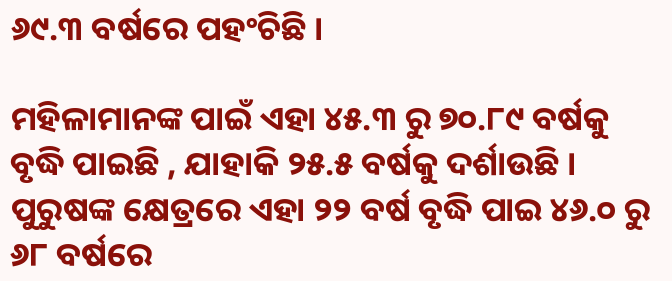୬୯.୩ ବର୍ଷରେ ପହଂଚିଛି ।

ମହିଳାମାନଙ୍କ ପାଇଁ ଏହା ୪୫.୩ ରୁ ୭୦.୮୯ ବର୍ଷକୁ ବୃଦ୍ଧି ପାଇଛି , ଯାହାକି ୨୫.୫ ବର୍ଷକୁ ଦର୍ଶାଉଛି । ପୁରୁଷଙ୍କ କ୍ଷେତ୍ରରେ ଏହା ୨୨ ବର୍ଷ ବୃଦ୍ଧି ପାଇ ୪୬.୦ ରୁ ୬୮ ବର୍ଷରେ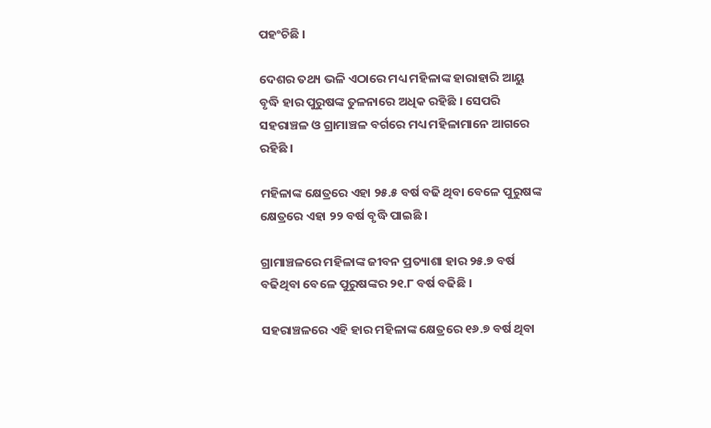ପହଂଚିଛି ।

ଦେଶର ତଥ୍ୟ ଭଳି ଏଠାରେ ମଧ୍ୟ ମହିଳାଙ୍କ ହାରାହାରି ଆୟୁ ବୃଦ୍ଧି ହାର ପୁରୁଷଙ୍କ ତୁଳନାରେ ଅଧିକ ରହିଛି । ସେପରି ସହରାଞ୍ଚଳ ଓ ଗ୍ରାମାଞ୍ଚଳ ବର୍ଗରେ ମଧ୍ୟ ମହିଳାମାନେ ଆଗରେ ରହିଛି ।

ମହିଳାଙ୍କ କ୍ଷେତ୍ରରେ ଏହା ୨୫.୫ ବର୍ଷ ବଢି ଥିବା ବେଳେ ପୁରୁଷଙ୍କ କ୍ଷେତ୍ରରେ ଏହା ୨୨ ବର୍ଷ ବୃଦ୍ଧି ପାଇଛି ।

ଗ୍ରାମାଞ୍ଚଳରେ ମହିଳାଙ୍କ ଜୀବନ ପ୍ରତ୍ୟାଶା ହାର ୨୫.୭ ବର୍ଷ ବଢିଥିବା ବେଳେ ପୁରୁଷଙ୍କର ୨୧.୮ ବର୍ଷ ବଢିଛି ।

ସହରାଞ୍ଚଳରେ ଏହି ହାର ମହିଳାଙ୍କ କ୍ଷେତ୍ରରେ ୧୬.୭ ବର୍ଷ ଥିବା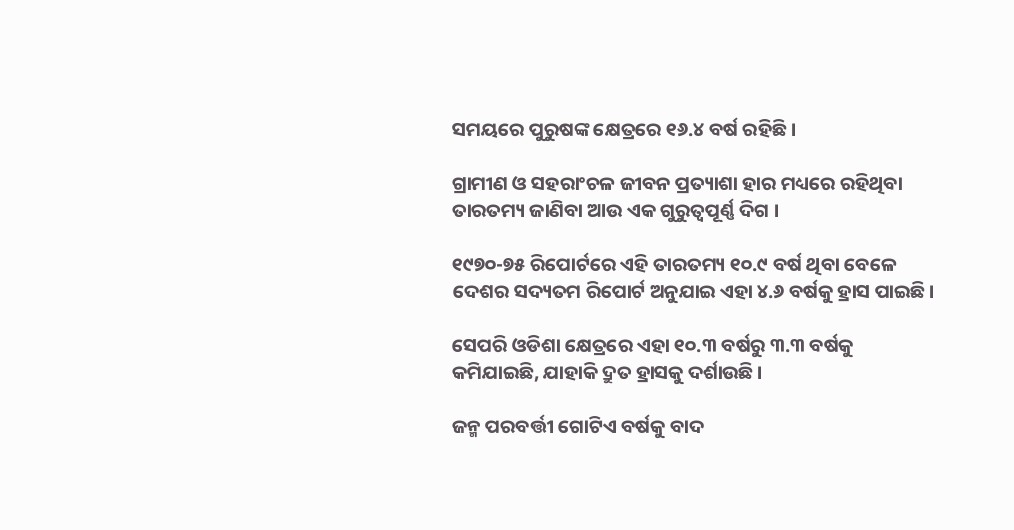ସମୟରେ ପୁରୁଷଙ୍କ କ୍ଷେତ୍ରରେ ୧୬.୪ ବର୍ଷ ରହିଛି ।

ଗ୍ରାମୀଣ ଓ ସହରାଂଚଳ ଜୀବନ ପ୍ରତ୍ୟାଶା ହାର ମଧ୍ୟରେ ରହିଥିବା ତାରତମ୍ୟ ଜାଣିବା ଆଉ ଏକ ଗୁରୁତ୍ୱପୂର୍ଣ୍ଣ ଦିଗ ।

୧୯୭୦-୭୫ ରିପୋର୍ଟରେ ଏହି ତାରତମ୍ୟ ୧୦.୯ ବର୍ଷ ଥିବା ବେଳେ ଦେଶର ସଦ୍ୟତମ ରିପୋର୍ଟ ଅନୁଯାଇ ଏହା ୪.୬ ବର୍ଷକୁ ହ୍ରାସ ପାଇଛି ।

ସେପରି ଓଡିଶା କ୍ଷେତ୍ରରେ ଏହା ୧୦.୩ ବର୍ଷରୁ ୩.୩ ବର୍ଷକୁ କମିଯାଇଛି, ଯାହାକି ଦ୍ରୁତ ହ୍ରାସକୁ ଦର୍ଶାଉଛି ।

ଜନ୍ମ ପରବର୍ତ୍ତୀ ଗୋଟିଏ ବର୍ଷକୁ ବାଦ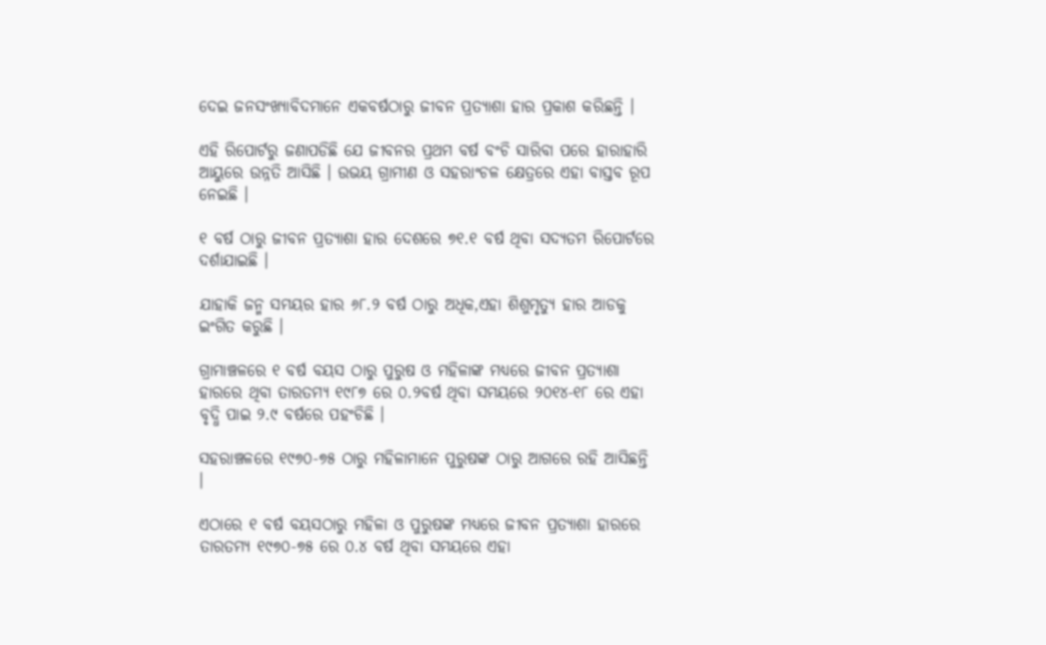ଦେଇ ଜନସଂଖ୍ୟାବିଦମାନେ ଏକବର୍ଷଠାରୁ ଜୀବନ ପ୍ରତ୍ୟାଶା ହାର ପ୍ରକାଶ କରିଛନ୍ତି ।

ଏହି ରିପୋର୍ଟରୁ ଜଣାପଡିଛି ଯେ ଜୀବନର ପ୍ରଥମ ବର୍ଷ ବଂଚି ସାରିବା ପରେ ହାରାହାରି ଆୟୁରେ ଉନ୍ନତି ଆସିଛି । ଉଭୟ ଗ୍ରାମୀଣ ଓ ସହରାଂଚଳ କ୍ଷେତ୍ରରେ ଏହା ବାସ୍ତବ ରୂପ ନେଇଛି ।

୧ ବର୍ଷ ଠାରୁ ଜୀବନ ପ୍ରତ୍ୟାଶା ହାର ଦେଶରେ ୭୧.୧ ବର୍ଷ ଥିବା ସଦ୍ୟତମ ରିପୋର୍ଟରେ ଦର୍ଶାଯାଇଛି ।

ଯାହାକି ଜନ୍ମ ସମୟର ହାର ୬୮.୨ ବର୍ଷ ଠାରୁ ଅଧିକ,ଏହା ଶିଶୁମୃତ୍ୟୁ ହାର ଆଡକୁ ଇଂଗିତ କରୁଛି ।

ଗ୍ରାମାଞ୍ଚଳରେ ୧ ବର୍ଷ ବୟସ ଠାରୁ ପୁରୁଷ ଓ ମହିଳାଙ୍କ ମଧ୍ୟରେ ଜୀବନ ପ୍ରତ୍ୟାଶା ହାରରେ ଥିବା ତାରତମ୍ୟ ୧୯୮୭ ରେ ୦.୨ବର୍ଷ ଥିବା ସମୟରେ ୨୦୧୪-୧୮ ରେ ଏହା ବୃଦ୍ଧି ପାଇ ୨.୯ ବର୍ଷରେ ପହଂଚିଛି ।

ସହରାଞ୍ଚଳରେ ୧୯୭୦-୭୫ ଠାରୁ ମହିଳାମାନେ ପୁରୁଷଙ୍କ ଠାରୁ ଆଗରେ ରହି ଆସିଛନ୍ତି ।

ଏଠାରେ ୧ ବର୍ଷ ବୟସଠାରୁ ମହିଳା ଓ ପୁରୁଷଙ୍କ ମଧ୍ୟରେ ଜୀବନ ପ୍ରତ୍ୟାଶା ହାରରେ ତାରତମ୍ୟ ୧୯୭୦-୭୫ ରେ ୦.୪ ବର୍ଷ ଥିବା ସମୟରେ ଏହା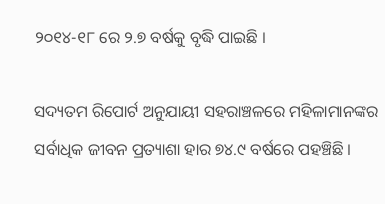୨୦୧୪-୧୮ ରେ ୨.୭ ବର୍ଷକୁ ବୃଦ୍ଧି ପାଇଛି ।

ସଦ୍ୟତମ ରିପୋର୍ଟ ଅନୁଯାୟୀ ସହରାଞ୍ଚଳରେ ମହିଳାମାନଙ୍କର ସର୍ବାଧିକ ଜୀବନ ପ୍ରତ୍ୟାଶା ହାର ୭୪.୯ ବର୍ଷରେ ପହଞ୍ଚିଛି ।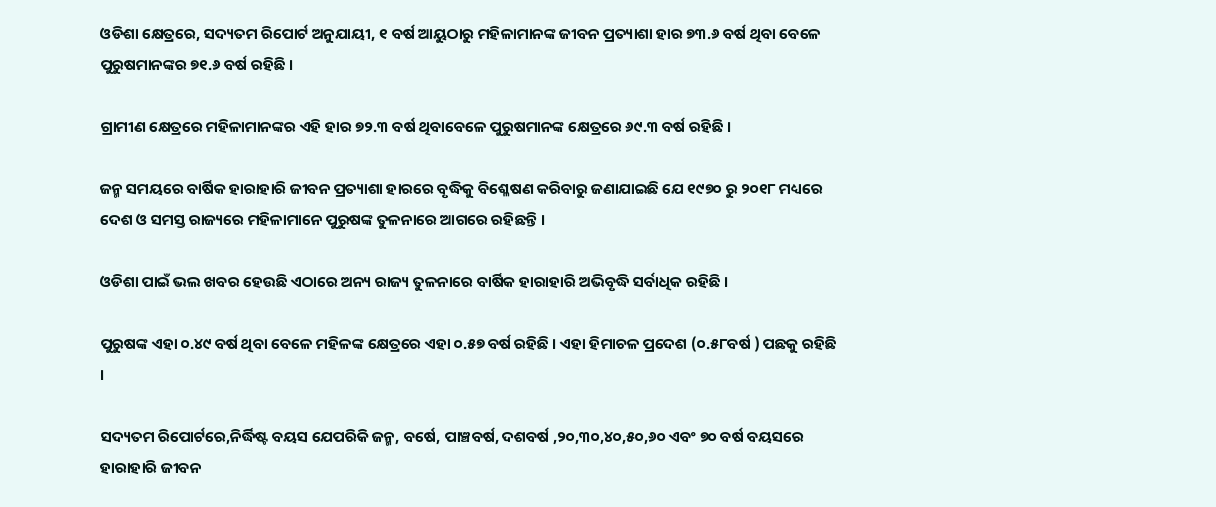ଓଡିଶା କ୍ଷେତ୍ରରେ, ସଦ୍ୟତମ ରିପୋର୍ଟ ଅନୁଯାୟୀ, ୧ ବର୍ଷ ଆୟୁଠାରୁ ମହିଳାମାନଙ୍କ ଜୀବନ ପ୍ରତ୍ୟାଶା ହାର ୭୩.୬ ବର୍ଷ ଥିବା ବେଳେ ପୁରୁଷମାନଙ୍କର ୭୧.୬ ବର୍ଷ ରହିଛି ।

ଗ୍ରାମୀଣ କ୍ଷେତ୍ରରେ ମହିଳାମାନଙ୍କର ଏହି ହାର ୭୨.୩ ବର୍ଷ ଥିବାବେଳେ ପୁରୁଷମାନଙ୍କ କ୍ଷେତ୍ରରେ ୬୯.୩ ବର୍ଷ ରହିଛି ।

ଜନ୍ମ ସମୟରେ ବାର୍ଷିକ ହାରାହାରି ଜୀବନ ପ୍ରତ୍ୟାଶା ହାରରେ ବୃଦ୍ଧିକୁ ବିଶ୍ଳେଷଣ କରିବାରୁ ଜଣାଯାଇଛି ଯେ ୧୯୭୦ ରୁ ୨୦୧୮ ମଧ୍ୟରେ ଦେଶ ଓ ସମସ୍ତ ରାଜ୍ୟରେ ମହିଳାମାନେ ପୁରୁଷଙ୍କ ତୁଳନାରେ ଆଗରେ ରହିଛନ୍ତି ।

ଓଡିଶା ପାଇଁ ଭଲ ଖବର ହେଉଛି ଏଠାରେ ଅନ୍ୟ ରାଜ୍ୟ ତୁଳନାରେ ବାର୍ଷିକ ହାରାହାରି ଅଭିବୃଦ୍ଧି ସର୍ବାଧିକ ରହିଛି ।

ପୁରୁଷଙ୍କ ଏହା ୦.୪୯ ବର୍ଷ ଥିବା ବେଳେ ମହିଳଙ୍କ କ୍ଷେତ୍ରରେ ଏହା ୦.୫୭ ବର୍ଷ ରହିଛି । ଏହା ହିମାଚଳ ପ୍ରଦେଶ (୦.୫୮ବର୍ଷ ) ପଛକୁ ରହିଛି ।

ସଦ୍ୟତମ ରିପୋର୍ଟରେ,ନିର୍ଦ୍ଧିଷ୍ଟ ବୟସ ଯେପରିକି ଜନ୍ମ, ବର୍ଷେ, ପାଞ୍ଚବର୍ଷ, ଦଶବର୍ଷ ,୨୦,୩୦,୪୦,୫୦,୬୦ ଏବଂ ୭୦ ବର୍ଷ ବୟସରେ ହାରାହାରି ଜୀବନ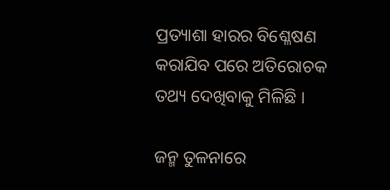ପ୍ରତ୍ୟାଶା ହାରର ବିଶ୍ଳେଷଣ କରାଯିବ ପରେ ଅତିରୋଚକ ତଥ୍ୟ ଦେଖିବାକୁ ମିଳିଛି ।

ଜନ୍ମ ତୁଳନାରେ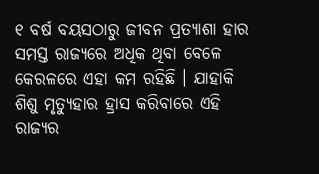୧ ବର୍ଷ ବୟସଠାରୁ ଜୀବନ ପ୍ରତ୍ୟାଶା ହାର ସମସ୍ତ ରାଜ୍ୟରେ ଅଧିକ ଥିବା ବେଳେ କେରଳରେ ଏହା କମ ରହିଛି । ଯାହାକି ଶିଶୁ ମୃତ୍ୟୁହାର ହ୍ରାସ କରିବାରେ ଏହି ରାଜ୍ୟର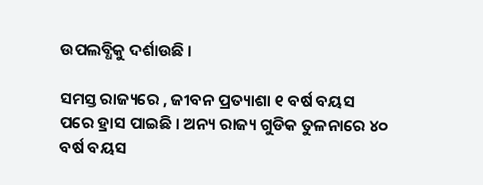ଉପଲବ୍ଧିକୁ ଦର୍ଶାଉଛି ।

ସମସ୍ତ ରାଜ୍ୟରେ , ଜୀବନ ପ୍ରତ୍ୟାଶା ୧ ବର୍ଷ ବୟସ ପରେ ହ୍ରାସ ପାଇଛି । ଅନ୍ୟ ରାଜ୍ୟ ଗୁଡିକ ତୁଳନାରେ ୪୦ ବର୍ଷ ବୟସ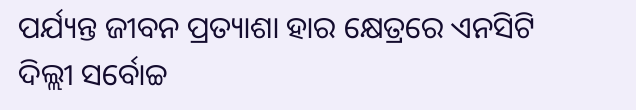ପର୍ଯ୍ୟନ୍ତ ଜୀବନ ପ୍ରତ୍ୟାଶା ହାର କ୍ଷେତ୍ରରେ ଏନସିଟି ଦିଲ୍ଲୀ ସର୍ବୋଚ୍ଚ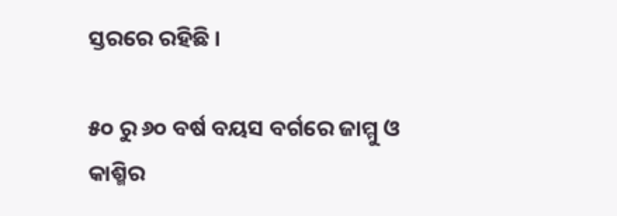ସ୍ତରରେ ରହିଛି ।

୫୦ ରୁ ୬୦ ବର୍ଷ ବୟସ ବର୍ଗରେ ଜାମ୍ମୁ ଓ କାଶ୍ମିର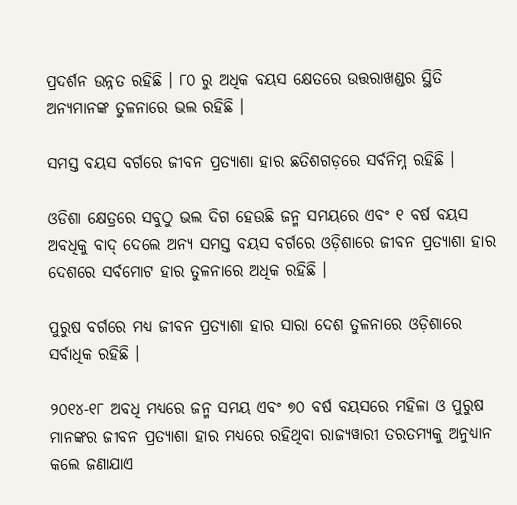ପ୍ରଦର୍ଶନ ଉନ୍ନତ ରହିଛି । ୮୦ ରୁ ଅଧିକ ବୟସ କ୍ଷେତରେ ଉତ୍ତରାଖଣ୍ଡର ସ୍ଥିତି ଅନ୍ୟମାନଙ୍କ ତୁଳନାରେ ଭଲ ରହିଛି ।

ସମସ୍ତ ବୟସ ବର୍ଗରେ ଜୀବନ ପ୍ରତ୍ୟାଶା ହାର ଛତିଶଗଡ଼ରେ ସର୍ବନିମ୍ନ ରହିଛି ।

ଓଡିଶା କ୍ଷେତ୍ରରେ ସବୁଠୁ ଭଲ ଦିଗ ହେଉଛି ଜନ୍ମ ସମୟରେ ଏବଂ ୧ ବର୍ଷ ବୟସ ଅବଧିକୁ ବାଦ୍ ଦେଲେ ଅନ୍ୟ ସମସ୍ତ ବୟସ ବର୍ଗରେ ଓଡ଼ିଶାରେ ଜୀବନ ପ୍ରତ୍ୟାଶା ହାର ଦେଶରେ ସର୍ବମୋଟ ହାର ତୁଳନାରେ ଅଧିକ ରହିଛି ।

ପୁରୁଷ ବର୍ଗରେ ମଧ୍ୟ ଜୀବନ ପ୍ରତ୍ୟାଶା ହାର ସାରା ଦେଶ ତୁଳନାରେ ଓଡ଼ିଶାରେ ସର୍ବାଧିକ ରହିଛି ।

୨୦୧୪-୧୮ ଅବଧି ମଧ୍ୟରେ ଜନ୍ମ ସମୟ ଏବଂ ୭୦ ବର୍ଷ ବୟସରେ ମହିଳା ଓ ପୁରୁଷ ମାନଙ୍କର ଜୀବନ ପ୍ରତ୍ୟାଶା ହାର ମଧ୍ୟରେ ରହିଥିବା ରାଜ୍ୟୱାରୀ ତରତମ୍ୟକୁ ଅନୁଧ୍ୟାନ କଲେ ଜଣାଯାଏ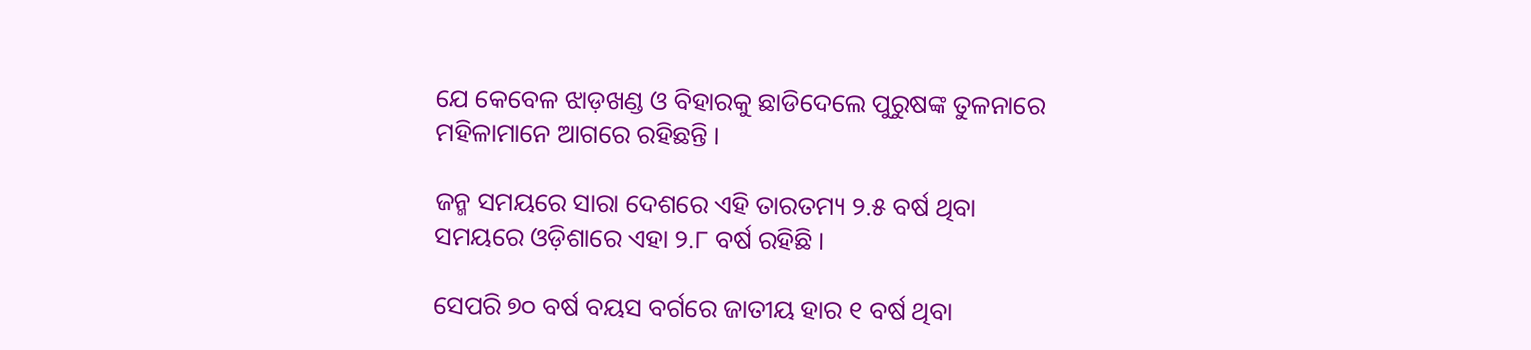ଯେ କେବେଳ ଝାଡ଼ଖଣ୍ଡ ଓ ବିହାରକୁ ଛାଡିଦେଲେ ପୁରୁଷଙ୍କ ତୁଳନାରେ ମହିଳାମାନେ ଆଗରେ ରହିଛନ୍ତି ।

ଜନ୍ମ ସମୟରେ ସାରା ଦେଶରେ ଏହି ତାରତମ୍ୟ ୨.୫ ବର୍ଷ ଥିବା ସମୟରେ ଓଡ଼ିଶାରେ ଏହା ୨.୮ ବର୍ଷ ରହିଛି ।

ସେପରି ୭୦ ବର୍ଷ ବୟସ ବର୍ଗରେ ଜାତୀୟ ହାର ୧ ବର୍ଷ ଥିବା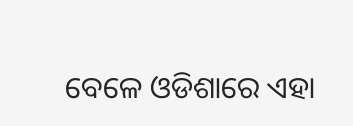ବେଳେ ଓଡିଶାରେ ଏହା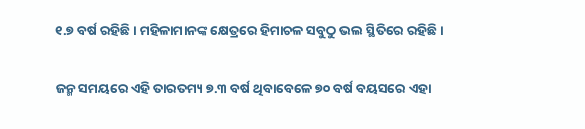୧.୭ ବର୍ଷ ରହିଛି । ମହିଳାମାନଙ୍କ କ୍ଷେତ୍ରରେ ହିମାଚଳ ସବୁଠୁ ଭଲ ସ୍ଥିତିରେ ରହିଛି ।

ଜନ୍ମ ସମୟରେ ଏହି ତାରତମ୍ୟ ୭.୩ ବର୍ଷ ଥିବାବେଳେ ୭୦ ବର୍ଷ ବୟସରେ ଏହା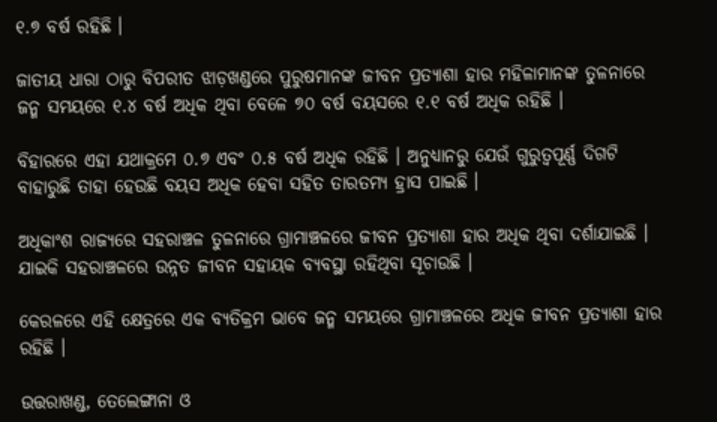୧.୭ ବର୍ଷ ରହିଛି ।

ଜାତୀୟ ଧାରା ଠାରୁ ବିପରୀତ ଝାଡ଼ଖଣ୍ଡରେ ପୁରୁଷମାନଙ୍କ ଜୀବନ ପ୍ରତ୍ୟାଶା ହାର ମହିଳାମାନଙ୍କ ତୁଳନାରେ ଜନ୍ମ ସମୟରେ ୧.୪ ବର୍ଷ ଅଧିକ ଥିବା ବେଳେ ୭୦ ବର୍ଷ ବୟସରେ ୧.୧ ବର୍ଷ ଅଧିକ ରହିଛି ।

ବିହାରରେ ଏହା ଯଥାକ୍ରମେ ୦.୭ ଏବଂ ୦.୫ ବର୍ଷ ଅଧିକ ରହିଛି । ଅନୁଧ୍ୟାନରୁ ଯେଉଁ ଗୁରୁତ୍ୱପୂର୍ଣ୍ଣ ଦିଗଟି ବାହାରୁଛି ତାହା ହେଉଛି ବୟସ ଅଧିକ ହେବା ସହିତ ତାରତମ୍ୟ ହ୍ରାସ ପାଇଛି ।

ଅଧିକାଂଶ ରାଜ୍ୟରେ ସହରାଞ୍ଚଳ ତୁଳନାରେ ଗ୍ରାମାଞ୍ଚଳରେ ଜୀବନ ପ୍ରତ୍ୟାଶା ହାର ଅଧିକ ଥିବା ଦର୍ଶାଯାଇଛି । ଯାଇକି ସହରାଞ୍ଚଳରେ ଉନ୍ନତ ଜୀବନ ସହାୟକ ବ୍ୟବସ୍ଥା ରହିଥିବା ସୂଚାଉଛି ।

କେରଳରେ ଏହି କ୍ଷେତ୍ରରେ ଏକ ବ୍ୟତିକ୍ରମ ଭାବେ ଜନ୍ମ ସମୟରେ ଗ୍ରାମାଞ୍ଚଳରେ ଅଧିକ ଜୀବନ ପ୍ରତ୍ୟାଶା ହାର ରହିଛି ।

ଉତ୍ତରାଖଣ୍ଡ, ତେଲେଙ୍ଗାନା ଓ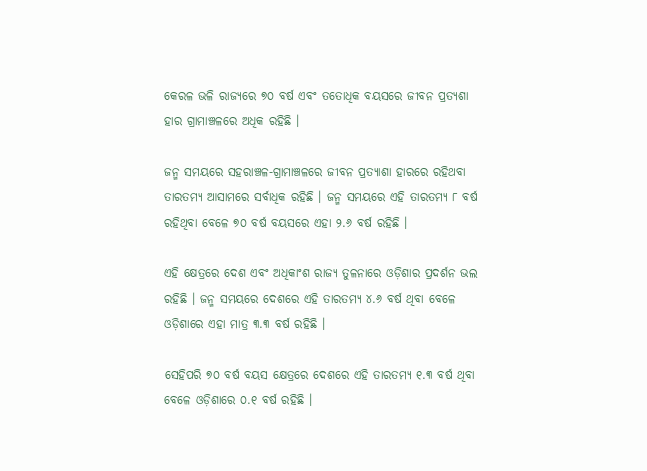କେରଳ ଭଳି ରାଜ୍ୟରେ ୭୦ ବର୍ଷ ଏବଂ ତତୋଧିକ ବୟସରେ ଜୀବନ ପ୍ରତ୍ୟଶା ହାର ଗ୍ରାମାଞ୍ଚଳରେ ଅଧିକ ରହିଛି ।

ଜନ୍ମ ସମୟରେ ସହରାଞ୍ଚଳ-ଗ୍ରାମାଞ୍ଚଳରେ ଜୀବନ ପ୍ରତ୍ୟାଶା ହାରରେ ରହିଥବା ତାରତମ୍ୟ ଆସାମରେ ସର୍ବାଧିକ ରହିଛି । ଜନ୍ମ ସମୟରେ ଏହି ତାରତମ୍ୟ ୮ ବର୍ଷ ରହିଥିବା ବେଳେ ୭୦ ବର୍ଷ ବୟସରେ ଏହା ୨.୬ ବର୍ଷ ରହିଛି ।

ଏହି କ୍ଷେତ୍ରରେ ଦେଶ ଏବଂ ଅଧିକାଂଶ ରାଜ୍ୟ ତୁଳନାରେ ଓଡ଼ିଶାର ପ୍ରଦର୍ଶନ ଭଲ ରହିଛି । ଜନ୍ମ ସମୟରେ ଦେଶରେ ଏହି ତାରତମ୍ୟ ୪.୬ ବର୍ଷ ଥିବା ବେଳେ ଓଡ଼ିଶାରେ ଏହା ମାତ୍ର ୩.୩ ବର୍ଷ ରହିଛି ।

ସେହିପରି ୭୦ ବର୍ଷ ବୟସ କ୍ଷେତ୍ରରେ ଦେଶରେ ଏହି ତାରତମ୍ୟ ୧.୩ ବର୍ଷ ଥିବା ବେଳେ ଓଡ଼ିଶାରେ ୦.୧ ବର୍ଷ ରହିଛି ।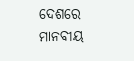ଦେଶରେ ମାନବୀୟ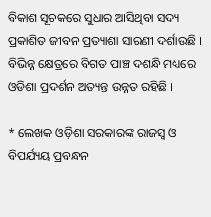ବିକାଶ ସୂଚକରେ ସୁଧାର ଆସିଥିବା ସଦ୍ୟ ପ୍ରକାଶିତ ଜୀବନ ପ୍ରତ୍ୟାଶା ସାରଣୀ ଦର୍ଶାଉଛି । ବିଭିନ୍ନ କ୍ଷେତ୍ରରେ ବିଗତ ପାଞ୍ଚ ଦଶନ୍ଧି ମଧ୍ୟରେ ଓଡିଶା ପ୍ରଦର୍ଶନ ଅତ୍ୟନ୍ତ ଉନ୍ନତ ରହିଛି ।

* ଲେଖକ ଓଡ଼ିଶା ସରକାରଙ୍କ ରାଜସ୍ୱ ଓ ବିପର୍ଯ୍ୟୟ ପ୍ରବନ୍ଧନ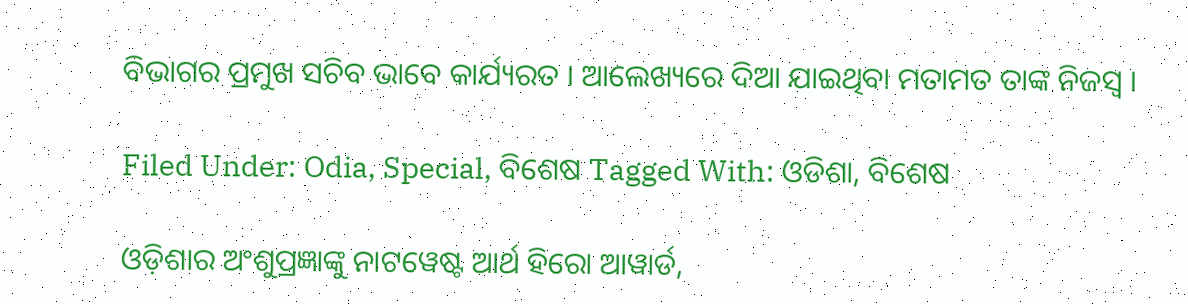ବିଭାଗର ପ୍ରମୁଖ ସଚିବ ଭାବେ କାର୍ଯ୍ୟରତ । ଆଲେଖ୍ୟରେ ଦିଆ ଯାଇଥିବା ମତାମତ ତାଙ୍କ ନିଜସ୍ୱ ।

Filed Under: Odia, Special, ବିଶେଷ Tagged With: ଓଡିଶା, ବିଶେଷ

ଓଡ଼ିଶାର ଅଂଶୁପ୍ରଜ୍ଞାଙ୍କୁ ନାଟୱେଷ୍ଟ ଆର୍ଥ ହିରୋ ଆୱାର୍ଡ,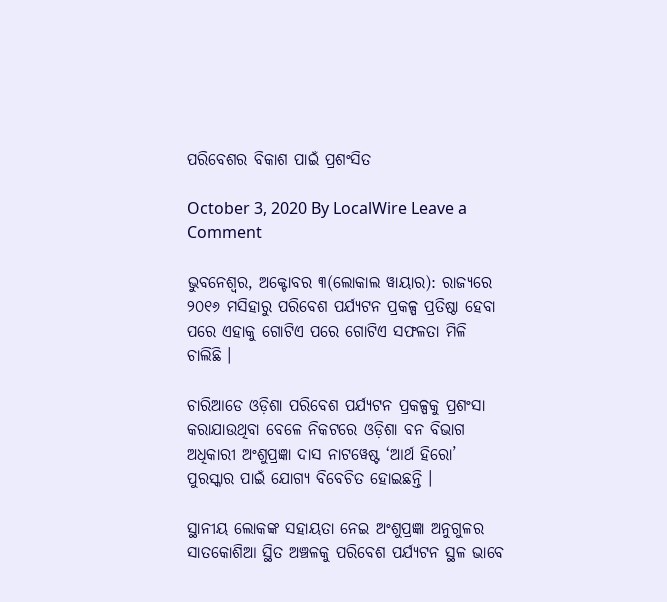ପରିବେଶର ବିକାଶ ପାଇଁ ପ୍ରଶଂସିତ

October 3, 2020 By LocalWire Leave a Comment

ଭୁବନେଶ୍ୱର, ଅକ୍ଟୋବର ୩(ଲୋକାଲ ୱାୟାର): ରାଜ୍ୟରେ ୨୦୧୬ ମସିହାରୁ ପରିବେଶ ପର୍ଯ୍ୟଟନ ପ୍ରକଳ୍ପ ପ୍ରତିଷ୍ଠା ହେବା ପରେ ଏହାକୁ ଗୋଟିଏ ପରେ ଗୋଟିଏ ସଫଳତା ମିଳି ଚାଲିଛି ।

ଚାରିଆଡେ ଓଡ଼ିଶା ପରିବେଶ ପର୍ଯ୍ୟଟନ ପ୍ରକଳ୍ପକୁ ପ୍ରଶଂସା କରାଯାଉଥିବା ବେଳେ ନିକଟରେ ଓଡ଼ିଶା ବନ ବିଭାଗ ଅଧିକାରୀ ଅଂଶୁପ୍ରଜ୍ଞା ଦାସ ନାଟୱେଷ୍ଟ ‘ଆର୍ଥ ହିରୋ’ ପୁରସ୍କାର ପାଇଁ ଯୋଗ୍ୟ ବିବେଚିତ ହୋଇଛନ୍ତି ।

ସ୍ଥାନୀୟ ଲୋକଙ୍କ ସହାୟତା ନେଇ ଅଂଶୁପ୍ରଜ୍ଞା ଅନୁଗୁଳର ସାତକୋଶିଆ ସ୍ଥିତ ଅଞ୍ଚଳକୁ ପରିବେଶ ପର୍ଯ୍ୟଟନ ସ୍ଥଳ ଭାବେ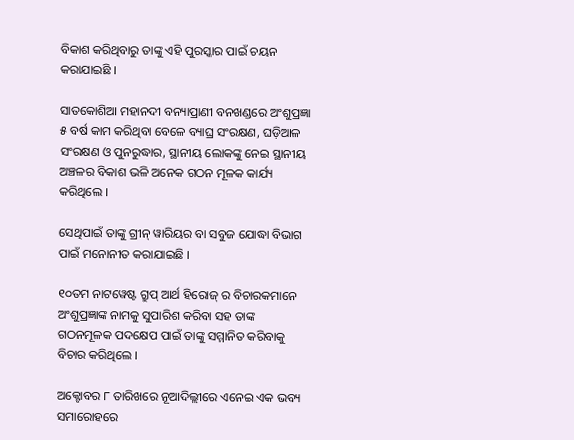ବିକାଶ କରିଥିବାରୁ ତାଙ୍କୁ ଏହି ପୁରସ୍କାର ପାଇଁ ଚୟନ କରାଯାଇଛି ।

ସାତକୋଶିଆ ମହାନଦୀ ବନ୍ୟାପ୍ରାଣୀ ବନଖଣ୍ଡରେ ଅଂଶୁପ୍ରଜ୍ଞା ୫ ବର୍ଷ କାମ କରିଥିବା ବେଳେ ବ୍ୟାଘ୍ର ସଂରକ୍ଷଣ, ଘଡ଼ିଆଳ ସଂରକ୍ଷଣ ଓ ପୁନରୁଦ୍ଧାର, ସ୍ଥାନୀୟ ଲୋକଙ୍କୁ ନେଇ ସ୍ଥାନୀୟ ଅଞ୍ଚଳର ବିକାଶ ଭଳି ଅନେକ ଗଠନ ମୂଳକ କାର୍ଯ୍ୟ କରିଥିଲେ ।

ସେଥିପାଇଁ ତାଙ୍କୁ ଗ୍ରୀନ୍ ୱାରିୟର ବା ସବୁଜ ଯୋଦ୍ଧା ବିଭାଗ ପାଇଁ ମନୋନୀତ କରାଯାଇଛି ।

୧୦ତମ ନାଟୱେଷ୍ଟ ଗ୍ରୁପ୍ ଆର୍ଥ ହିରୋଜ୍ ର ବିଚାରକମାନେ ଅଂଶୁପ୍ରଜ୍ଞାଙ୍କ ନାମକୁ ସୁପାରିଶ କରିବା ସହ ତାଙ୍କ ଗଠନମୂଳକ ପଦକ୍ଷେପ ପାଇଁ ତାଙ୍କୁ ସମ୍ମାନିତ କରିବାକୁ ବିଚାର କରିଥିଲେ ।

ଅକ୍ଟୋବର ୮ ତାରିଖରେ ନୂଆଦିଲ୍ଲୀରେ ଏନେଇ ଏକ ଭବ୍ୟ ସମାରୋହରେ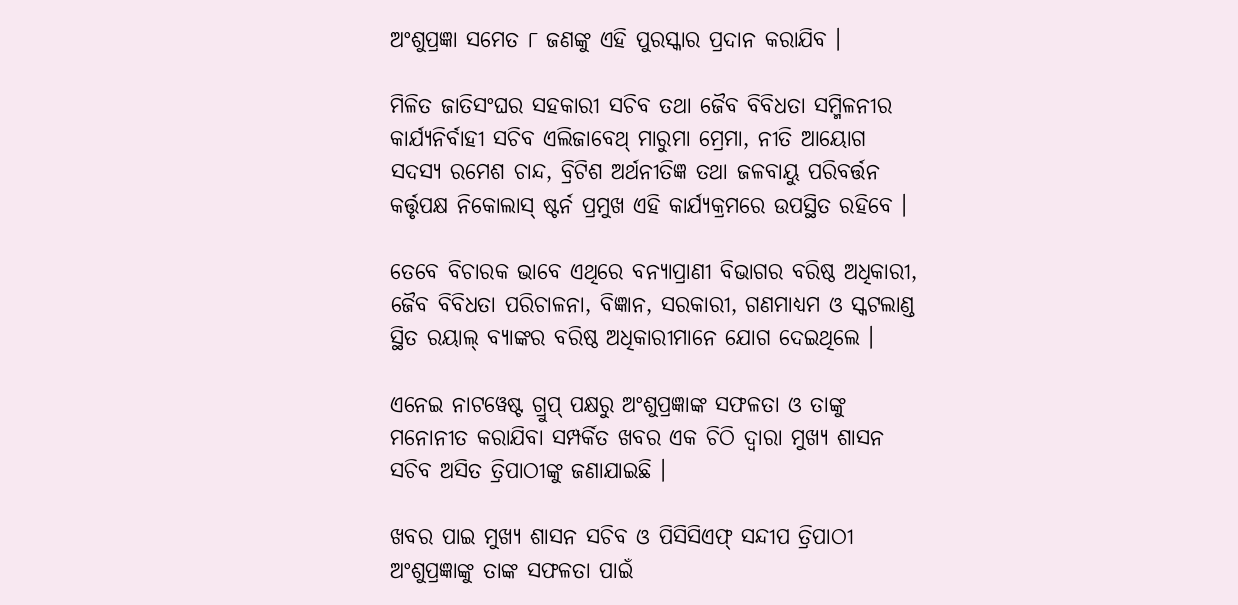ଅଂଶୁପ୍ରଜ୍ଞା ସମେତ ୮ ଜଣଙ୍କୁ ଏହି ପୁରସ୍କାର ପ୍ରଦାନ କରାଯିବ ।

ମିଳିତ ଜାତିସଂଘର ସହକାରୀ ସଚିବ ତଥା ଜୈବ ବିବିଧତା ସମ୍ମିଳନୀର କାର୍ଯ୍ୟନିର୍ବାହୀ ସଚିବ ଏଲିଜାବେଥ୍ ମାରୁମା ମ୍ରେମା, ନୀତି ଆୟୋଗ ସଦସ୍ୟ ରମେଶ ଚାନ୍ଦ, ବ୍ରିଟିଶ ଅର୍ଥନୀତିଜ୍ଞ ତଥା ଜଳବାୟୁ ପରିବର୍ତ୍ତନ କର୍ତ୍ତୃପକ୍ଷ ନିକୋଲାସ୍ ଷ୍ଟର୍ନ ପ୍ରମୁଖ ଏହି କାର୍ଯ୍ୟକ୍ରମରେ ଉପସ୍ଥିତ ରହିବେ ।

ତେବେ ବିଚାରକ ଭାବେ ଏଥିରେ ବନ୍ୟାପ୍ରାଣୀ ବିଭାଗର ବରିଷ୍ଠ ଅଧିକାରୀ, ଜୈବ ବିବିଧତା ପରିଚାଳନା, ବିଜ୍ଞାନ, ସରକାରୀ, ଗଣମାଧ୍ୟମ ଓ ସ୍କଟଲାଣ୍ଡ ସ୍ଥିତ ରୟାଲ୍ ବ୍ୟାଙ୍କର ବରିଷ୍ଠ ଅଧିକାରୀମାନେ ଯୋଗ ଦେଇଥିଲେ ।

ଏନେଇ ନାଟୱେଷ୍ଟ ଗ୍ରୁପ୍ ପକ୍ଷରୁ ଅଂଶୁପ୍ରଜ୍ଞାଙ୍କ ସଫଳତା ଓ ତାଙ୍କୁ ମନୋନୀତ କରାଯିବା ସମ୍ପର୍କିତ ଖବର ଏକ ଚିଠି ଦ୍ୱାରା ମୁଖ୍ୟ ଶାସନ ସଚିବ ଅସିତ ତ୍ରିପାଠୀଙ୍କୁ ଜଣାଯାଇଛି ।

ଖବର ପାଇ ମୁଖ୍ୟ ଶାସନ ସଚିବ ଓ ପିସିସିଏଫ୍ ସନ୍ଦୀପ ତ୍ରିପାଠୀ ଅଂଶୁପ୍ରଜ୍ଞାଙ୍କୁ ତାଙ୍କ ସଫଳତା ପାଇଁ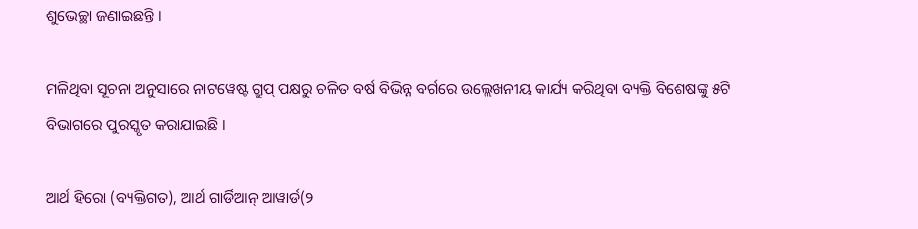ଶୁଭେଚ୍ଛା ଜଣାଇଛନ୍ତି ।

ମଳିଥିବା ସୂଚନା ଅନୁସାରେ ନାଟୱେଷ୍ଟ ଗ୍ରୁପ୍ ପକ୍ଷରୁ ଚଳିତ ବର୍ଷ ବିଭିନ୍ନ ବର୍ଗରେ ଉଲ୍ଲେଖନୀୟ କାର୍ଯ୍ୟ କରିଥିବା ବ୍ୟକ୍ତି ବିଶେଷଙ୍କୁ ୫ଟି ବିଭାଗରେ ପୁରସ୍କୃତ କରାଯାଇଛି ।

ଆର୍ଥ ହିରୋ (ବ୍ୟକ୍ତିଗତ), ଆର୍ଥ ଗାର୍ଡିଆନ୍ ଆୱାର୍ଡ(୨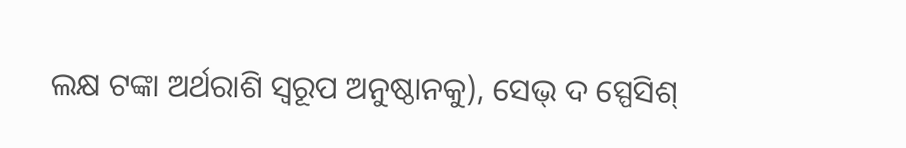ଲକ୍ଷ ଟଙ୍କା ଅର୍ଥରାଶି ସ୍ୱରୂପ ଅନୁଷ୍ଠାନକୁ), ସେଭ୍ ଦ ସ୍ପେସିଶ୍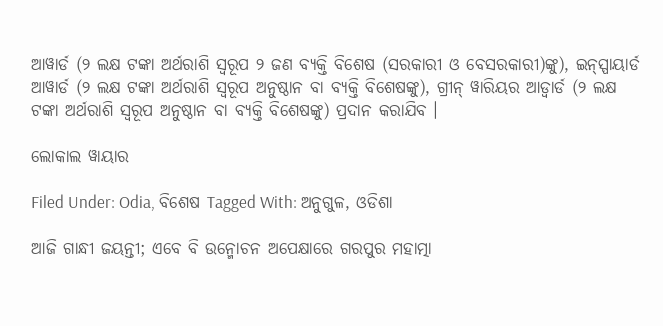ଆୱାର୍ଡ (୨ ଲକ୍ଷ ଟଙ୍କା ଅର୍ଥରାଶି ସ୍ୱରୂପ ୨ ଜଣ ବ୍ୟକ୍ତି ବିଶେଷ (ସରକାରୀ ଓ ବେସରକାରୀ)ଙ୍କୁ), ଇନ୍ସ୍ପାୟାର୍ଡ ଆୱାର୍ଡ (୨ ଲକ୍ଷ ଟଙ୍କା ଅର୍ଥରାଶି ସ୍ୱରୂପ ଅନୁଷ୍ଠାନ ବା ବ୍ୟକ୍ତି ବିଶେଷଙ୍କୁ), ଗ୍ରୀନ୍ ୱାରିୟର ଆଡ୍ୱାର୍ଡ (୨ ଲକ୍ଷ ଟଙ୍କା ଅର୍ଥରାଶି ସ୍ୱରୂପ ଅନୁଷ୍ଠାନ ବା ବ୍ୟକ୍ତି ବିଶେଷଙ୍କୁ) ପ୍ରଦାନ କରାଯିବ ।

ଲୋକାଲ ୱାୟାର

Filed Under: Odia, ବିଶେଷ Tagged With: ଅନୁଗୁଳ, ଓଡିଶା

ଆଜି ଗାନ୍ଧୀ ଜୟନ୍ତୀ; ଏବେ ବି ଉନ୍ମୋଚନ ଅପେକ୍ଷାରେ ଗରପୁର ମହାତ୍ମା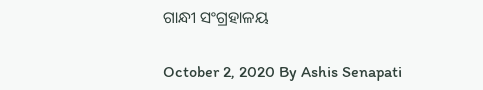ଗାନ୍ଧୀ ସଂଗ୍ରହାଳୟ

October 2, 2020 By Ashis Senapati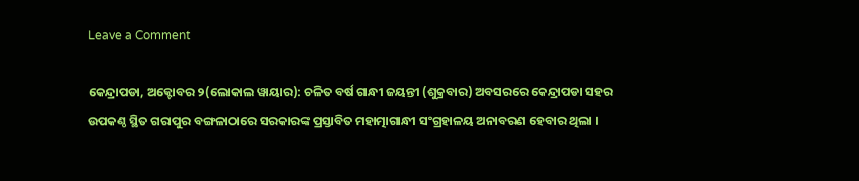Leave a Comment

କେନ୍ଦ୍ରାପଡା, ଅକ୍ଟୋବର ୨(ଲୋକାଲ ୱାୟାର): ଚଳିତ ବର୍ଷ ଗାନ୍ଧୀ ଜୟନ୍ତୀ (ଶୁକ୍ରବାର) ଅବସରରେ କେନ୍ଦ୍ରାପଡା ସହର ଉପକଣ୍ଠ ସ୍ଥିତ ଗରାପୁର ବଙ୍ଗଳାଠାରେ ସରକାରଙ୍କ ପ୍ରସ୍ତାବିତ ମହାତ୍ମାଗାନ୍ଧୀ ସଂଗ୍ରହାଳୟ ଅନାବରଣ ହେବାର ଥିଲା ।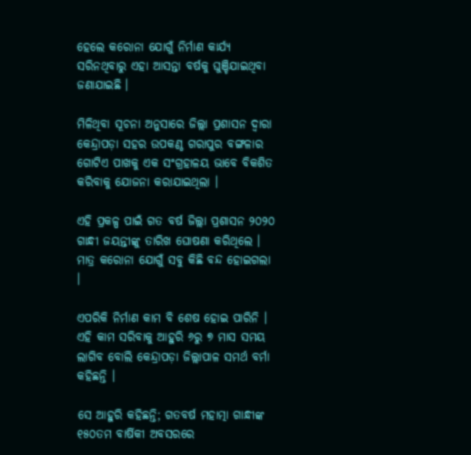ହେଲେ କରୋନା ଯୋଗୁଁ ନିର୍ମାଣ କାର୍ଯ୍ୟ ସରିନଥିବାରୁ ଏହା ଆସନ୍ତା ବର୍ଷକୁ ଘୁଞ୍ଚିଯାଇଥିବା ଜଣାଯାଇଛି ।

ମିଳିଥିବା ସୂଚନା ଅନୁସାରେ ଜିଲ୍ଲା ପ୍ରଶାସନ ଦ୍ୱାରା କେନ୍ଦ୍ରାପଡ଼ା ସହର ଉପକଣ୍ଠ ଗରାପୁର ବଙ୍ଗଳାର ଗୋଟିଏ ପାଖକୁ ଏକ ସଂଗ୍ରହାଳୟ ଭାବେ ବିକଶିତ କରିବାକୁ ଯୋଜନା କରାଯାଇଥିଲା ।

ଏହି ପ୍ରକଳ୍ପ ପାଇଁ ଗତ ବର୍ଷ ଜିଲ୍ଲା ପ୍ରଶାସନ ୨୦୨୦ ଗାନ୍ଧୀ ଜୟନ୍ତୀଙ୍କୁ ତାରିଖ ଘୋଷଣା କରିଥିଲେ । ମାତ୍ର କରୋନା ଯୋଗୁଁ ସବୁ କିଛି ବନ୍ଦ ହୋଇଗଲା ।

ଏପରିକି ନିର୍ମାଣ କାମ ବି ଶେଷ ହୋଇ ପାରିନି । ଏହି କାମ ସରିବାକୁ ଆହୁରି ୬ରୁ ୭ ମାସ ସମୟ ଲାଗିବ ବୋଲି କେନ୍ଦ୍ରାପଡ଼ା ଜିଲ୍ଲାପାଳ ସମର୍ଥ ବର୍ମା କହିଛନ୍ତି ।

ସେ ଆହୁରି କହିଛନ୍ତି; ଗତବର୍ଷ ମହାତ୍ମା ଗାନ୍ଧୀଙ୍କ ୧୫୦ତମ ବାର୍ଷିକୀ ଅବସରରେ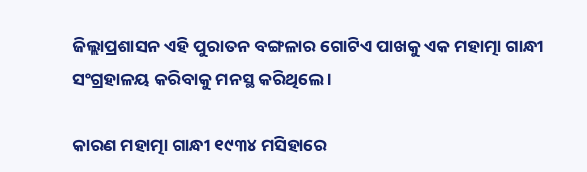ଜିଲ୍ଲାପ୍ରଶାସନ ଏହି ପୁରାତନ ବଙ୍ଗଳାର ଗୋଟିଏ ପାଖକୁ ଏକ ମହାତ୍ମା ଗାନ୍ଧୀ ସଂଗ୍ରହାଳୟ କରିବାକୁ ମନସ୍ଥ କରିଥିଲେ ।

କାରଣ ମହାତ୍ମା ଗାନ୍ଧୀ ୧୯୩୪ ମସିହାରେ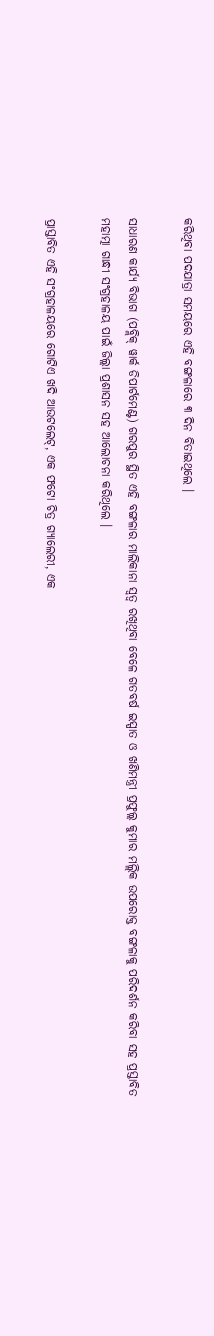କରିଥିବା ପଦଯାତ୍ରା ସମୟରେ ଏହି ବଙ୍ଗଳାରେ ୩ ଦିନ ବିତାଇଥିଲେ ।

ସାଧାରଣ କାର୍ଯ୍ୟ ବିଭାଗ (ପବ୍ଲିକ୍ ୱାର୍କ ଡିପାର୍ଟମେଣ୍ଟ) ଗରପୁର ସ୍ଥିତ ଏହି ବଙ୍ଗଳାର ମାଲିକାନା ସ୍ୱତ୍ୱ ରଖିଥିବା ବେଳେ ଗତବର୍ଷ ଇସ୍ପାତ ଓ ଖଣିମନ୍ତ୍ରୀ ପ୍ରଫୁଲ୍ଲ କୁମାର ମଲ୍ଲିକ ଉପରୋକ୍ତ ବଙ୍ଗଳାକୁ ପରିଦର୍ଶନ କରିବା ସହ ପ୍ରସ୍ତାବିତ ମହାତ୍ମା ଗାନ୍ଧୀ ସଂଗ୍ରହାଳୟ ପାଇଁ ଜିଲ୍ଲା ପ୍ରଶାସନ ସହ ଆଲୋଚନା କରିଥିଲେ ।

ପ୍ରାସ୍ତାବିତ ଏହି ସଂଗ୍ରହାଳୟରେ ଗୋଟିଏ ଖଦି ଆଉଟଲେଟ୍, ଏକ ଫଟୋ ଚିତ୍ର ଗ୍ୟାଲେରୀ, ଏକ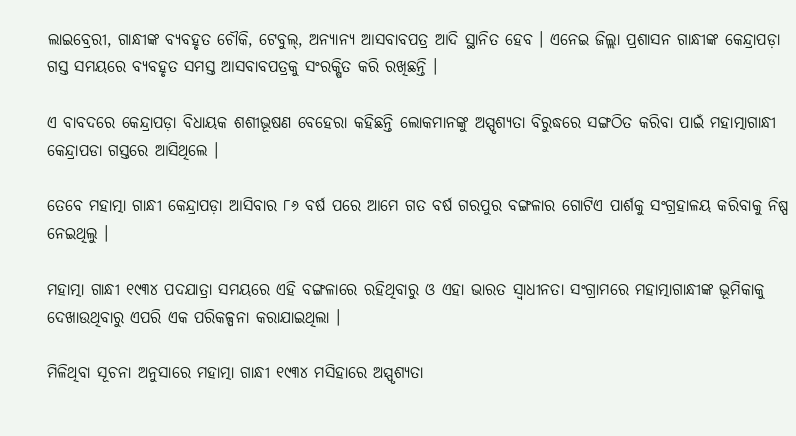ଲାଇବ୍ରେରୀ, ଗାନ୍ଧୀଙ୍କ ବ୍ୟବହୃତ ଚୌକି, ଟେବୁଲ୍, ଅନ୍ୟାନ୍ୟ ଆସବାବପତ୍ର ଆଦି ସ୍ଥାନିତ ହେବ । ଏନେଇ ଜିଲ୍ଲା ପ୍ରଶାସନ ଗାନ୍ଧୀଙ୍କ କେନ୍ଦ୍ରାପଡ଼ା ଗସ୍ତ ସମୟରେ ବ୍ୟବହୃତ ସମସ୍ତ ଆସବାବପତ୍ରକୁ ସଂରକ୍ଷିତ କରି ରଖିଛନ୍ତି ।

ଏ ବାବଦରେ କେନ୍ଦ୍ରାପଡ଼ା ବିଧାୟକ ଶଶୀଭୂଷଣ ବେହେରା କହିଛନ୍ତି ଲୋକମାନଙ୍କୁ ଅସ୍ପୃଶ୍ୟତା ବିରୁଦ୍ଧରେ ସଙ୍ଗଠିତ କରିବା ପାଇଁ ମହାତ୍ମାଗାନ୍ଧୀ କେନ୍ଦ୍ରାପଡା ଗସ୍ତରେ ଆସିଥିଲେ ।

ତେବେ ମହାତ୍ମା ଗାନ୍ଧୀ କେନ୍ଦ୍ରାପଡ଼ା ଆସିବାର ୮୬ ବର୍ଷ ପରେ ଆମେ ଗତ ବର୍ଷ ଗରପୁର ବଙ୍ଗଳାର ଗୋଟିଏ ପାର୍ଶକୁ ସଂଗ୍ରହାଳୟ କରିବାକୁ ନିଷ୍ପ ନେଇଥିଲୁ ।

ମହାତ୍ମା ଗାନ୍ଧୀ ୧୯୩୪ ପଦଯାତ୍ରା ସମୟରେ ଏହି ବଙ୍ଗଳାରେ ରହିଥିବାରୁ ଓ ଏହା ଭାରତ ସ୍ୱାଧୀନତା ସଂଗ୍ରାମରେ ମହାତ୍ମାଗାନ୍ଧୀଙ୍କ ଭୂମିକାକୁ ଦେଖାଉଥିବାରୁ ଏପରି ଏକ ପରିକଳ୍ପନା କରାଯାଇଥିଲା ।

ମିଳିଥିବା ସୂଚନା ଅନୁସାରେ ମହାତ୍ମା ଗାନ୍ଧୀ ୧୯୩୪ ମସିହାରେ ଅସ୍ପୃଶ୍ୟତା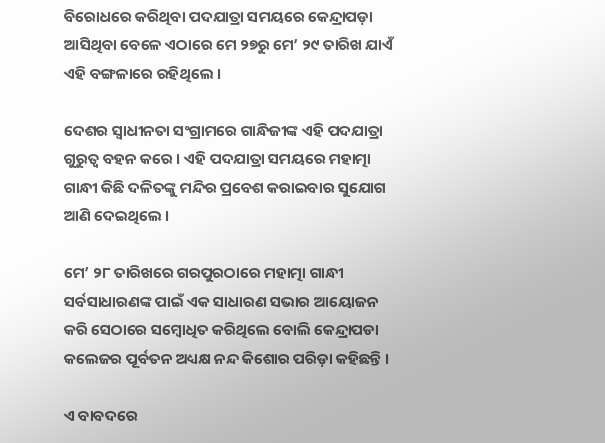ବିରୋଧରେ କରିଥିବା ପଦଯାତ୍ରା ସମୟରେ କେନ୍ଦ୍ରାପଡ଼ା ଆସିଥିବା ବେଳେ ଏଠାରେ ମେ ୨୭ରୁ ମେ’ ୨୯ ତାରିଖ ଯାଏଁ ଏହି ବଙ୍ଗଳାରେ ରହିଥିଲେ ।

ଦେଶର ସ୍ୱାଧୀନତା ସଂଗ୍ରାମରେ ଗାନ୍ଧିଜୀଙ୍କ ଏହି ପଦଯାତ୍ରା ଗୁରୁତ୍ୱ ବହନ କରେ । ଏହି ପଦଯାତ୍ରା ସମୟରେ ମହାତ୍ମା ଗାନ୍ଧୀ କିଛି ଦଳିତଙ୍କୁ ମନ୍ଦିର ପ୍ରବେଶ କରାଇବାର ସୁଯୋଗ ଆଣି ଦେଇଥିଲେ ।

ମେ’ ୨୮ ତାରିଖରେ ଗରପୁରଠାରେ ମହାତ୍ମା ଗାନ୍ଧୀ ସର୍ବସାଧାରଣଙ୍କ ପାଇଁ ଏକ ସାଧାରଣ ସଭାର ଆୟୋଜନ କରି ସେଠାରେ ସମ୍ବୋଧିତ କରିଥିଲେ ବୋଲି କେନ୍ଦ୍ରାପଡା କଲେଜର ପୂର୍ବତନ ଅଧ୍ୟକ୍ଷ ନନ୍ଦ କିଶୋର ପରିଡ଼ା କହିଛନ୍ତି ।

ଏ ବାବଦରେ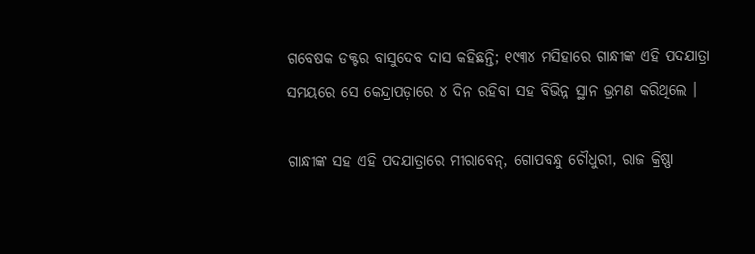ଗବେଷକ ଡକ୍ଟର ବାସୁଦେବ ଦାସ କହିଛନ୍ତି; ୧୯୩୪ ମସିହାରେ ଗାନ୍ଧୀଙ୍କ ଏହି ପଦଯାତ୍ରା ସମୟରେ ସେ କେନ୍ଦ୍ରାପଡ଼ାରେ ୪ ଦିନ ରହିବା ସହ ବିଭିନ୍ନ ସ୍ଥାନ ଭ୍ରମଣ କରିଥିଲେ ।

ଗାନ୍ଧୀଙ୍କ ସହ ଏହି ପଦଯାତ୍ରାରେ ମୀରାବେନ୍, ଗୋପବନ୍ଧୁ ଚୌଧୁରୀ, ରାଜ କ୍ରିଷ୍ଣା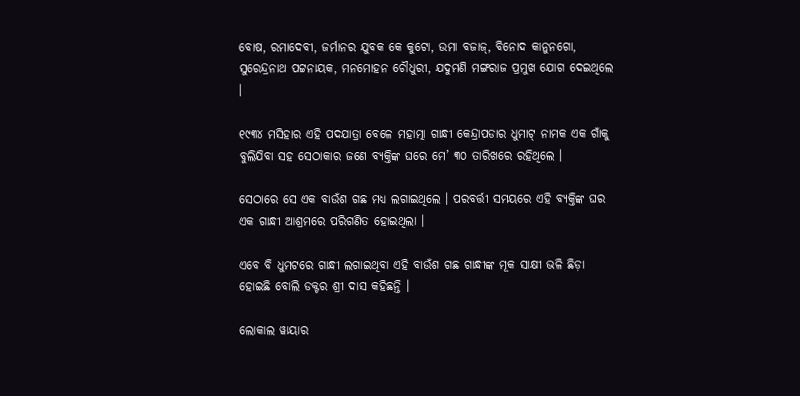ବୋଷ, ରମାଦେବୀ, ଜର୍ମାନର ଯୁବକ କେ କୁଟୋ, ଉମା ବଜାଜ୍, ବିନୋଦ କାନୁନଗୋ, ସୁରେନ୍ଦ୍ରନାଥ ପଟ୍ଟନାୟକ, ମନମୋହନ ଚୌଧୁରୀ, ଯଦୁମଣି ମଙ୍ଗରାଜ ପ୍ରମୁଖ ଯୋଗ ଦେଇଥିଲେ ।

୧୯୩୪ ମସିହାର ଏହି ପଦଯାତ୍ରା ବେଳେ ମହାତ୍ମା ଗାନ୍ଧୀ କେନ୍ଦ୍ରାପଡାର ଧୁମାଟ୍ ନାମକ ଏକ ଗାଁକୁ ବୁଲିଯିବା ସହ ସେଠାକାର ଜଣେ ବ୍ୟକ୍ତିଙ୍କ ଘରେ ମେ’ ୩୦ ତାରିଖରେ ରହିଥିଲେ ।

ସେଠାରେ ସେ ଏକ ବାଉଁଶ ଗଛ ମଧ୍ୟ ଲଗାଇଥିଲେ । ପରବର୍ତ୍ତୀ ସମୟରେ ଏହି ବ୍ୟକ୍ତିଙ୍କ ଘର ଏକ ଗାନ୍ଧୀ ଆଶ୍ରମରେ ପରିଗଣିତ ହୋଇଥିଲା ।

ଏବେ ବି ଧୁମଟରେ ଗାନ୍ଧୀ ଲଗାଇଥିବା ଏହି ବାଉଁଶ ଗଛ ଗାନ୍ଧୀଙ୍କ ମୂକ ସାକ୍ଷୀ ଭଳି ଛିଡ଼ା ହୋଇଛି ବୋଲି ଡକ୍ଟର ଶ୍ରୀ ଦାସ କହିଛନ୍ତି ।

ଲୋକାଲ ୱାୟାର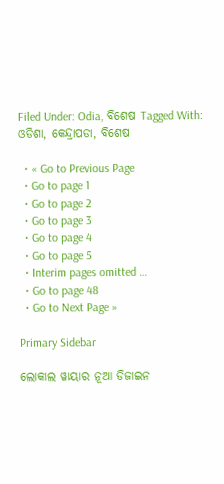Filed Under: Odia, ବିଶେଷ Tagged With: ଓଡିଶା, କେନ୍ଦ୍ରାପଡା, ବିଶେଷ

  • « Go to Previous Page
  • Go to page 1
  • Go to page 2
  • Go to page 3
  • Go to page 4
  • Go to page 5
  • Interim pages omitted …
  • Go to page 48
  • Go to Next Page »

Primary Sidebar

ଲୋକାଲ ୱାୟାର ନୂଆ ଡିଜାଇନ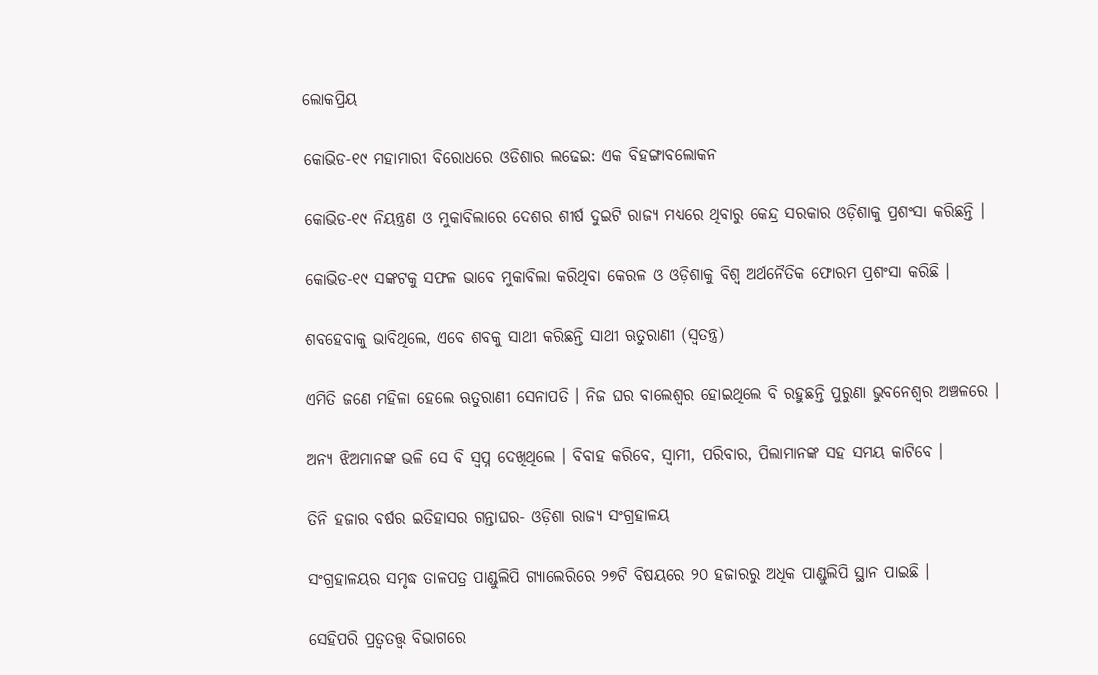ଲୋକପ୍ରିୟ

କୋଭିଡ-୧୯ ମହାମାରୀ ବିରୋଧରେ ଓଡିଶାର ଲଢେଇ: ଏକ ବିହଙ୍ଗାବଲୋକନ

କୋଭିଡ-୧୯ ନିୟନ୍ତ୍ରଣ ଓ ମୁକାବିଲାରେ ଦେଶର ଶୀର୍ଷ ଦୁଇଟି ରାଜ୍ୟ ମଧ୍ୟରେ ଥିବାରୁ କେନ୍ଦ୍ର ସରକାର ଓଡ଼ିଶାକୁ ପ୍ରଶଂସା କରିଛନ୍ତି ।

କୋଭିଡ-୧୯ ସଙ୍କଟକୁ ସଫଳ ଭାବେ ମୁକାବିଲା କରିଥିବା କେରଳ ଓ ଓଡ଼ିଶାକୁ ବିଶ୍ୱ ଅର୍ଥନୈତିକ ଫୋରମ ପ୍ରଶଂସା କରିଛି ।

ଶବହେବାକୁ ଭାବିଥିଲେ, ଏବେ ଶବକୁ ସାଥୀ କରିଛନ୍ତି ସାଥୀ ଋତୁରାଣୀ (ସ୍ୱତନ୍ତ୍ର)

ଏମିତି ଜଣେ ମହିଳା ହେଲେ ଋତୁରାଣୀ ସେନାପତି । ନିଜ ଘର ବାଲେଶ୍ୱର ହୋଇଥିଲେ ବି ରହୁଛନ୍ତି ପୁରୁଣା ଭୁବନେଶ୍ୱର ଅଞ୍ଚଳରେ ।

ଅନ୍ୟ ଝିଅମାନଙ୍କ ଭଳି ସେ ବି ସ୍ୱପ୍ନ ଦେଖିଥିଲେ । ବିବାହ କରିବେ, ସ୍ୱାମୀ, ପରିବାର, ପିଲାମାନଙ୍କ ସହ ସମୟ କାଟିବେ ।

ତିନି ହଜାର ବର୍ଷର ଇତିହାସର ଗନ୍ତାଘର- ଓଡ଼ିଶା ରାଜ୍ୟ ସଂଗ୍ରହାଳୟ

ସଂଗ୍ରହାଳୟର ସମୃଦ୍ଧ ତାଳପତ୍ର ପାଣ୍ଡୁଲିପି ଗ୍ୟାଲେରିରେ ୨୭ଟି ବିଷୟରେ ୨୦ ହଜାରରୁ ଅଧିକ ପାଣ୍ଡୁଲିପି ସ୍ଥାନ ପାଇଛି ।

ସେହିପରି ପ୍ରତ୍ୱତତ୍ତ୍ୱ ବିଭାଗରେ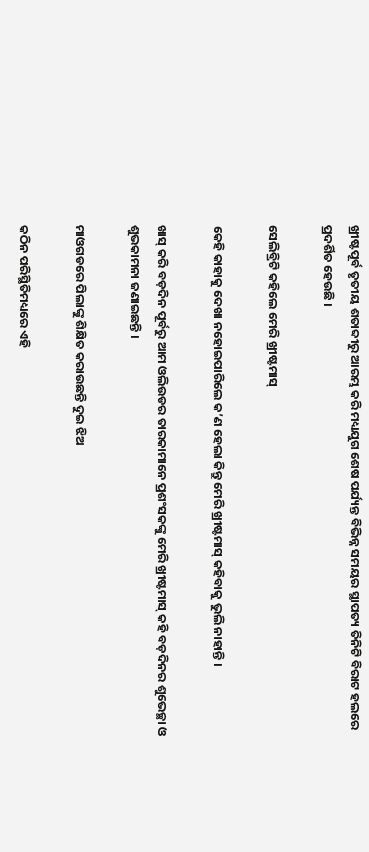ଖ୍ରୀଷ୍ଟପୂର୍ବ ତୃତୀୟ ଶତାବ୍ଦୀରୁ ଆରମ୍ଭ କରି ମଧ୍ୟଯୁଗ ଶେଷ ପର୍ଯ୍ୟନ୍ତ ବିଭିନ୍ନ ସମୟର ସ୍ଥାପତ୍ୟ ତିନିଟି ବିରାଟ ହଲରେ ପ୍ରଦର୍ଶିତ ହେଉଛି ।

ସେଲିବ୍ରିଟି କହିଲେ ମେରି ଖ୍ରୀଷ୍ଟମାସ୍

କେହି କାହାକୁ ଦେଖା ନହୋଇପାରିଲେ କ’ଣ ହେଲା କିନ୍ତୁ ମେରି ଖ୍ରୀଷ୍ଟମାସ୍ କହିବାକୁ ଭୁଲି ନାହାନ୍ତି ।

ଖାସ୍ କରି ବଡ଼ଦିନ ପୂର୍ବରୁ ଆମ ଓଲିଉଡର ତାରକାମାନେ ପ୍ରଶଂସକଙ୍କୁ ମେରି ଖ୍ରୀଷ୍ଟମାସ୍ କହି ବଡ଼ଦିନର ଶୁଭେଚ୍ଛା ଓ ଶୁଭକାମନା ଜଣାଇଛନ୍ତି ।

ମାଓଗଡରେ ପିଲାଙ୍କୁ ଶିକ୍ଷିତ କରାଉଛନ୍ତି ଦୁଇ ଝିଅ

କଠିନ ପରିସ୍ଥିତିମଧ୍ୟରେ ଏହି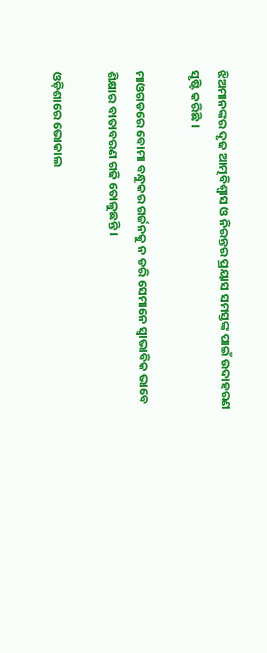ଝିଅମାନଙ୍କର ଦୃଢ ଆତ୍ମବିଶ୍ୱାସ ଓ ନିରନ୍ତର ପ୍ରୟାସ ସମସ୍ତଙ୍କ ପାଇଁ ଉଦାହରଣ ସୃଷ୍ଟି କରିଛି ।

ମାଓଗଡରେ ବୋମା ବନ୍ଧୁକର ଗର୍ଜନକୁ ନ ଡରି ସେମାନେ ସ୍ୱାଭାବିକ ଭାବେ ଶିକ୍ଷାର ବାତାବରଣ ଗଢି ତୋଳୁଛନ୍ତି ।

ଓଡ଼ିଶାରେ ଭୋକାଲ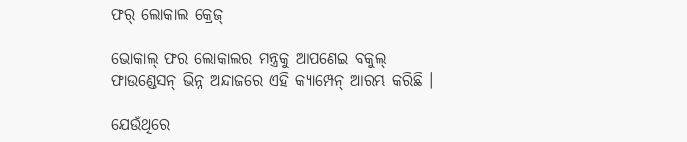ଫର୍ ଲୋକାଲ କ୍ରେଜ୍

ଭୋକାଲ୍ ଫର ଲୋକାଲର ମନ୍ତ୍ରକୁ ଆପଣେଇ ବକୁଲ୍ ଫାଉଣ୍ଡେସନ୍ ଭିନ୍ନ ଅନ୍ଦାଜରେ ଏହି କ୍ୟାମ୍ପେନ୍ ଆରମ୍ଭ କରିଛି ।

ଯେଉଁଥିରେ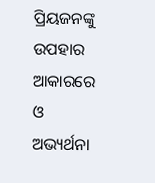ପ୍ରିୟଜନଙ୍କୁ ଉପହାର ଆକାରରେ ଓ ଅଭ୍ୟର୍ଥନା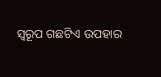ସ୍ୱରୂପ ଗଛଟିଏ ଉପହାର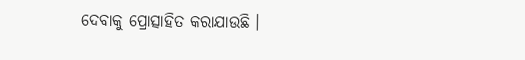ଦେବାକୁ ପ୍ରୋତ୍ସାହିତ କରାଯାଉଛି ।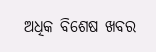ଅଧିକ ବିଶେଷ ଖବର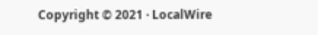Copyright © 2021 · LocalWire